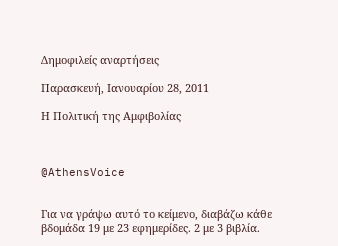Δημοφιλείς αναρτήσεις

Παρασκευή, Ιανουαρίου 28, 2011

Η Πολιτική της Αμφιβολίας



@AthensVoice


Για να γράψω αυτό το κείμενο, διαβάζω κάθε βδομάδα 19 με 23 εφημερίδες. 2 με 3 βιβλία.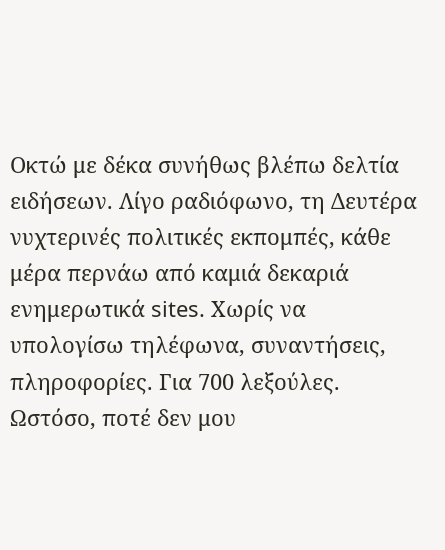Οκτώ με δέκα συνήθως βλέπω δελτία ειδήσεων. Λίγο ραδιόφωνο, τη Δευτέρα νυχτερινές πολιτικές εκπομπές, κάθε μέρα περνάω από καμιά δεκαριά ενημερωτικά sites. Χωρίς να υπολογίσω τηλέφωνα, συναντήσεις, πληροφορίες. Για 700 λεξούλες.
Ωστόσο, ποτέ δεν μου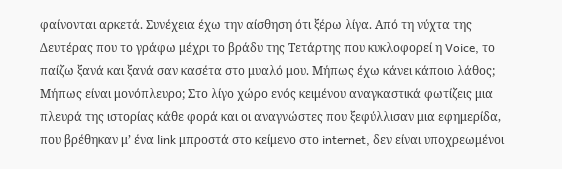φαίνονται αρκετά. Συνέχεια έχω την αίσθηση ότι ξέρω λίγα. Από τη νύχτα της Δευτέρας που το γράφω μέχρι το βράδυ της Τετάρτης που κυκλοφορεί η Voice, το παίζω ξανά και ξανά σαν κασέτα στο μυαλό μου. Μήπως έχω κάνει κάποιο λάθος; Μήπως είναι μονόπλευρο; Στο λίγο χώρο ενός κειμένου αναγκαστικά φωτίζεις μια πλευρά της ιστορίας κάθε φορά και οι αναγνώστες που ξεφύλλισαν μια εφημερίδα, που βρέθηκαν μ’ ένα link μπροστά στο κείμενο στο internet, δεν είναι υποχρεωμένοι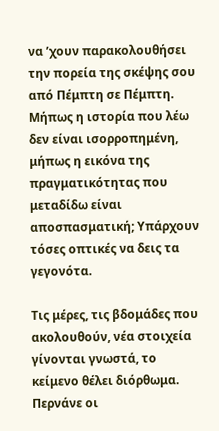να ’χουν παρακολουθήσει την πορεία της σκέψης σου από Πέμπτη σε Πέμπτη. Μήπως η ιστορία που λέω δεν είναι ισορροπημένη, μήπως η εικόνα της πραγματικότητας που μεταδίδω είναι αποσπασματική; Υπάρχουν τόσες οπτικές να δεις τα γεγονότα.

Τις μέρες, τις βδομάδες που ακολουθούν, νέα στοιχεία γίνονται γνωστά, το κείμενο θέλει διόρθωμα. Περνάνε οι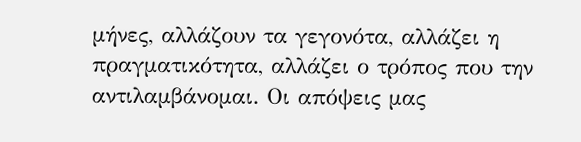μήνες, αλλάζουν τα γεγονότα, αλλάζει η πραγματικότητα, αλλάζει ο τρόπος που την αντιλαμβάνομαι. Οι απόψεις μας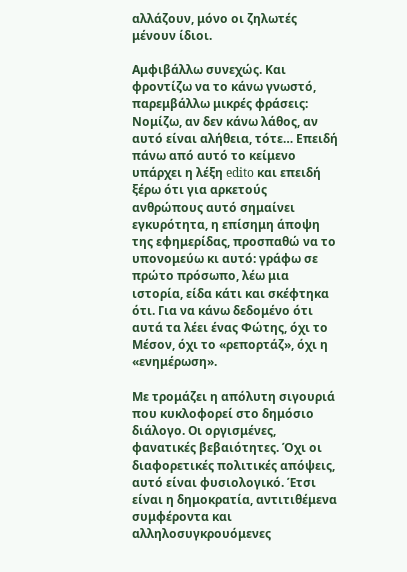αλλάζουν, μόνο οι ζηλωτές μένουν ίδιοι.

Αμφιβάλλω συνεχώς. Και φροντίζω να το κάνω γνωστό, παρεμβάλλω μικρές φράσεις: Νομίζω, αν δεν κάνω λάθος, αν αυτό είναι αλήθεια, τότε… Επειδή πάνω από αυτό το κείμενο υπάρχει η λέξη edito και επειδή ξέρω ότι για αρκετούς ανθρώπους αυτό σημαίνει εγκυρότητα, η επίσημη άποψη της εφημερίδας, προσπαθώ να το υπονομεύω κι αυτό: γράφω σε πρώτο πρόσωπο, λέω μια ιστορία, είδα κάτι και σκέφτηκα ότι. Για να κάνω δεδομένο ότι αυτά τα λέει ένας Φώτης, όχι το Μέσον, όχι το «ρεπορτάζ», όχι η «ενημέρωση».

Με τρομάζει η απόλυτη σιγουριά που κυκλοφορεί στο δημόσιο διάλογο. Οι οργισμένες, φανατικές βεβαιότητες. Όχι οι διαφορετικές πολιτικές απόψεις, αυτό είναι φυσιολογικό. Έτσι είναι η δημοκρατία, αντιτιθέμενα συμφέροντα και αλληλοσυγκρουόμενες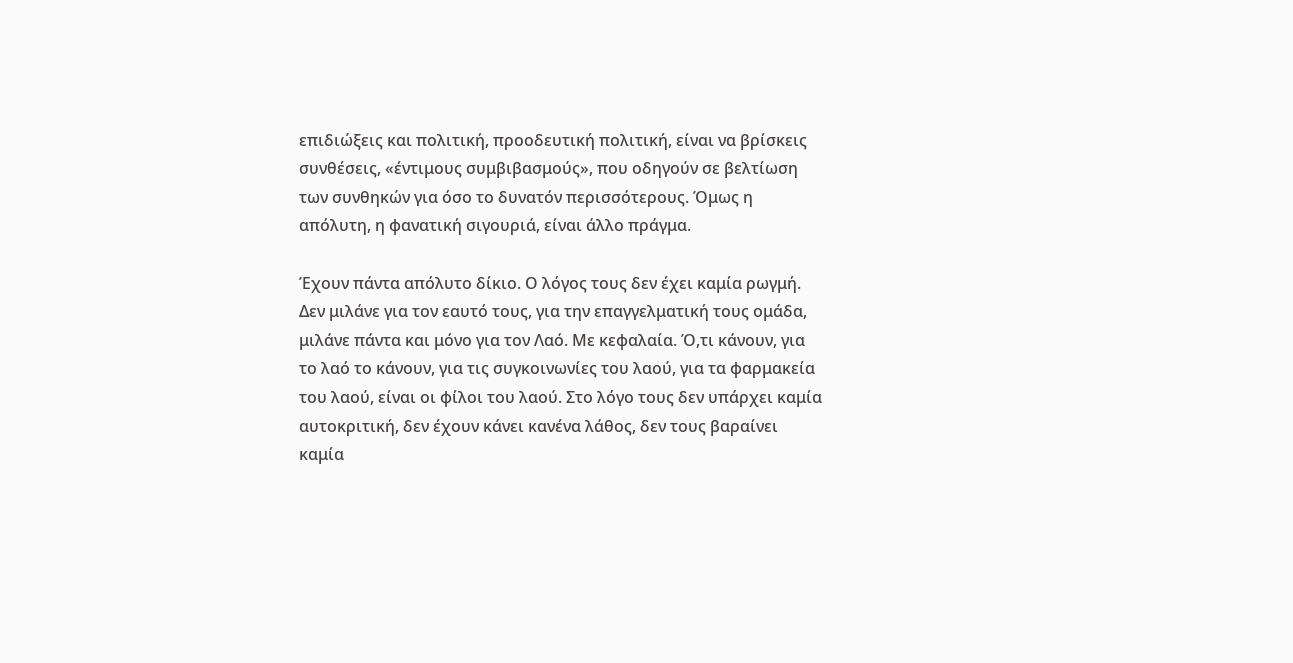επιδιώξεις και πολιτική, προοδευτική πολιτική, είναι να βρίσκεις συνθέσεις, «έντιμους συμβιβασμούς», που οδηγούν σε βελτίωση των συνθηκών για όσο το δυνατόν περισσότερους. Όμως η απόλυτη, η φανατική σιγουριά, είναι άλλο πράγμα.

Έχουν πάντα απόλυτο δίκιο. Ο λόγος τους δεν έχει καμία ρωγμή. Δεν μιλάνε για τον εαυτό τους, για την επαγγελματική τους ομάδα, μιλάνε πάντα και μόνο για τον Λαό. Με κεφαλαία. Ό,τι κάνουν, για το λαό το κάνουν, για τις συγκοινωνίες του λαού, για τα φαρμακεία του λαού, είναι οι φίλοι του λαού. Στο λόγο τους δεν υπάρχει καμία αυτοκριτική, δεν έχουν κάνει κανένα λάθος, δεν τους βαραίνει καμία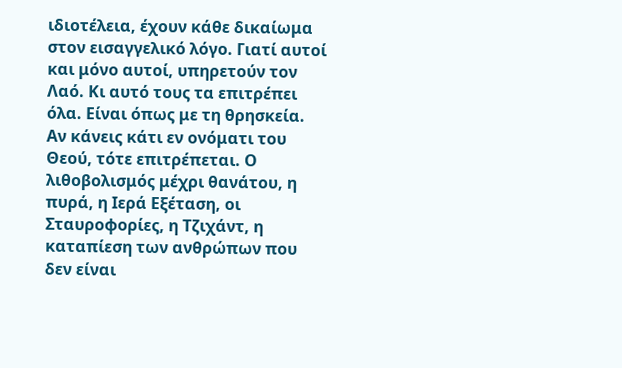ιδιοτέλεια, έχουν κάθε δικαίωμα στον εισαγγελικό λόγο. Γιατί αυτοί και μόνο αυτοί, υπηρετούν τον Λαό. Κι αυτό τους τα επιτρέπει όλα. Είναι όπως με τη θρησκεία. Αν κάνεις κάτι εν ονόματι του Θεού, τότε επιτρέπεται. Ο λιθοβολισμός μέχρι θανάτου, η πυρά, η Ιερά Εξέταση, οι Σταυροφορίες, η Τζιχάντ, η καταπίεση των ανθρώπων που δεν είναι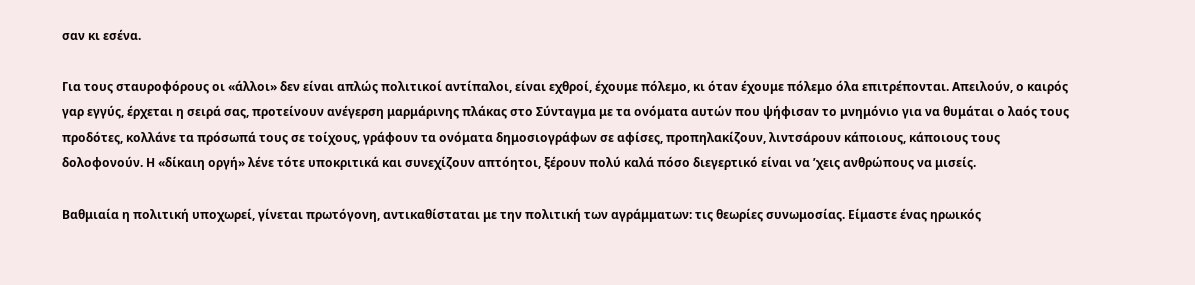σαν κι εσένα.

Για τους σταυροφόρους οι «άλλοι» δεν είναι απλώς πολιτικοί αντίπαλοι, είναι εχθροί, έχουμε πόλεμο, κι όταν έχουμε πόλεμο όλα επιτρέπονται. Απειλούν, ο καιρός γαρ εγγύς, έρχεται η σειρά σας, προτείνουν ανέγερση μαρμάρινης πλάκας στο Σύνταγμα με τα ονόματα αυτών που ψήφισαν το μνημόνιο για να θυμάται ο λαός τους προδότες, κολλάνε τα πρόσωπά τους σε τοίχους, γράφουν τα ονόματα δημοσιογράφων σε αφίσες, προπηλακίζουν, λιντσάρουν κάποιους, κάποιους τους δολοφονούν. Η «δίκαιη οργή» λένε τότε υποκριτικά και συνεχίζουν απτόητοι, ξέρουν πολύ καλά πόσο διεγερτικό είναι να ’χεις ανθρώπους να μισείς.

Βαθμιαία η πολιτική υποχωρεί, γίνεται πρωτόγονη, αντικαθίσταται με την πολιτική των αγράμματων: τις θεωρίες συνωμοσίας. Είμαστε ένας ηρωικός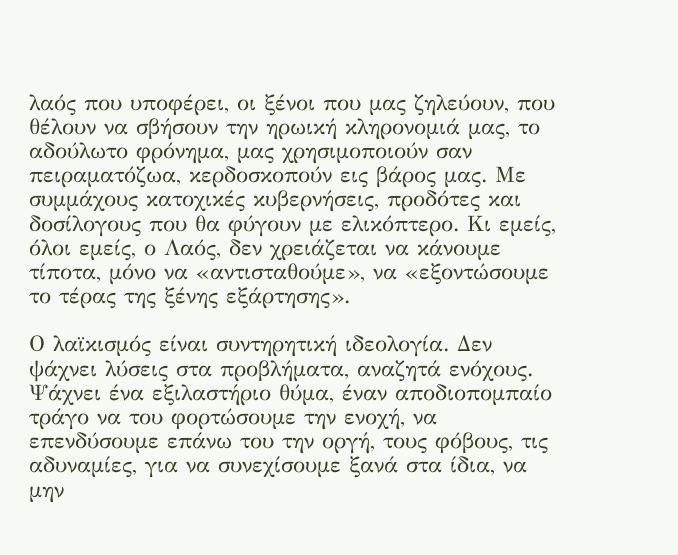λαός που υποφέρει, οι ξένοι που μας ζηλεύουν, που θέλουν να σβήσουν την ηρωική κληρονομιά μας, το αδούλωτο φρόνημα, μας χρησιμοποιούν σαν πειραματόζωα, κερδοσκοπούν εις βάρος μας. Με συμμάχους κατοχικές κυβερνήσεις, προδότες και δοσίλογους που θα φύγουν με ελικόπτερο. Κι εμείς, όλοι εμείς, ο Λαός, δεν χρειάζεται να κάνουμε τίποτα, μόνο να «αντισταθούμε», να «εξοντώσουμε το τέρας της ξένης εξάρτησης».

Ο λαϊκισμός είναι συντηρητική ιδεολογία. Δεν ψάχνει λύσεις στα προβλήματα, αναζητά ενόχους. Ψάχνει ένα εξιλαστήριο θύμα, έναν αποδιοπομπαίο τράγο να του φορτώσουμε την ενοχή, να επενδύσουμε επάνω του την οργή, τους φόβους, τις αδυναμίες, για να συνεχίσουμε ξανά στα ίδια, να μην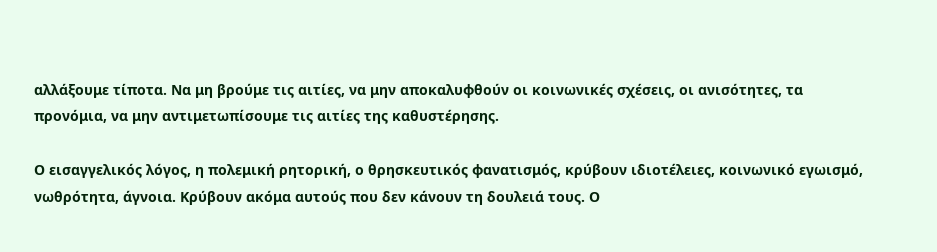αλλάξουμε τίποτα. Να μη βρούμε τις αιτίες, να μην αποκαλυφθούν οι κοινωνικές σχέσεις, οι ανισότητες, τα προνόμια, να μην αντιμετωπίσουμε τις αιτίες της καθυστέρησης.

Ο εισαγγελικός λόγος, η πολεμική ρητορική, ο θρησκευτικός φανατισμός, κρύβουν ιδιοτέλειες, κοινωνικό εγωισμό, νωθρότητα, άγνοια. Κρύβουν ακόμα αυτούς που δεν κάνουν τη δουλειά τους. Ο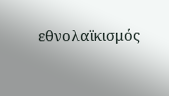εθνολαϊκισμός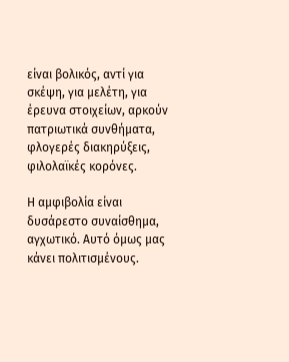είναι βολικός, αντί για σκέψη, για μελέτη, για έρευνα στοιχείων, αρκούν πατριωτικά συνθήματα, φλογερές διακηρύξεις, φιλολαϊκές κορόνες.

Η αμφιβολία είναι δυσάρεστο συναίσθημα, αγχωτικό. Αυτό όμως μας κάνει πολιτισμένους.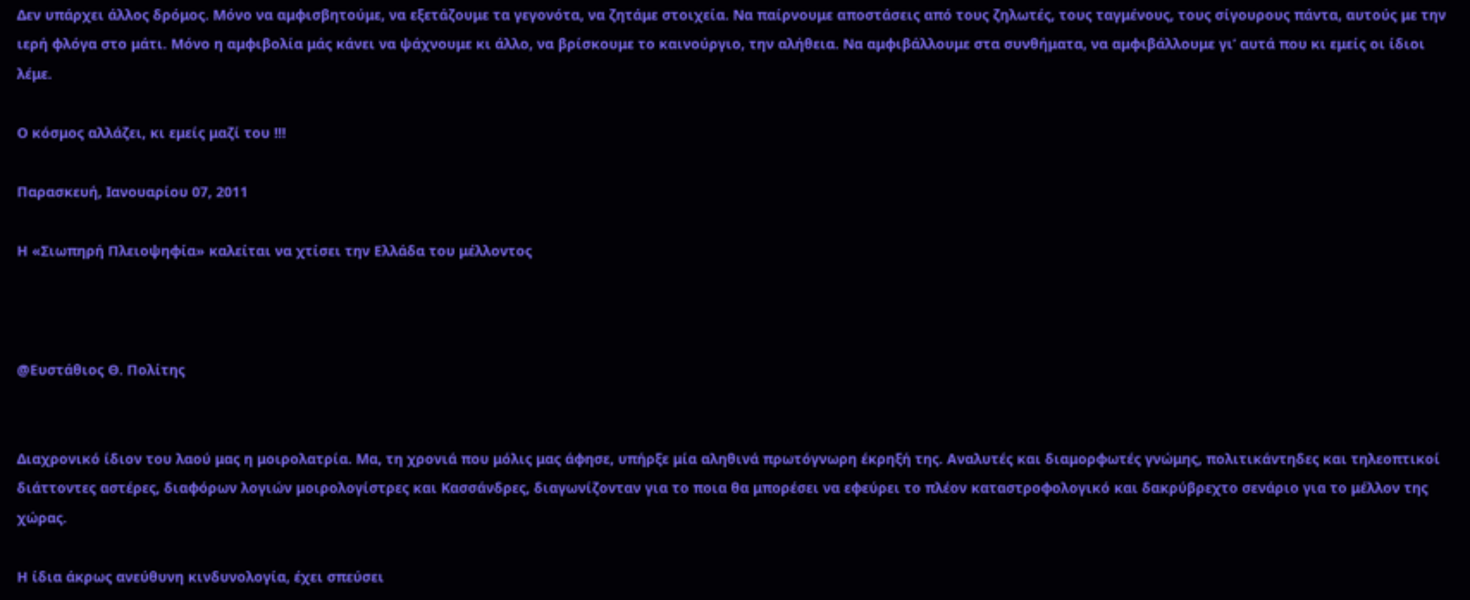Δεν υπάρχει άλλος δρόμος. Μόνο να αμφισβητούμε, να εξετάζουμε τα γεγονότα, να ζητάμε στοιχεία. Να παίρνουμε αποστάσεις από τους ζηλωτές, τους ταγμένους, τους σίγουρους πάντα, αυτούς με την ιερή φλόγα στο μάτι. Μόνο η αμφιβολία μάς κάνει να ψάχνουμε κι άλλο, να βρίσκουμε το καινούργιο, την αλήθεια. Να αμφιβάλλουμε στα συνθήματα, να αμφιβάλλουμε γι’ αυτά που κι εμείς οι ίδιοι λέμε.

Ο κόσμος αλλάζει, κι εμείς μαζί του !!!

Παρασκευή, Ιανουαρίου 07, 2011

Η «Σιωπηρή Πλειοψηφία» καλείται να χτίσει την Ελλάδα του μέλλοντος



@Ευστάθιος Θ. Πολίτης


Διαχρονικό ίδιον του λαού μας η μοιρολατρία. Μα, τη χρονιά που μόλις μας άφησε, υπήρξε μία αληθινά πρωτόγνωρη έκρηξή της. Αναλυτές και διαμορφωτές γνώμης, πολιτικάντηδες και τηλεοπτικοί διάττοντες αστέρες, διαφόρων λογιών μοιρολογίστρες και Κασσάνδρες, διαγωνίζονταν για το ποια θα μπορέσει να εφεύρει το πλέον καταστροφολογικό και δακρύβρεχτο σενάριο για το μέλλον της χώρας.

Η ίδια άκρως ανεύθυνη κινδυνολογία, έχει σπεύσει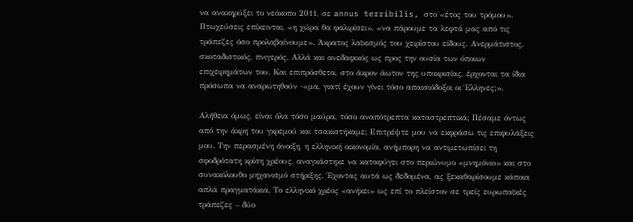να ανακηρύξει το νεόκοπο 2011, σε annus terribilis, στο «έτος του τρόμου». Πτωχεύσεις επίκεινται, «η χώρα θα φαλιρίσει», «να πάρουμε τα λεφτά μας από τις τράπεζες όσο προλαβαίνουμε». Άκρατος λαϊκισμός του χειρίστου είδους. Ανερμάτιστος, σκοταδιστικός, πνιγερός. Αλλά και ανεδαφικός ως προς την ουσία των όποιων επιχειρημάτων του. Και επιπρόσθετα, στο άκρον άωτον της υποκρισίας, έρχονται τα ίδια πρόσωπα να αναρωτηθούν -«μα, γιατί έχουν γίνει τόσο απαισιόδοξοι οι Έλληνες;».

Αλήθεια όμως, είναι όλα τόσο μαύρα, τόσο αναπότρεπτα καταστρεπτικά; Πέσαμε όντως από την άκρη του γκρεμού και τσακιστήκαμε; Επιτρέψτε μου να εκφράσω τις επιφυλάξεις μου. Την περασμένη άνοιξη, η ελληνική οικονομία, ανήμπορη να αντιμετωπίσει τη σφοδρότατη κρίση χρέους, αναγκάστηκε να καταφύγει στο περιώνυμο «μνημόνιο» και στο συνακόλουθο μηχανισμό στήριξης. Έχοντας αυτά ως δεδομένα, ας ξεκαθαρίσουμε κάποια απλά πραγματάκια. Το ελληνικό χρέος «ανήκει» ως επί το πλείστον σε τρείς ευρωπαϊκές τράπεζες – δύο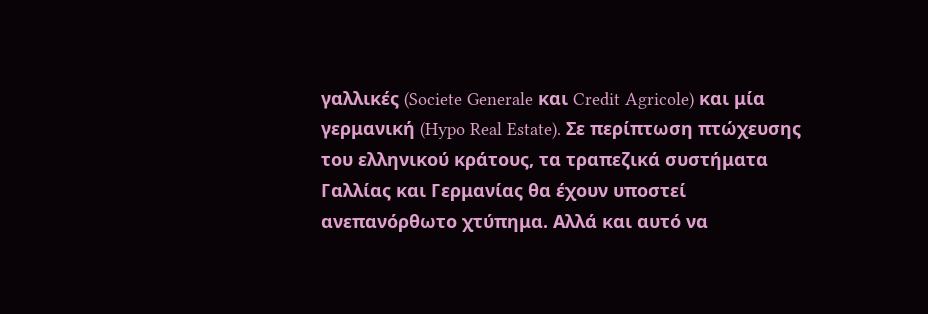γαλλικές (Societe Generale και Credit Agricole) και μία γερμανική (Hypo Real Estate). Σε περίπτωση πτώχευσης του ελληνικού κράτους, τα τραπεζικά συστήματα Γαλλίας και Γερμανίας θα έχουν υποστεί ανεπανόρθωτο χτύπημα. Αλλά και αυτό να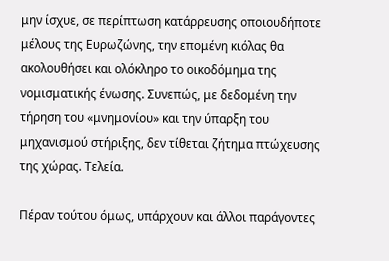μην ίσχυε, σε περίπτωση κατάρρευσης οποιουδήποτε μέλους της Ευρωζώνης, την επομένη κιόλας θα ακολουθήσει και ολόκληρο το οικοδόμημα της νομισματικής ένωσης. Συνεπώς, με δεδομένη την τήρηση του «μνημονίου» και την ύπαρξη του μηχανισμού στήριξης, δεν τίθεται ζήτημα πτώχευσης της χώρας. Τελεία.

Πέραν τούτου όμως, υπάρχουν και άλλοι παράγοντες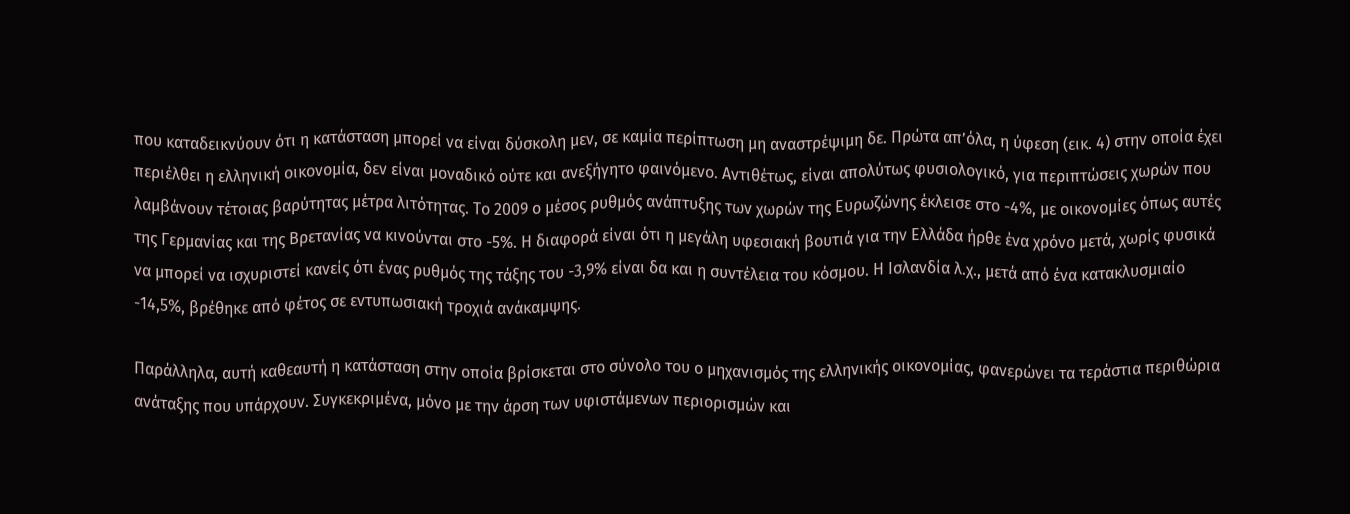που καταδεικνύουν ότι η κατάσταση μπορεί να είναι δύσκολη μεν, σε καμία περίπτωση μη αναστρέψιμη δε. Πρώτα απ’όλα, η ύφεση (εικ. 4) στην οποία έχει περιέλθει η ελληνική οικονομία, δεν είναι μοναδικό ούτε και ανεξήγητο φαινόμενο. Αντιθέτως, είναι απολύτως φυσιολογικό, για περιπτώσεις χωρών που λαμβάνουν τέτοιας βαρύτητας μέτρα λιτότητας. Το 2009 ο μέσος ρυθμός ανάπτυξης των χωρών της Ευρωζώνης έκλεισε στο -4%, με οικονομίες όπως αυτές της Γερμανίας και της Βρετανίας να κινούνται στο -5%. Η διαφορά είναι ότι η μεγάλη υφεσιακή βουτιά για την Ελλάδα ήρθε ένα χρόνο μετά, χωρίς φυσικά να μπορεί να ισχυριστεί κανείς ότι ένας ρυθμός της τάξης του -3,9% είναι δα και η συντέλεια του κόσμου. Η Ισλανδία λ.χ., μετά από ένα κατακλυσμιαίο -14,5%, βρέθηκε από φέτος σε εντυπωσιακή τροχιά ανάκαμψης.

Παράλληλα, αυτή καθεαυτή η κατάσταση στην οποία βρίσκεται στο σύνολο του ο μηχανισμός της ελληνικής οικονομίας, φανερώνει τα τεράστια περιθώρια ανάταξης που υπάρχουν. Συγκεκριμένα, μόνο με την άρση των υφιστάμενων περιορισμών και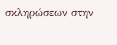σκληρώσεων στην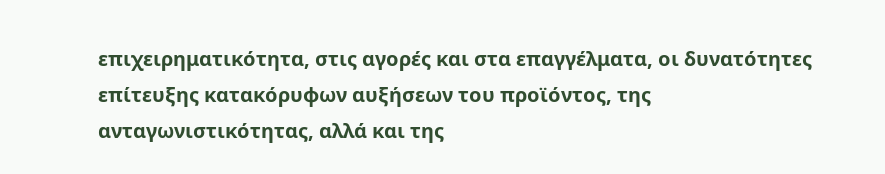επιχειρηματικότητα, στις αγορές και στα επαγγέλματα, οι δυνατότητες επίτευξης κατακόρυφων αυξήσεων του προϊόντος, της ανταγωνιστικότητας, αλλά και της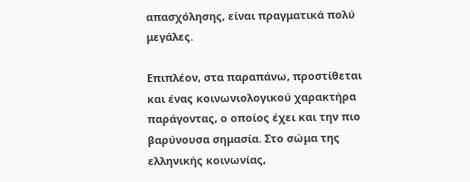απασχόλησης, είναι πραγματικά πολύ μεγάλες.

Επιπλέον, στα παραπάνω, προστίθεται και ένας κοινωνιολογικού χαρακτήρα παράγοντας, ο οποίος έχει και την πιο βαρύνουσα σημασία. Στο σώμα της ελληνικής κοινωνίας,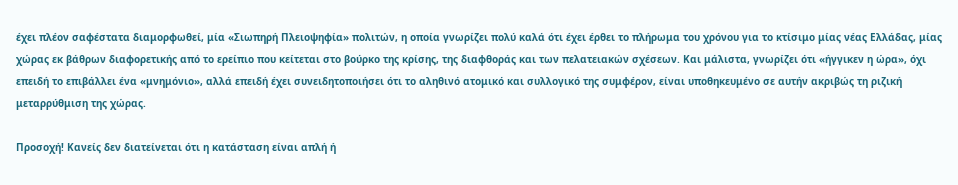έχει πλέον σαφέστατα διαμορφωθεί, μία «Σιωπηρή Πλειοψηφία» πολιτών, η οποία γνωρίζει πολύ καλά ότι έχει έρθει το πλήρωμα του χρόνου για το κτίσιμο μίας νέας Ελλάδας, μίας χώρας εκ βάθρων διαφορετικής από το ερείπιο που κείτεται στο βούρκο της κρίσης, της διαφθοράς και των πελατειακών σχέσεων. Και μάλιστα, γνωρίζει ότι «ήγγικεν η ώρα», όχι επειδή το επιβάλλει ένα «μνημόνιο», αλλά επειδή έχει συνειδητοποιήσει ότι το αληθινό ατομικό και συλλογικό της συμφέρον, είναι υποθηκευμένο σε αυτήν ακριβώς τη ριζική μεταρρύθμιση της χώρας.

Προσοχή! Κανείς δεν διατείνεται ότι η κατάσταση είναι απλή ή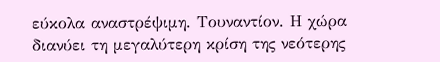εύκολα αναστρέψιμη. Τουναντίον. Η χώρα διανύει τη μεγαλύτερη κρίση της νεότερης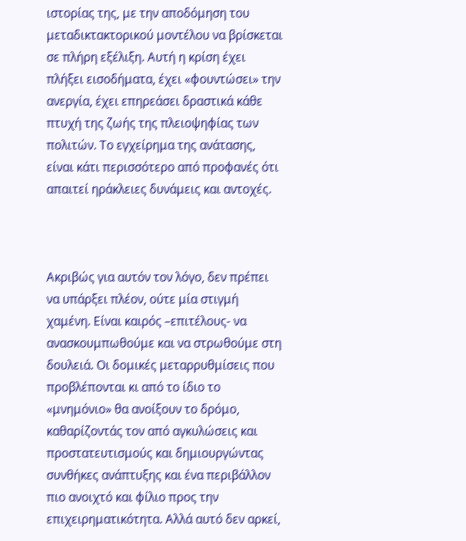ιστορίας της, με την αποδόμηση του μεταδικτακτορικού μοντέλου να βρίσκεται σε πλήρη εξέλιξη. Αυτή η κρίση έχει πλήξει εισοδήματα, έχει «φουντώσει» την ανεργία, έχει επηρεάσει δραστικά κάθε πτυχή της ζωής της πλειοψηφίας των πολιτών. Το εγχείρημα της ανάτασης, είναι κάτι περισσότερο από προφανές ότι απαιτεί ηράκλειες δυνάμεις και αντοχές.



Ακριβώς για αυτόν τον λόγο, δεν πρέπει να υπάρξει πλέον, ούτε μία στιγμή χαμένη. Είναι καιρός –επιτέλους- να ανασκουμπωθούμε και να στρωθούμε στη δουλειά. Οι δομικές μεταρρυθμίσεις που προβλέπονται κι από το ίδιο το «μνημόνιο» θα ανοίξουν το δρόμο, καθαρίζοντάς τον από αγκυλώσεις και προστατευτισμούς και δημιουργώντας συνθήκες ανάπτυξης και ένα περιβάλλον πιο ανοιχτό και φίλιο προς την επιχειρηματικότητα. Αλλά αυτό δεν αρκεί,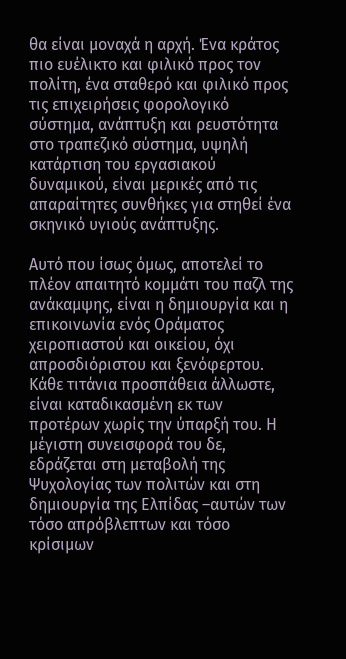θα είναι μοναχά η αρχή. Ένα κράτος πιο ευέλικτο και φιλικό προς τον πολίτη, ένα σταθερό και φιλικό προς τις επιχειρήσεις φορολογικό σύστημα, ανάπτυξη και ρευστότητα στο τραπεζικό σύστημα, υψηλή κατάρτιση του εργασιακού δυναμικού, είναι μερικές από τις απαραίτητες συνθήκες για στηθεί ένα σκηνικό υγιούς ανάπτυξης.

Αυτό που ίσως όμως, αποτελεί το πλέον απαιτητό κομμάτι του παζλ της ανάκαμψης, είναι η δημιουργία και η επικοινωνία ενός Οράματος χειροπιαστού και οικείου, όχι απροσδιόριστου και ξενόφερτου. Κάθε τιτάνια προσπάθεια άλλωστε, είναι καταδικασμένη εκ των προτέρων χωρίς την ύπαρξή του. Η μέγιστη συνεισφορά του δε, εδράζεται στη μεταβολή της Ψυχολογίας των πολιτών και στη δημιουργία της Ελπίδας –αυτών των τόσο απρόβλεπτων και τόσο κρίσιμων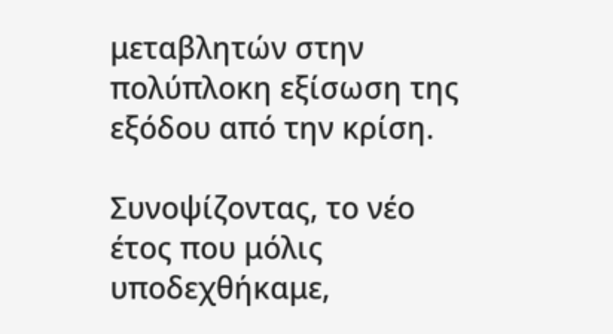μεταβλητών στην πολύπλοκη εξίσωση της εξόδου από την κρίση.

Συνοψίζοντας, το νέο έτος που μόλις υποδεχθήκαμε,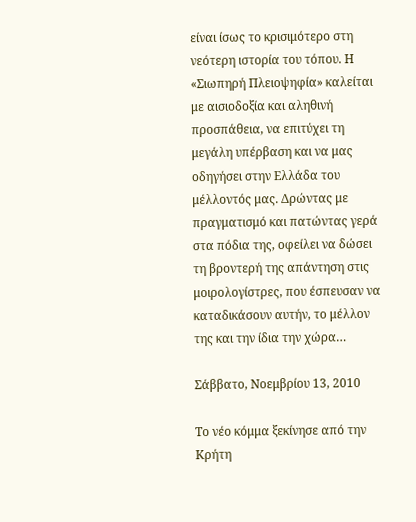είναι ίσως το κρισιμότερο στη νεότερη ιστορία του τόπου. Η «Σιωπηρή Πλειοψηφία» καλείται με αισιοδοξία και αληθινή προσπάθεια, να επιτύχει τη μεγάλη υπέρβαση και να μας οδηγήσει στην Ελλάδα του μέλλοντός μας. Δρώντας με πραγματισμό και πατώντας γερά στα πόδια της, οφείλει να δώσει τη βροντερή της απάντηση στις μοιρολογίστρες, που έσπευσαν να καταδικάσουν αυτήν, το μέλλον της και την ίδια την χώρα…

Σάββατο, Νοεμβρίου 13, 2010

Το νέο κόμμα ξεκίνησε από την Κρήτη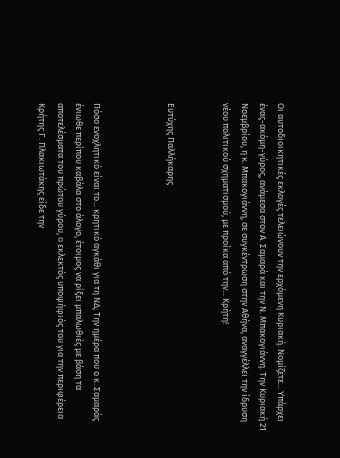Οι αυτοδιοικητικές εκλογές τελειώνουν την ερχόμενη Κυριακή. Νομίζετε... Υπάρχει ένας-ακόμη-γύρος, ανάμεσα στον Α. Σαμαρά και την Ν. Μπακογιάννη. Την Κυριακή 21 Νοεμβρίου, η κ. Μπακογιάννη, σε συγκέντρωση στην Αθήνα, αναγγέλλει την ίδρυση νέου πολιτικού σχηματισμού, με προίκα από την... Κρήτη!


Ευτύχης Παλλήκαρης



Πόσο ενοχλητικό είναι το... κρητικό αγκάθι για τη ΝΔ; Την ημέρα που ο κ. Σαμαράς ένιωθε περίπου καβάλα στο άλογο, έτοιμος να ρίξει μπαλωθιές με βάση τα αποτελέσματα του πρώτου γύρου, o εκλεκτός υποψήφιός του για την περιφέρεια Κρήτης Γ. Πλακιωτάκης είδε την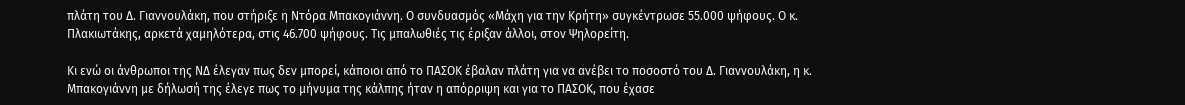πλάτη του Δ. Γιαννουλάκη, που στήριξε η Ντόρα Μπακογιάννη. Ο συνδυασμός «Μάχη για την Κρήτη» συγκέντρωσε 55.000 ψήφους. Ο κ. Πλακιωτάκης, αρκετά χαμηλότερα, στις 46.700 ψήφους. Τις μπαλωθιές τις έριξαν άλλοι, στον Ψηλορείτη.

Κι ενώ οι άνθρωποι της ΝΔ έλεγαν πως δεν μπορεί, κάποιοι από το ΠΑΣΟΚ έβαλαν πλάτη για να ανέβει το ποσοστό του Δ. Γιαννουλάκη, η κ. Μπακογιάννη με δήλωσή της έλεγε πως το μήνυμα της κάλπης ήταν η απόρριψη και για το ΠΑΣΟΚ, που έχασε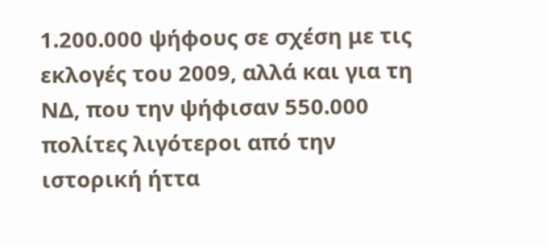1.200.000 ψήφους σε σχέση με τις εκλογές του 2009, αλλά και για τη ΝΔ, που την ψήφισαν 550.000 πολίτες λιγότεροι από την ιστορική ήττα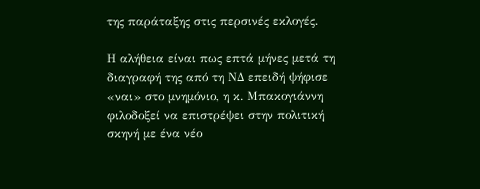της παράταξης στις περσινές εκλογές.

Η αλήθεια είναι πως επτά μήνες μετά τη διαγραφή της από τη ΝΔ επειδή ψήφισε «ναι» στο μνημόνιο, η κ. Μπακογιάννη φιλοδοξεί να επιστρέψει στην πολιτική σκηνή με ένα νέο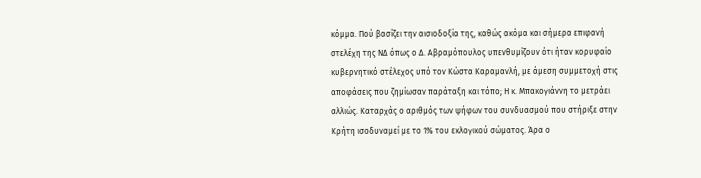κόμμα. Πού βασίζει την αισιοδοξία της, καθώς ακόμα και σήμερα επιφανή στελέχη της ΝΔ όπως ο Δ. Αβραμόπουλος υπενθυμίζουν ότι ήταν κορυφαίο κυβερνητικό στέλεχος υπό τον Κώστα Καραμανλή, με άμεση συμμετοχή στις αποφάσεις που ζημίωσαν παράταξη και τόπο; Η κ. Μπακογιάννη το μετράει αλλιώς. Καταρχάς ο αριθμός των ψήφων του συνδυασμού που στήριξε στην Κρήτη ισοδυναμεί με το 1% του εκλογικού σώματος. Άρα ο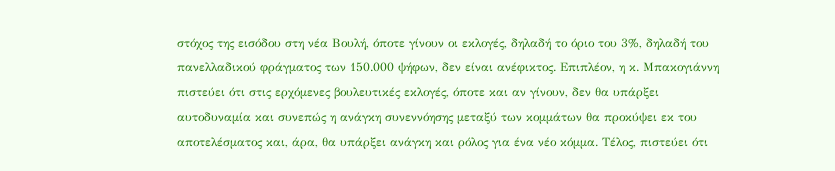στόχος της εισόδου στη νέα Βουλή, όποτε γίνουν οι εκλογές, δηλαδή το όριο του 3%, δηλαδή του πανελλαδικού φράγματος των 150.000 ψήφων, δεν είναι ανέφικτος. Επιπλέον, η κ. Μπακογιάννη πιστεύει ότι στις ερχόμενες βουλευτικές εκλογές, όποτε και αν γίνουν, δεν θα υπάρξει αυτοδυναμία και συνεπώς η ανάγκη συνεννόησης μεταξύ των κομμάτων θα προκύψει εκ του αποτελέσματος και, άρα, θα υπάρξει ανάγκη και ρόλος για ένα νέο κόμμα. Τέλος, πιστεύει ότι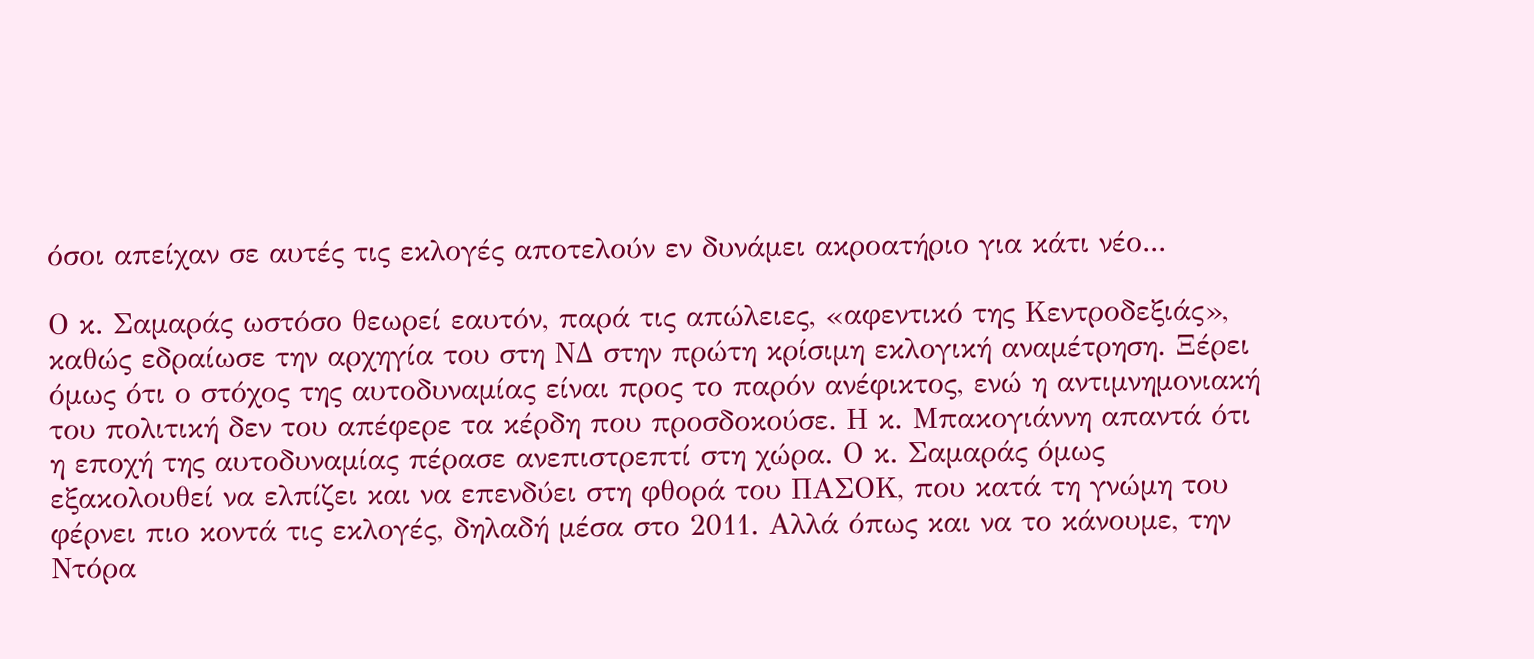όσοι απείχαν σε αυτές τις εκλογές αποτελούν εν δυνάμει ακροατήριο για κάτι νέο...

Ο κ. Σαμαράς ωστόσο θεωρεί εαυτόν, παρά τις απώλειες, «αφεντικό της Κεντροδεξιάς», καθώς εδραίωσε την αρχηγία του στη ΝΔ στην πρώτη κρίσιμη εκλογική αναμέτρηση. Ξέρει όμως ότι ο στόχος της αυτοδυναμίας είναι προς το παρόν ανέφικτος, ενώ η αντιμνημονιακή του πολιτική δεν του απέφερε τα κέρδη που προσδοκούσε. Η κ. Μπακογιάννη απαντά ότι η εποχή της αυτοδυναμίας πέρασε ανεπιστρεπτί στη χώρα. Ο κ. Σαμαράς όμως εξακολουθεί να ελπίζει και να επενδύει στη φθορά του ΠΑΣΟΚ, που κατά τη γνώμη του φέρνει πιο κοντά τις εκλογές, δηλαδή μέσα στο 2011. Αλλά όπως και να το κάνουμε, την Ντόρα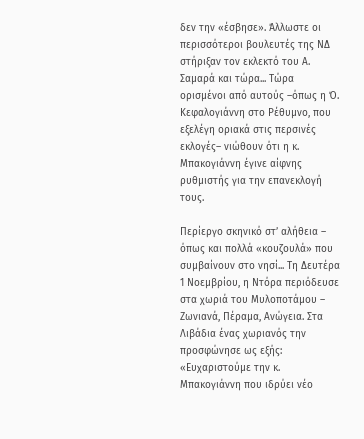δεν την «έσβησε». Άλλωστε οι περισσότεροι βουλευτές της ΝΔ στήριξαν τον εκλεκτό του Α. Σαμαρά και τώρα... Τώρα ορισμένοι από αυτούς –όπως η Ό. Κεφαλογιάννη στο Ρέθυμνο, που εξελέγη οριακά στις περσινές εκλογές– νιώθουν ότι η κ. Μπακογιάννη έγινε αίφνης ρυθμιστής για την επανεκλογή τους.

Περίεργο σκηνικό στ’ αλήθεια – όπως και πολλά «κουζουλά» που συμβαίνουν στο νησί... Τη Δευτέρα 1 Νοεμβρίου, η Ντόρα περιόδευσε στα χωριά του Μυλοποτάμου – Ζωνιανά, Πέραμα, Ανώγεια. Στα Λιβάδια ένας χωριανός την προσφώνησε ως εξής: «Ευχαριστούμε την κ. Μπακογιάννη που ιδρύει νέο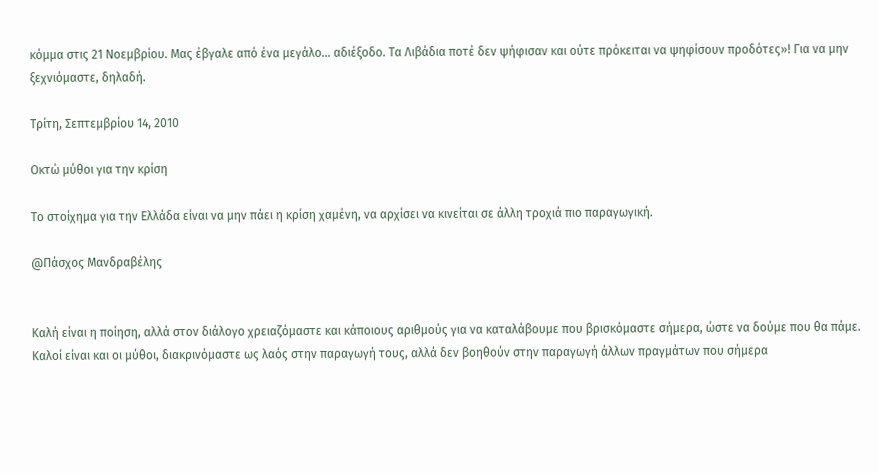κόμμα στις 21 Νοεμβρίου. Μας έβγαλε από ένα μεγάλο... αδιέξοδο. Τα Λιβάδια ποτέ δεν ψήφισαν και ούτε πρόκειται να ψηφίσουν προδότες»! Για να μην ξεχνιόμαστε, δηλαδή.

Τρίτη, Σεπτεμβρίου 14, 2010

Οκτώ μύθοι για την κρίση

Το στοίχημα για την Ελλάδα είναι να μην πάει η κρίση χαμένη, να αρχίσει να κινείται σε άλλη τροχιά πιο παραγωγική.

@Πάσχος Μανδραβέλης


Καλή είναι η ποίηση, αλλά στον διάλογο χρειαζόμαστε και κάποιους αριθμούς για να καταλάβουμε που βρισκόμαστε σήμερα, ώστε να δούμε που θα πάμε. Καλοί είναι και οι μύθοι, διακρινόμαστε ως λαός στην παραγωγή τους, αλλά δεν βοηθούν στην παραγωγή άλλων πραγμάτων που σήμερα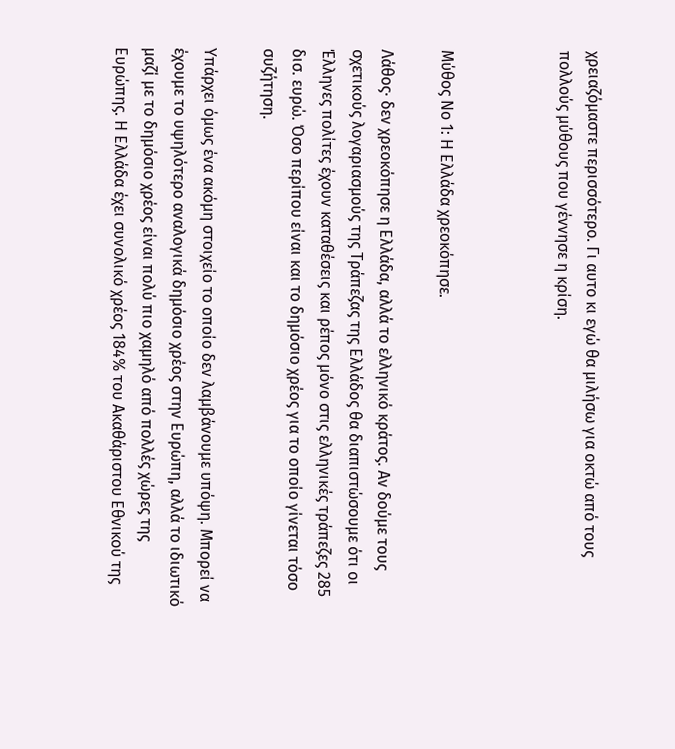χρειαζόμαστε περισσότερο. Γι αυτο κι εγώ θα μιλήσω για οκτώ από τους πολλούς μύθους που γέννησε η κρίση.



Μύθος Νο 1: Η Ελλάδα χρεοκόπησε.

Λάθος· δεν χρεοκόπησε η Ελλάδα, αλλά το ελληνικό κράτος. Αν δούμε τους σχετικούς λογαριασμούς της Τράπεζας της Ελλάδος θα διαπιστώσουμε ότι οι Έλληνες πολίτες έχουν καταθέσεις και ρέπος μόνο στις ελληνικές τράπεζες 285 δισ. ευρώ. Όσο περίπου είναι και το δημόσιο χρέος για το οποίο γίνεται τόσο συζήτηση.

Υπάρχει όμως ένα ακόμη στοιχείο το οποίο δεν λαμβάνουμε υπόψη. Μπορεί να έχουμε το υψηλότερο αναλογικά δημόσιο χρέος στην Ευρώπη, αλλά το ιδιωτικό μαζί με το δημόσιο χρέος είναι πολύ πιο χαμηλό από πολλές χώρες της Ευρώπης. Η Ελλάδα έχει συνολικό χρέος 184% του Ακαθάριστου Εθνικού της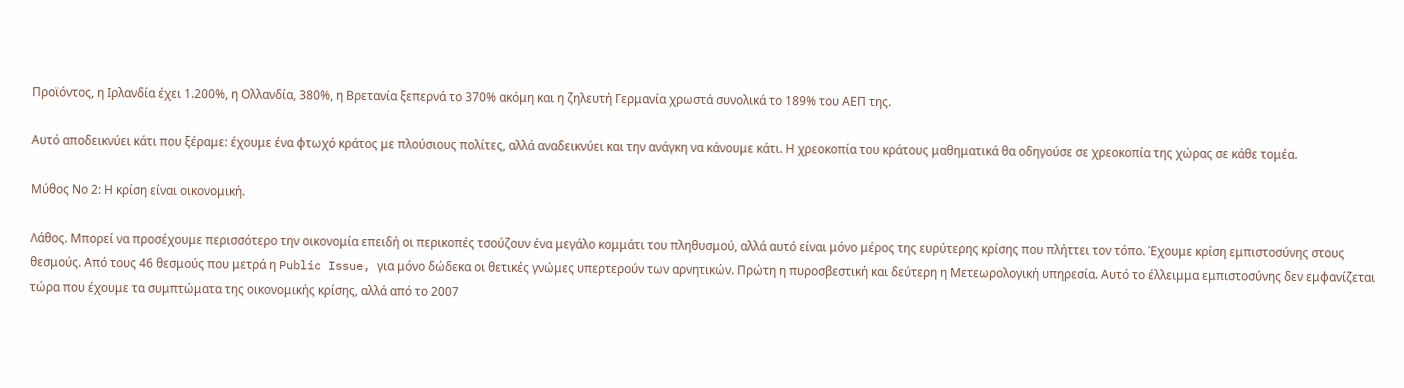Προϊόντος, η Ιρλανδία έχει 1.200%, η Ολλανδία, 380%, η Βρετανία ξεπερνά το 370% ακόμη και η ζηλευτή Γερμανία χρωστά συνολικά το 189% του ΑΕΠ της.

Αυτό αποδεικνύει κάτι που ξέραμε: έχουμε ένα φτωχό κράτος με πλούσιους πολίτες, αλλά αναδεικνύει και την ανάγκη να κάνουμε κάτι. Η χρεοκοπία του κράτους μαθηματικά θα οδηγούσε σε χρεοκοπία της χώρας σε κάθε τομέα.

Μύθος Νο 2: Η κρίση είναι οικονομική.

Λάθος. Μπορεί να προσέχουμε περισσότερο την οικονομία επειδή οι περικοπές τσούζουν ένα μεγάλο κομμάτι του πληθυσμού, αλλά αυτό είναι μόνο μέρος της ευρύτερης κρίσης που πλήττει τον τόπο. Έχουμε κρίση εμπιστοσύνης στους θεσμούς. Από τους 46 θεσμούς που μετρά η Public Issue, για μόνο δώδεκα οι θετικές γνώμες υπερτερούν των αρνητικών. Πρώτη η πυροσβεστική και δεύτερη η Μετεωρολογική υπηρεσία. Αυτό το έλλειμμα εμπιστοσύνης δεν εμφανίζεται τώρα που έχουμε τα συμπτώματα της οικονομικής κρίσης, αλλά από το 2007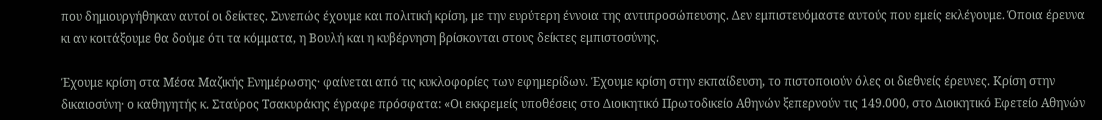που δημιουργήθηκαν αυτοί οι δείκτες. Συνεπώς έχουμε και πολιτική κρίση, με την ευρύτερη έννοια της αντιπροσώπευσης. Δεν εμπιστευόμαστε αυτούς που εμείς εκλέγουμε. Όποια έρευνα κι αν κοιτάξουμε θα δούμε ότι τα κόμματα, η Βουλή και η κυβέρνηση βρίσκονται στους δείκτες εμπιστοσύνης.

Έχουμε κρίση στα Μέσα Μαζικής Ενημέρωσης· φαίνεται από τις κυκλοφορίες των εφημερίδων. Έχουμε κρίση στην εκπαίδευση, το πιστοποιούν όλες οι διεθνείς έρευνες. Κρίση στην δικαιοσύνη· ο καθηγητής κ. Σταύρος Τσακυράκης έγραφε πρόσφατα: «Οι εκκρεμείς υποθέσεις στο Διοικητικό Πρωτοδικείο Αθηνών ξεπερνούν τις 149.000, στο Διοικητικό Εφετείο Αθηνών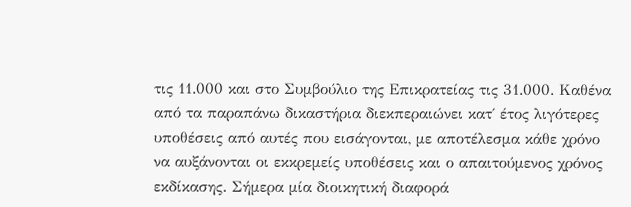τις 11.000 και στο Συμβούλιο της Επικρατείας τις 31.000. Καθένα από τα παραπάνω δικαστήρια διεκπεραιώνει κατ΄ έτος λιγότερες υποθέσεις από αυτές που εισάγονται, με αποτέλεσμα κάθε χρόνο να αυξάνονται οι εκκρεμείς υποθέσεις και ο απαιτούμενος χρόνος εκδίκασης. Σήμερα μία διοικητική διαφορά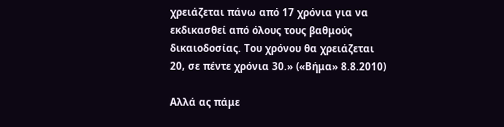χρειάζεται πάνω από 17 χρόνια για να εκδικασθεί από όλους τους βαθμούς δικαιοδοσίας. Του χρόνου θα χρειάζεται 20, σε πέντε χρόνια 30.» («Βήμα» 8.8.2010)

Αλλά ας πάμε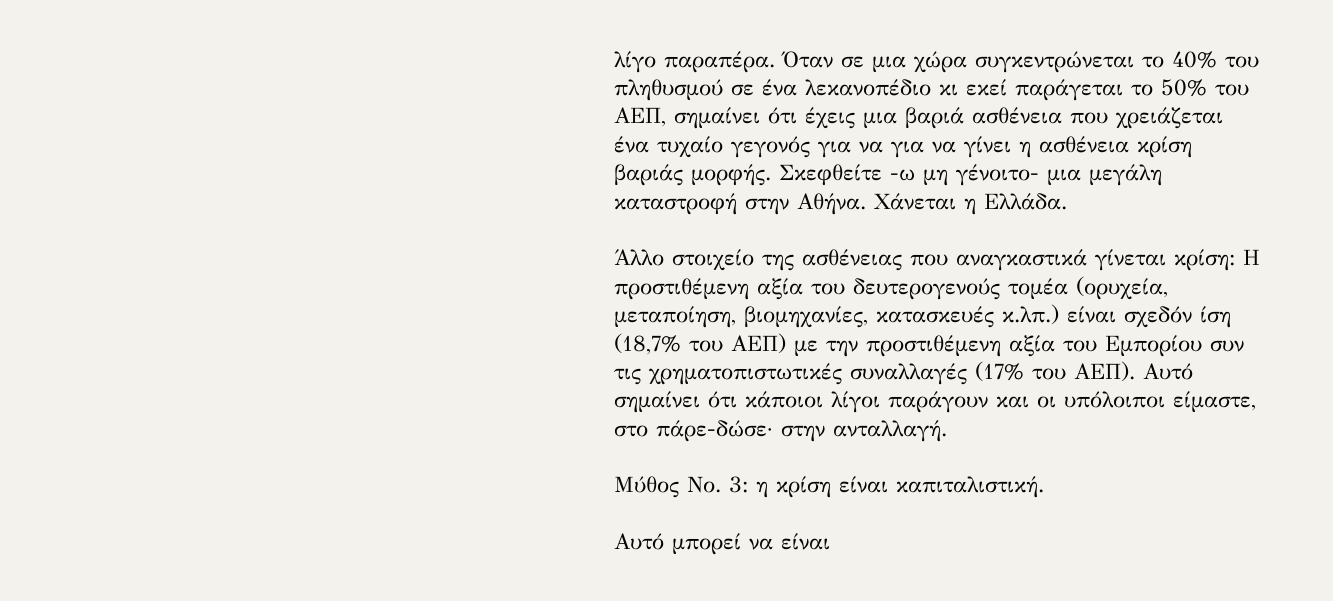λίγο παραπέρα. Όταν σε μια χώρα συγκεντρώνεται το 40% του πληθυσμού σε ένα λεκανοπέδιο κι εκεί παράγεται το 50% του ΑΕΠ, σημαίνει ότι έχεις μια βαριά ασθένεια που χρειάζεται ένα τυχαίο γεγονός για να για να γίνει η ασθένεια κρίση βαριάς μορφής. Σκεφθείτε -ω μη γένοιτο- μια μεγάλη καταστροφή στην Αθήνα. Χάνεται η Ελλάδα.

Άλλο στοιχείο της ασθένειας που αναγκαστικά γίνεται κρίση: Η προστιθέμενη αξία του δευτερογενούς τομέα (ορυχεία, μεταποίηση, βιομηχανίες, κατασκευές κ.λπ.) είναι σχεδόν ίση (18,7% του ΑΕΠ) με την προστιθέμενη αξία του Εμπορίου συν τις χρηματοπιστωτικές συναλλαγές (17% του ΑΕΠ). Αυτό σημαίνει ότι κάποιοι λίγοι παράγουν και οι υπόλοιποι είμαστε, στο πάρε-δώσε· στην ανταλλαγή.

Μύθος Νο. 3: η κρίση είναι καπιταλιστική.

Αυτό μπορεί να είναι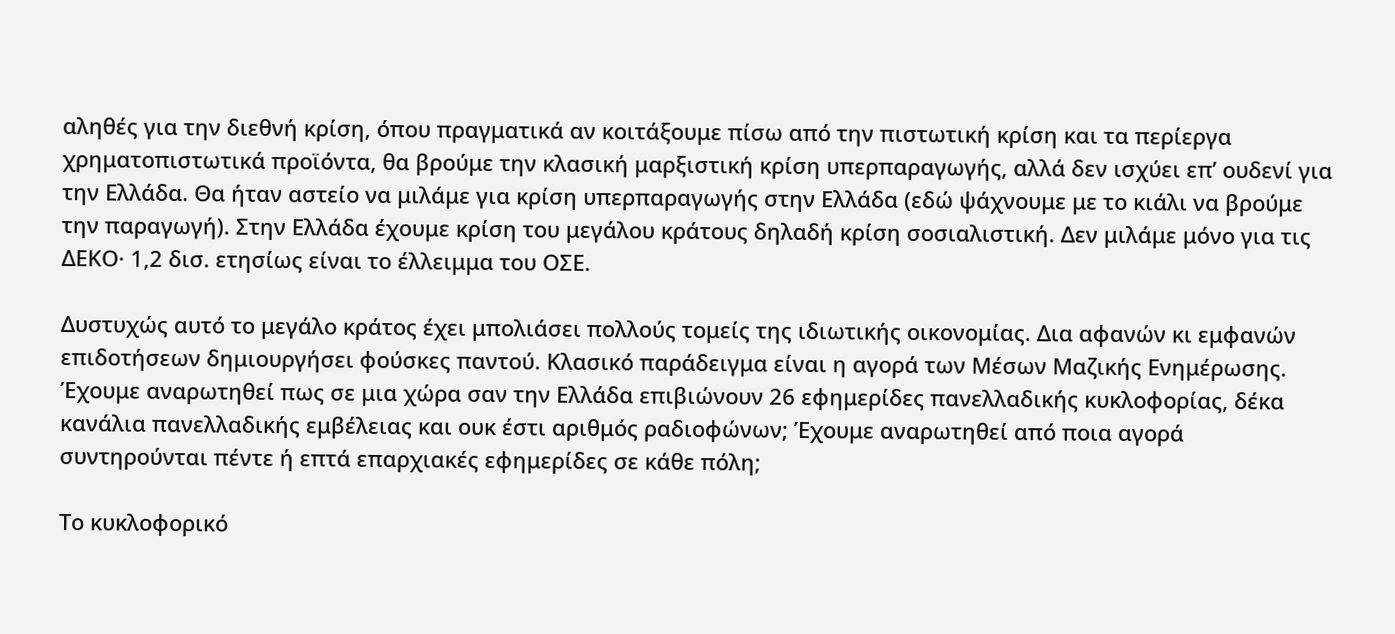αληθές για την διεθνή κρίση, όπου πραγματικά αν κοιτάξουμε πίσω από την πιστωτική κρίση και τα περίεργα χρηματοπιστωτικά προϊόντα, θα βρούμε την κλασική μαρξιστική κρίση υπερπαραγωγής, αλλά δεν ισχύει επ’ ουδενί για την Ελλάδα. Θα ήταν αστείο να μιλάμε για κρίση υπερπαραγωγής στην Ελλάδα (εδώ ψάχνουμε με το κιάλι να βρούμε την παραγωγή). Στην Ελλάδα έχουμε κρίση του μεγάλου κράτους δηλαδή κρίση σοσιαλιστική. Δεν μιλάμε μόνο για τις ΔΕΚΟ· 1,2 δισ. ετησίως είναι το έλλειμμα του ΟΣΕ.

Δυστυχώς αυτό το μεγάλο κράτος έχει μπολιάσει πολλούς τομείς της ιδιωτικής οικονομίας. Δια αφανών κι εμφανών επιδοτήσεων δημιουργήσει φούσκες παντού. Κλασικό παράδειγμα είναι η αγορά των Μέσων Μαζικής Ενημέρωσης. Έχουμε αναρωτηθεί πως σε μια χώρα σαν την Ελλάδα επιβιώνουν 26 εφημερίδες πανελλαδικής κυκλοφορίας, δέκα κανάλια πανελλαδικής εμβέλειας και ουκ έστι αριθμός ραδιοφώνων; Έχουμε αναρωτηθεί από ποια αγορά συντηρούνται πέντε ή επτά επαρχιακές εφημερίδες σε κάθε πόλη;

Το κυκλοφορικό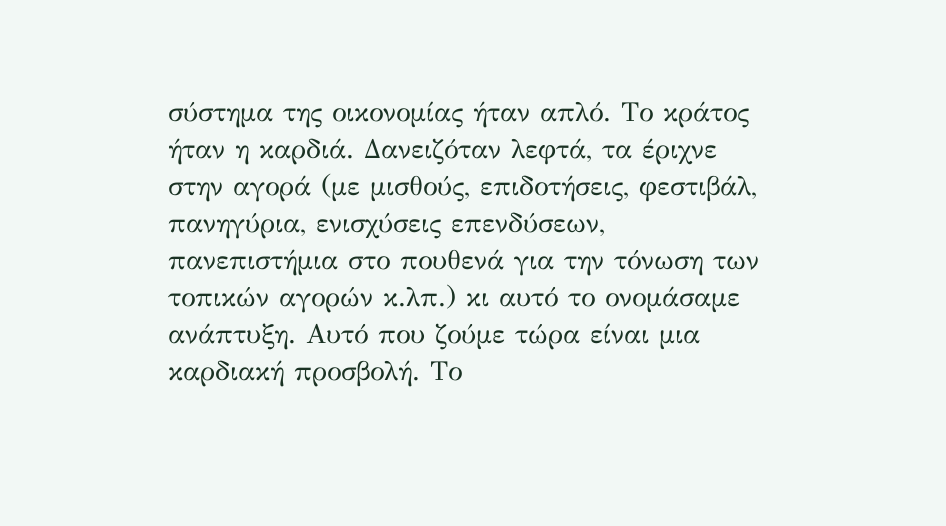σύστημα της οικονομίας ήταν απλό. Το κράτος ήταν η καρδιά. Δανειζόταν λεφτά, τα έριχνε στην αγορά (με μισθούς, επιδοτήσεις, φεστιβάλ, πανηγύρια, ενισχύσεις επενδύσεων, πανεπιστήμια στο πουθενά για την τόνωση των τοπικών αγορών κ.λπ.) κι αυτό το ονομάσαμε ανάπτυξη. Αυτό που ζούμε τώρα είναι μια καρδιακή προσβολή. Το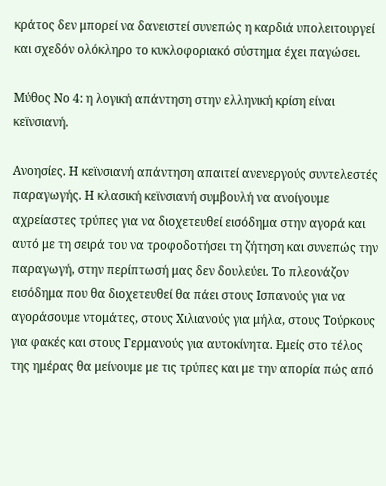κράτος δεν μπορεί να δανειστεί συνεπώς η καρδιά υπολειτουργεί και σχεδόν ολόκληρο το κυκλοφοριακό σύστημα έχει παγώσει.

Μύθος Νο 4: η λογική απάντηση στην ελληνική κρίση είναι κεϊνσιανή.

Ανοησίες. Η κεϊνσιανή απάντηση απαιτεί ανενεργούς συντελεστές παραγωγής. Η κλασική κεϊνσιανή συμβουλή να ανοίγουμε αχρείαστες τρύπες για να διοχετευθεί εισόδημα στην αγορά και αυτό με τη σειρά του να τροφοδοτήσει τη ζήτηση και συνεπώς την παραγωγή, στην περίπτωσή μας δεν δουλεύει. Το πλεονάζον εισόδημα που θα διοχετευθεί θα πάει στους Ισπανούς για να αγοράσουμε ντομάτες, στους Χιλιανούς για μήλα, στους Τούρκους για φακές και στους Γερμανούς για αυτοκίνητα. Εμείς στο τέλος της ημέρας θα μείνουμε με τις τρύπες και με την απορία πώς από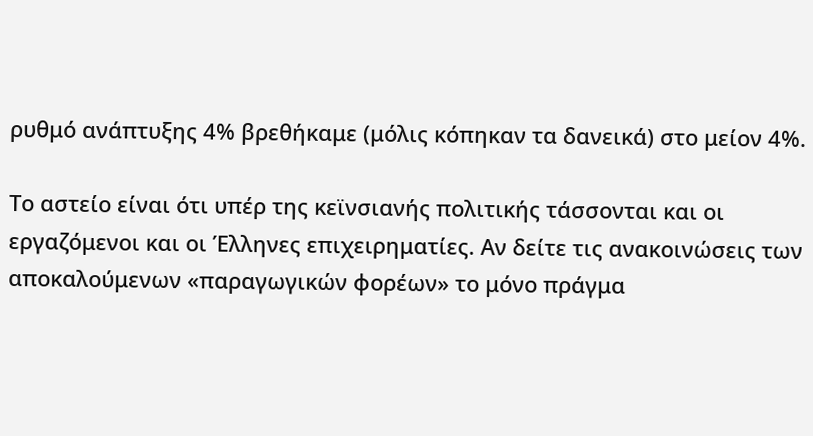ρυθμό ανάπτυξης 4% βρεθήκαμε (μόλις κόπηκαν τα δανεικά) στο μείον 4%.

Το αστείο είναι ότι υπέρ της κεϊνσιανής πολιτικής τάσσονται και οι εργαζόμενοι και οι Έλληνες επιχειρηματίες. Αν δείτε τις ανακοινώσεις των αποκαλούμενων «παραγωγικών φορέων» το μόνο πράγμα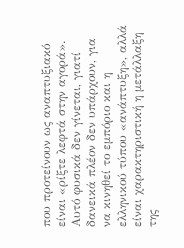που προτείνουν ως αναπτυξιακό είναι «ρίξτε λεφτά στην αγορά». Αυτό φυσικά δεν γίνεται, γιατί δανεικά πλέον δεν υπάρχουν, για να κινηθεί το εμπόριο και η ελληνικού τύπου «ανάπτυξη», αλλά είναι χαρακτηριστική η μετάλλαξη της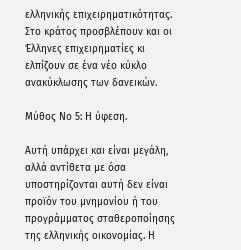ελληνικής επιχειρηματικότητας. Στο κράτος προσβλέπουν και οι Έλληνες επιχειρηματίες κι ελπίζουν σε ένα νέο κύκλο ανακύκλωσης των δανεικών.

Μύθος Νο 5: Η ύφεση.

Αυτή υπάρχει και είναι μεγάλη, αλλά αντίθετα με όσα υποστηρίζονται αυτή δεν είναι προϊόν του μνημονίου ή του προγράμματος σταθεροποίησης της ελληνικής οικονομίας. Η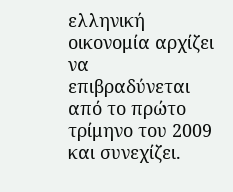ελληνική οικονομία αρχίζει να επιβραδύνεται από το πρώτο τρίμηνο του 2009 και συνεχίζει.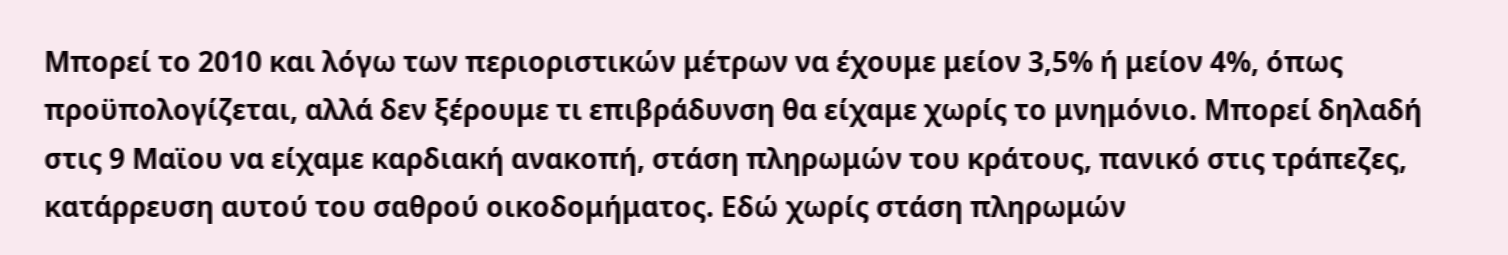Μπορεί το 2010 και λόγω των περιοριστικών μέτρων να έχουμε μείον 3,5% ή μείον 4%, όπως προϋπολογίζεται, αλλά δεν ξέρουμε τι επιβράδυνση θα είχαμε χωρίς το μνημόνιο. Μπορεί δηλαδή στις 9 Μαϊου να είχαμε καρδιακή ανακοπή, στάση πληρωμών του κράτους, πανικό στις τράπεζες, κατάρρευση αυτού του σαθρού οικοδομήματος. Εδώ χωρίς στάση πληρωμών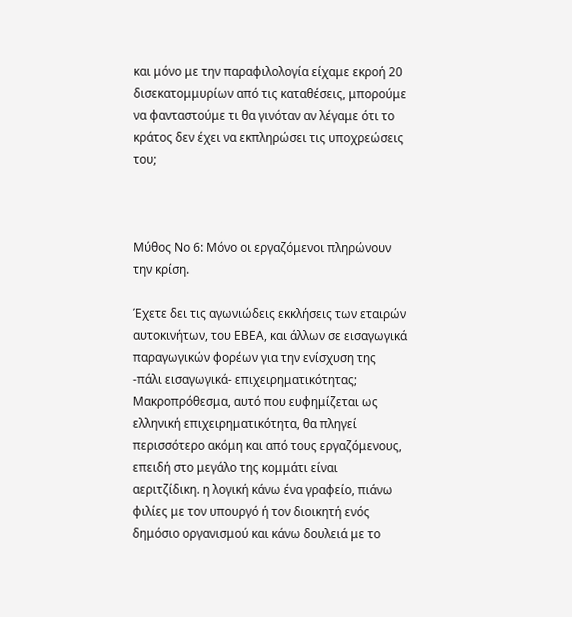και μόνο με την παραφιλολογία είχαμε εκροή 20 δισεκατομμυρίων από τις καταθέσεις, μπορούμε να φανταστούμε τι θα γινόταν αν λέγαμε ότι το κράτος δεν έχει να εκπληρώσει τις υποχρεώσεις του;



Μύθος Νο 6: Μόνο οι εργαζόμενοι πληρώνουν την κρίση.

Έχετε δει τις αγωνιώδεις εκκλήσεις των εταιρών αυτοκινήτων, του ΕΒΕΑ, και άλλων σε εισαγωγικά παραγωγικών φορέων για την ενίσχυση της -πάλι εισαγωγικά- επιχειρηματικότητας; Μακροπρόθεσμα, αυτό που ευφημίζεται ως ελληνική επιχειρηματικότητα, θα πληγεί περισσότερο ακόμη και από τους εργαζόμενους, επειδή στο μεγάλο της κομμάτι είναι αεριτζίδικη. η λογική κάνω ένα γραφείο, πιάνω φιλίες με τον υπουργό ή τον διοικητή ενός δημόσιο οργανισμού και κάνω δουλειά με το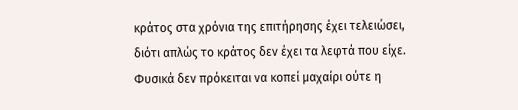κράτος στα χρόνια της επιτήρησης έχει τελειώσει, διότι απλώς το κράτος δεν έχει τα λεφτά που είχε. Φυσικά δεν πρόκειται να κοπεί μαχαίρι ούτε η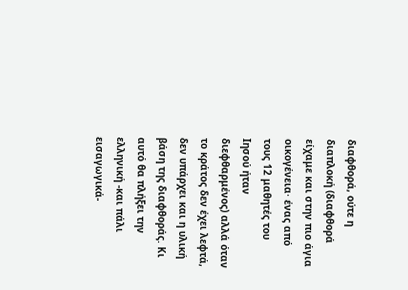διαφθορά, ούτε η διαπλοκή (διαφθορά είχαμε και στην πιο άγια οικογένεια· ένας από τους 12 μαθητές του Ιησού ήταν διεφθαρμένος) αλλά όταν το κράτος δεν έχει λεφτά, δεν υπάρχει και η υλική βάση της διαφθοράς. Κι αυτό θα πλήξει την ελληνική -και πάλι εισαγωγικά-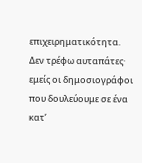επιχειρηματικότητα. Δεν τρέφω αυταπάτες· εμείς οι δημοσιογράφοι που δουλεύουμε σε ένα κατ’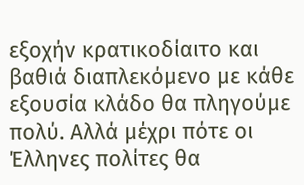εξοχήν κρατικοδίαιτο και βαθιά διαπλεκόμενο με κάθε εξουσία κλάδο θα πληγούμε πολύ. Αλλά μέχρι πότε οι Έλληνες πολίτες θα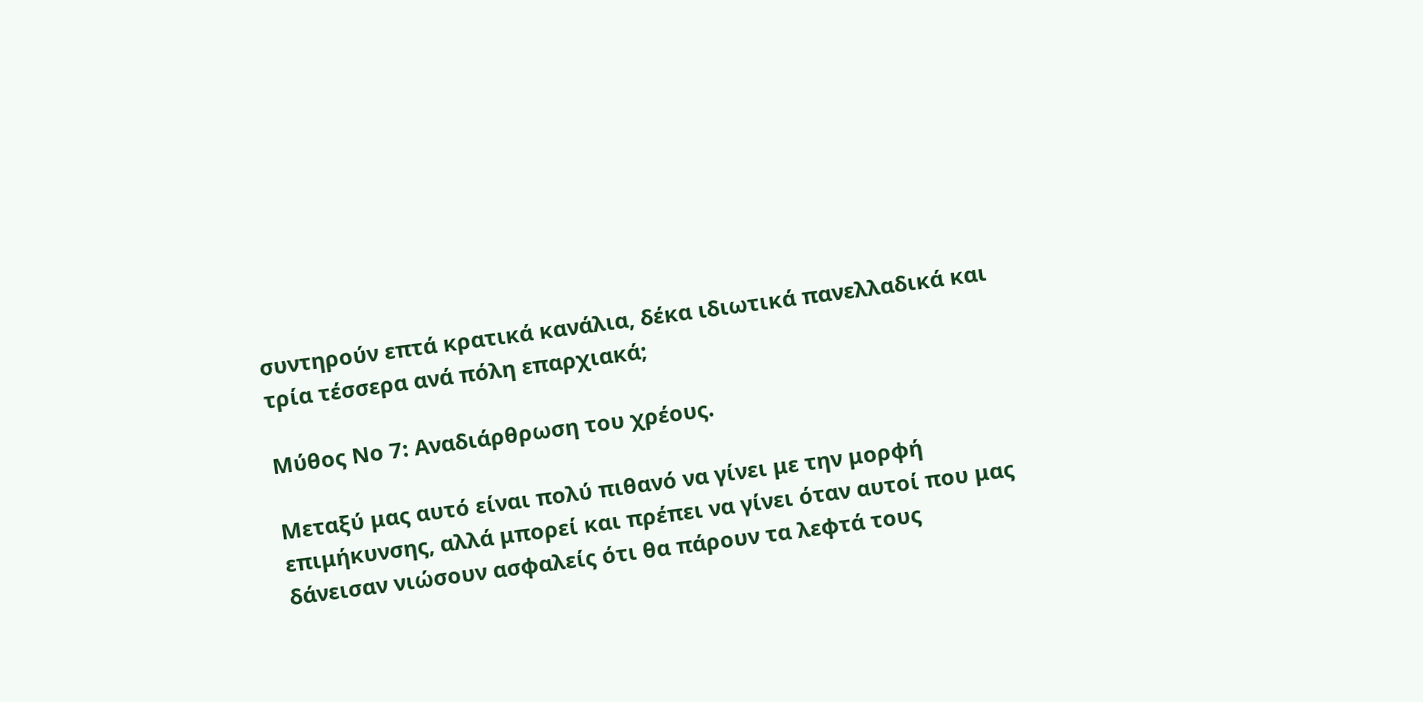συντηρούν επτά κρατικά κανάλια, δέκα ιδιωτικά πανελλαδικά και τρία τέσσερα ανά πόλη επαρχιακά;

Μύθος Νο 7: Αναδιάρθρωση του χρέους.

Μεταξύ μας αυτό είναι πολύ πιθανό να γίνει με την μορφή επιμήκυνσης, αλλά μπορεί και πρέπει να γίνει όταν αυτοί που μας δάνεισαν νιώσουν ασφαλείς ότι θα πάρουν τα λεφτά τους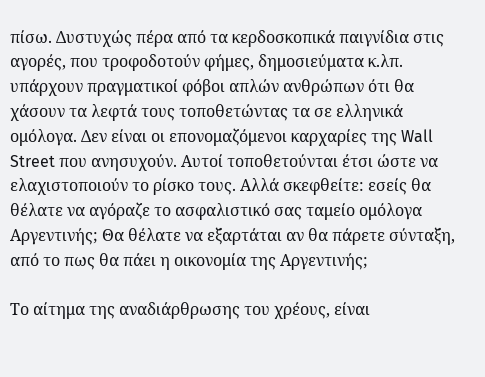πίσω. Δυστυχώς πέρα από τα κερδοσκοπικά παιγνίδια στις αγορές, που τροφοδοτούν φήμες, δημοσιεύματα κ.λπ. υπάρχουν πραγματικοί φόβοι απλών ανθρώπων ότι θα χάσουν τα λεφτά τους τοποθετώντας τα σε ελληνικά ομόλογα. Δεν είναι οι επονομαζόμενοι καρχαρίες της Wall Street που ανησυχούν. Αυτοί τοποθετούνται έτσι ώστε να ελαχιστοποιούν το ρίσκο τους. Αλλά σκεφθείτε: εσείς θα θέλατε να αγόραζε το ασφαλιστικό σας ταμείο ομόλογα Αργεντινής; Θα θέλατε να εξαρτάται αν θα πάρετε σύνταξη, από το πως θα πάει η οικονομία της Αργεντινής;

Το αίτημα της αναδιάρθρωσης του χρέους, είναι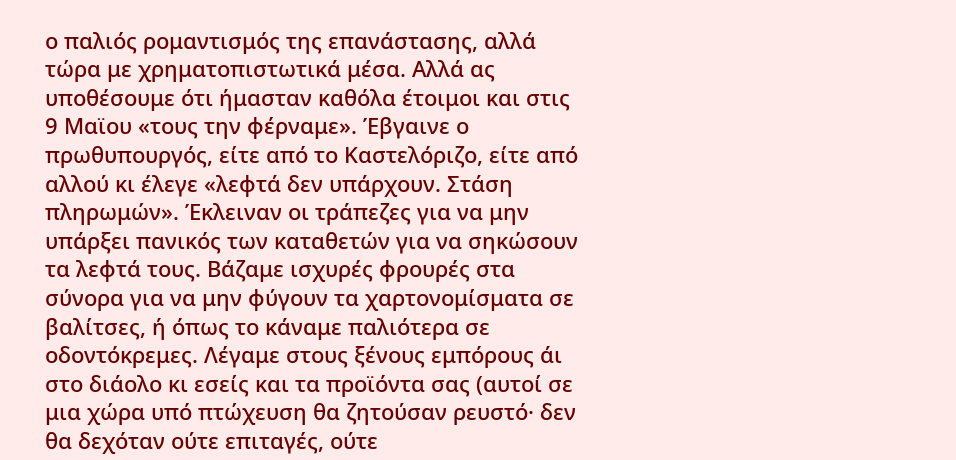ο παλιός ρομαντισμός της επανάστασης, αλλά τώρα με χρηματοπιστωτικά μέσα. Αλλά ας υποθέσουμε ότι ήμασταν καθόλα έτοιμοι και στις 9 Μαϊου «τους την φέρναμε». Έβγαινε ο πρωθυπουργός, είτε από το Καστελόριζο, είτε από αλλού κι έλεγε «λεφτά δεν υπάρχουν. Στάση πληρωμών». Έκλειναν οι τράπεζες για να μην υπάρξει πανικός των καταθετών για να σηκώσουν τα λεφτά τους. Βάζαμε ισχυρές φρουρές στα σύνορα για να μην φύγουν τα χαρτονομίσματα σε βαλίτσες, ή όπως το κάναμε παλιότερα σε οδοντόκρεμες. Λέγαμε στους ξένους εμπόρους άι στο διάολο κι εσείς και τα προϊόντα σας (αυτοί σε μια χώρα υπό πτώχευση θα ζητούσαν ρευστό· δεν θα δεχόταν ούτε επιταγές, ούτε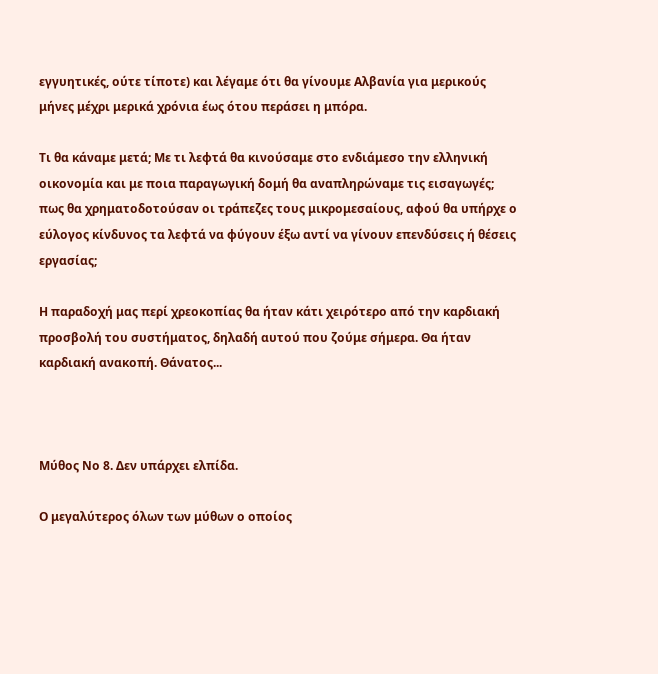εγγυητικές, ούτε τίποτε) και λέγαμε ότι θα γίνουμε Αλβανία για μερικούς μήνες μέχρι μερικά χρόνια έως ότου περάσει η μπόρα.

Τι θα κάναμε μετά; Με τι λεφτά θα κινούσαμε στο ενδιάμεσο την ελληνική οικονομία και με ποια παραγωγική δομή θα αναπληρώναμε τις εισαγωγές; πως θα χρηματοδοτούσαν οι τράπεζες τους μικρομεσαίους, αφού θα υπήρχε ο εύλογος κίνδυνος τα λεφτά να φύγουν έξω αντί να γίνουν επενδύσεις ή θέσεις εργασίας;

Η παραδοχή μας περί χρεοκοπίας θα ήταν κάτι χειρότερο από την καρδιακή προσβολή του συστήματος, δηλαδή αυτού που ζούμε σήμερα. Θα ήταν καρδιακή ανακοπή. Θάνατος...



Μύθος Νο 8. Δεν υπάρχει ελπίδα.

Ο μεγαλύτερος όλων των μύθων ο οποίος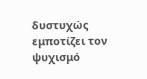δυστυχώς εμποτίζει τον ψυχισμό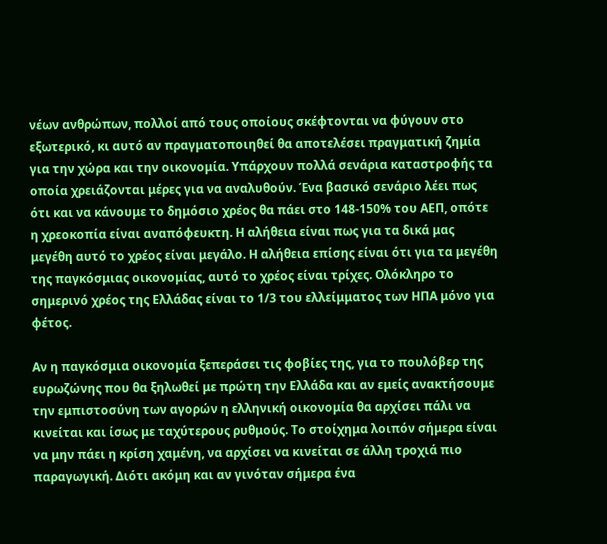νέων ανθρώπων, πολλοί από τους οποίους σκέφτονται να φύγουν στο εξωτερικό, κι αυτό αν πραγματοποιηθεί θα αποτελέσει πραγματική ζημία για την χώρα και την οικονομία. Υπάρχουν πολλά σενάρια καταστροφής τα οποία χρειάζονται μέρες για να αναλυθούν. Ένα βασικό σενάριο λέει πως ότι και να κάνουμε το δημόσιο χρέος θα πάει στο 148-150% του ΑΕΠ, οπότε η χρεοκοπία είναι αναπόφευκτη. Η αλήθεια είναι πως για τα δικά μας μεγέθη αυτό το χρέος είναι μεγάλο. Η αλήθεια επίσης είναι ότι για τα μεγέθη της παγκόσμιας οικονομίας, αυτό το χρέος είναι τρίχες. Ολόκληρο το σημερινό χρέος της Ελλάδας είναι το 1/3 του ελλείμματος των ΗΠΑ μόνο για φέτος.

Αν η παγκόσμια οικονομία ξεπεράσει τις φοβίες της, για το πουλόβερ της ευρωζώνης που θα ξηλωθεί με πρώτη την Ελλάδα και αν εμείς ανακτήσουμε την εμπιστοσύνη των αγορών η ελληνική οικονομία θα αρχίσει πάλι να κινείται και ίσως με ταχύτερους ρυθμούς. Το στοίχημα λοιπόν σήμερα είναι να μην πάει η κρίση χαμένη, να αρχίσει να κινείται σε άλλη τροχιά πιο παραγωγική. Διότι ακόμη και αν γινόταν σήμερα ένα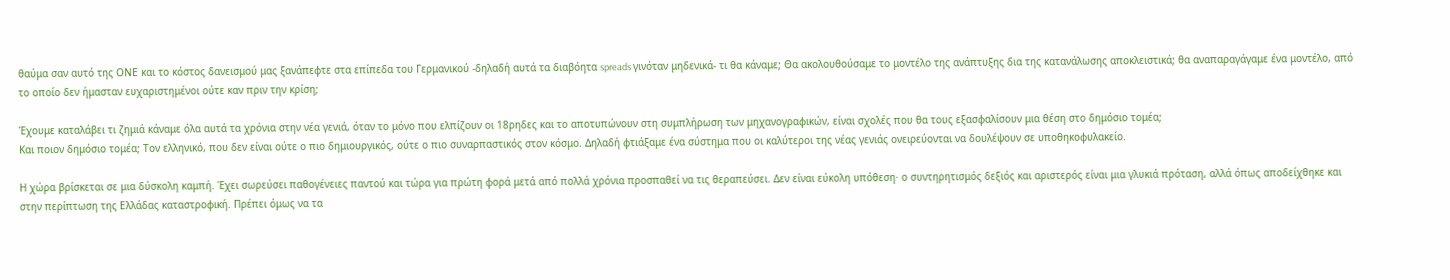θαύμα σαν αυτό της ΟΝΕ και το κόστος δανεισμού μας ξανάπεφτε στα επίπεδα του Γερμανικού -δηλαδή αυτά τα διαβόητα spreads γινόταν μηδενικά- τι θα κάναμε; Θα ακολουθούσαμε το μοντέλο της ανάπτυξης δια της κατανάλωσης αποκλειστικά; θα αναπαραγάγαμε ένα μοντέλο, από το οποίο δεν ήμασταν ευχαριστημένοι ούτε καν πριν την κρίση;

Έχουμε καταλάβει τι ζημιά κάναμε όλα αυτά τα χρόνια στην νέα γενιά, όταν το μόνο που ελπίζουν οι 18ρηδες και το αποτυπώνουν στη συμπλήρωση των μηχανογραφικών, είναι σχολές που θα τους εξασφαλίσουν μια θέση στο δημόσιο τομέα;
Και ποιον δημόσιο τομέα; Τον ελληνικό, που δεν είναι ούτε ο πιο δημιουργικός, ούτε ο πιο συναρπαστικός στον κόσμο. Δηλαδή φτιάξαμε ένα σύστημα που οι καλύτεροι της νέας γενιάς ονειρεύονται να δουλέψουν σε υποθηκοφυλακείο.

Η χώρα βρίσκεται σε μια δύσκολη καμπή. Έχει σωρεύσει παθογένειες παντού και τώρα για πρώτη φορά μετά από πολλά χρόνια προσπαθεί να τις θεραπεύσει. Δεν είναι εύκολη υπόθεση· ο συντηρητισμός δεξιός και αριστερός είναι μια γλυκιά πρόταση, αλλά όπως αποδείχθηκε και στην περίπτωση της Ελλάδας καταστροφική. Πρέπει όμως να τα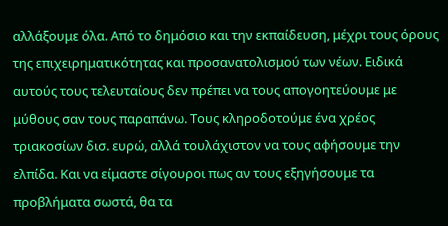αλλάξουμε όλα. Από το δημόσιο και την εκπαίδευση, μέχρι τους όρους της επιχειρηματικότητας και προσανατολισμού των νέων. Ειδικά αυτούς τους τελευταίους δεν πρέπει να τους απογοητεύουμε με μύθους σαν τους παραπάνω. Τους κληροδοτούμε ένα χρέος τριακοσίων δισ. ευρώ, αλλά τουλάχιστον να τους αφήσουμε την ελπίδα. Και να είμαστε σίγουροι πως αν τους εξηγήσουμε τα προβλήματα σωστά, θα τα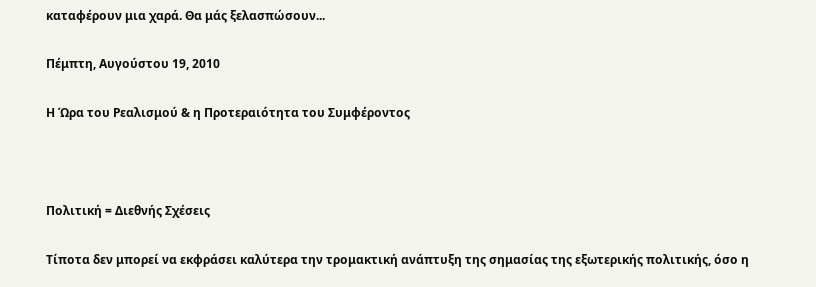καταφέρουν μια χαρά. Θα μάς ξελασπώσουν...

Πέμπτη, Αυγούστου 19, 2010

Η Ώρα του Ρεαλισμού & η Προτεραιότητα του Συμφέροντος



Πολιτική = Διεθνής Σχέσεις

Τίποτα δεν μπορεί να εκφράσει καλύτερα την τρομακτική ανάπτυξη της σημασίας της εξωτερικής πολιτικής, όσο η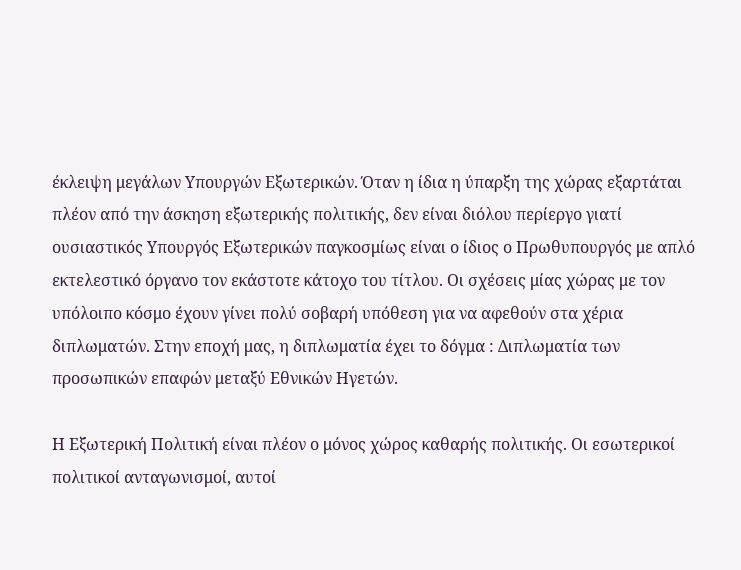έκλειψη μεγάλων Υπουργών Εξωτερικών. Όταν η ίδια η ύπαρξη της χώρας εξαρτάται πλέον από την άσκηση εξωτερικής πολιτικής, δεν είναι διόλου περίεργο γιατί ουσιαστικός Υπουργός Εξωτερικών παγκοσμίως είναι ο ίδιος ο Πρωθυπουργός με απλό εκτελεστικό όργανο τον εκάστοτε κάτοχο του τίτλου. Οι σχέσεις μίας χώρας με τον υπόλοιπο κόσμο έχουν γίνει πολύ σοβαρή υπόθεση για να αφεθούν στα χέρια διπλωματών. Στην εποχή μας, η διπλωματία έχει το δόγμα : Διπλωματία των προσωπικών επαφών μεταξύ Εθνικών Ηγετών.

Η Εξωτερική Πολιτική είναι πλέον ο μόνος χώρος καθαρής πολιτικής. Οι εσωτερικοί πολιτικοί ανταγωνισμοί, αυτοί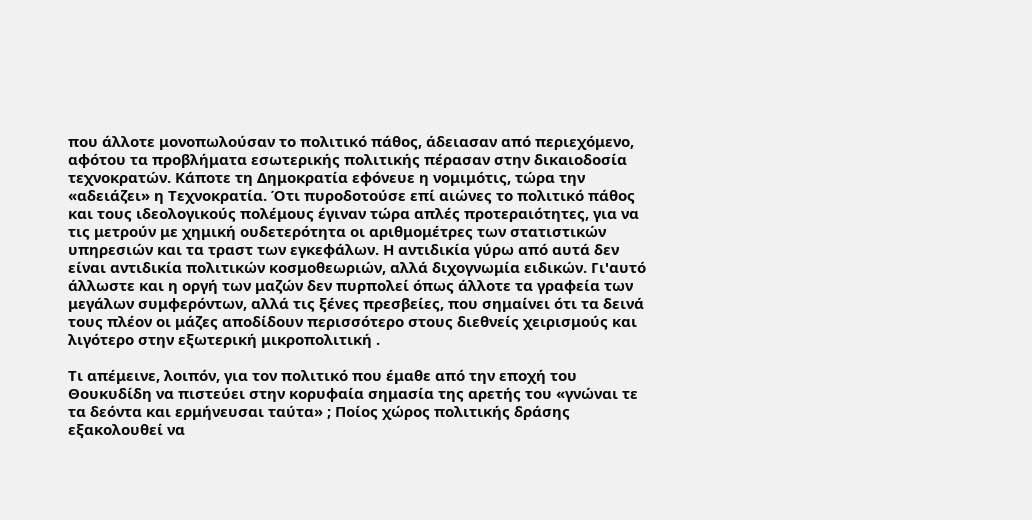που άλλοτε μονοπωλούσαν το πολιτικό πάθος, άδειασαν από περιεχόμενο, αφότου τα προβλήματα εσωτερικής πολιτικής πέρασαν στην δικαιοδοσία τεχνοκρατών. Κάποτε τη Δημοκρατία εφόνευε η νομιμότις, τώρα την «αδειάζει» η Τεχνοκρατία. Ότι πυροδοτούσε επί αιώνες το πολιτικό πάθος και τους ιδεολογικούς πολέμους έγιναν τώρα απλές προτεραιότητες, για να τις μετρούν με χημική ουδετερότητα οι αριθμομέτρες των στατιστικών υπηρεσιών και τα τραστ των εγκεφάλων. Η αντιδικία γύρω από αυτά δεν είναι αντιδικία πολιτικών κοσμοθεωριών, αλλά διχογνωμία ειδικών. Γι'αυτό άλλωστε και η οργή των μαζών δεν πυρπολεί όπως άλλοτε τα γραφεία των μεγάλων συμφερόντων, αλλά τις ξένες πρεσβείες, που σημαίνει ότι τα δεινά τους πλέον οι μάζες αποδίδουν περισσότερο στους διεθνείς χειρισμούς και λιγότερο στην εξωτερική μικροπολιτική .

Τι απέμεινε, λοιπόν, για τον πολιτικό που έμαθε από την εποχή του Θουκυδίδη να πιστεύει στην κορυφαία σημασία της αρετής του «γνώναι τε τα δεόντα και ερμήνευσαι ταύτα» ; Ποίος χώρος πολιτικής δράσης εξακολουθεί να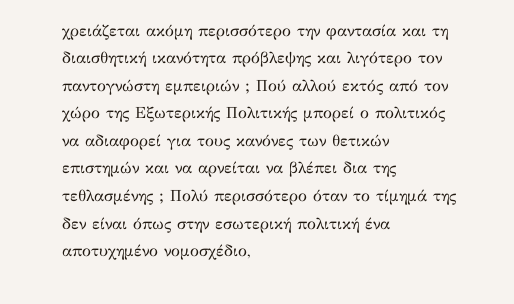χρειάζεται ακόμη περισσότερο την φαντασία και τη διαισθητική ικανότητα πρόβλεψης και λιγότερο τον παντογνώστη εμπειριών ; Πού αλλού εκτός από τον χώρο της Εξωτερικής Πολιτικής μπορεί ο πολιτικός να αδιαφορεί για τους κανόνες των θετικών επιστημών και να αρνείται να βλέπει δια της τεθλασμένης ; Πολύ περισσότερο όταν το τίμημά της δεν είναι όπως στην εσωτερική πολιτική ένα αποτυχημένο νομοσχέδιο,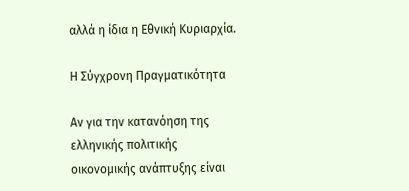αλλά η ίδια η Εθνική Κυριαρχία.

Η Σύγχρονη Πραγματικότητα

Αν για την κατανόηση της ελληνικής πολιτικής οικονομικής ανάπτυξης είναι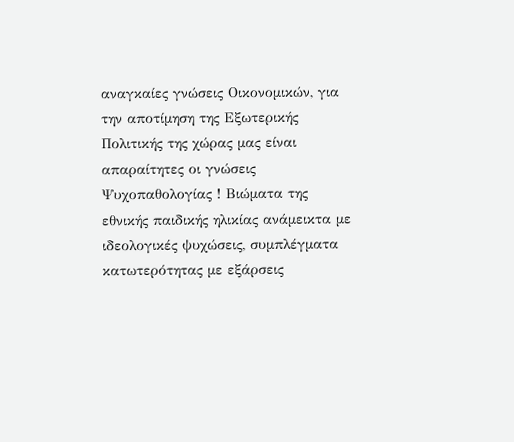αναγκαίες γνώσεις Οικονομικών, για την αποτίμηση της Εξωτερικής Πολιτικής της χώρας μας είναι απαραίτητες οι γνώσεις Ψυχοπαθολογίας ! Βιώματα της εθνικής παιδικής ηλικίας ανάμεικτα με ιδεολογικές ψυχώσεις, συμπλέγματα κατωτερότητας με εξάρσεις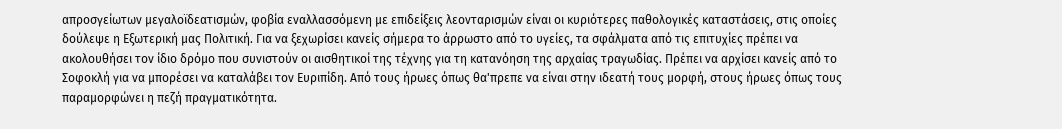απροσγείωτων μεγαλοϊδεατισμών, φοβία εναλλασσόμενη με επιδείξεις λεονταρισμών είναι οι κυριότερες παθολογικές καταστάσεις, στις οποίες δούλεψε η Εξωτερική μας Πολιτική. Για να ξεχωρίσει κανείς σήμερα το άρρωστο από το υγείες, τα σφάλματα από τις επιτυχίες πρέπει να ακολουθήσει τον ίδιο δρόμο που συνιστούν οι αισθητικοί της τέχνης για τη κατανόηση της αρχαίας τραγωδίας. Πρέπει να αρχίσει κανείς από το Σοφοκλή για να μπορέσει να καταλάβει τον Ευριπίδη. Από τους ήρωες όπως θα'πρεπε να είναι στην ιδεατή τους μορφή, στους ήρωες όπως τους παραμορφώνει η πεζή πραγματικότητα.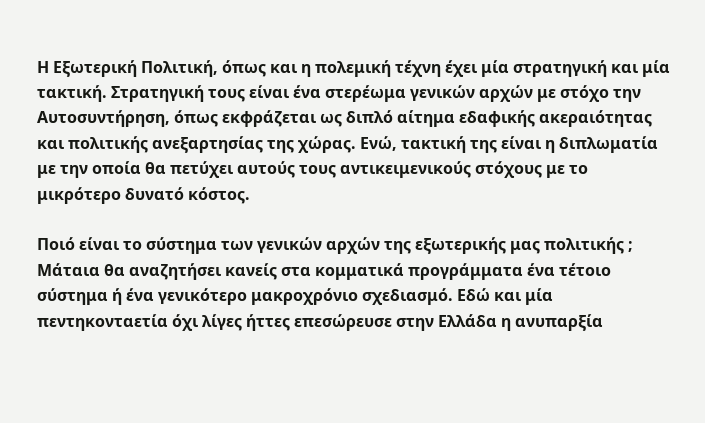Η Εξωτερική Πολιτική, όπως και η πολεμική τέχνη έχει μία στρατηγική και μία τακτική. Στρατηγική τους είναι ένα στερέωμα γενικών αρχών με στόχο την Αυτοσυντήρηση, όπως εκφράζεται ως διπλό αίτημα εδαφικής ακεραιότητας και πολιτικής ανεξαρτησίας της χώρας. Ενώ, τακτική της είναι η διπλωματία με την οποία θα πετύχει αυτούς τους αντικειμενικούς στόχους με το μικρότερο δυνατό κόστος.

Ποιό είναι το σύστημα των γενικών αρχών της εξωτερικής μας πολιτικής ; Μάταια θα αναζητήσει κανείς στα κομματικά προγράμματα ένα τέτοιο σύστημα ή ένα γενικότερο μακροχρόνιο σχεδιασμό. Εδώ και μία πεντηκονταετία όχι λίγες ήττες επεσώρευσε στην Ελλάδα η ανυπαρξία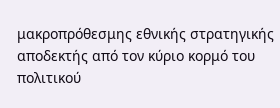μακροπρόθεσμης εθνικής στρατηγικής αποδεκτής από τον κύριο κορμό του πολιτικού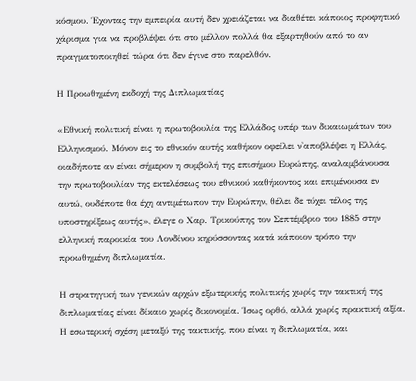κόσμου. Έχοντας την εμπειρία αυτή δεν χρειάζεται να διαθέτει κάποιος προφητικό χάρισμα για να προβλέψει ότι στο μέλλον πολλά θα εξαρτηθούν από το αν πραγματοποιηθεί τώρα ότι δεν έγινε στο παρελθόν.

Η Προωθημένη εκδοχή της Διπλωματίας

«Εθνική πολιτική είναι η πρωτοβουλία της Ελλάδος υπέρ των δικαιωμάτων του Ελληνισμού. Μόνον εις το εθνικόν αυτής καθήκον οφείλει ν'αποβλέψει η Ελλάς, οιαδήποτε αν είναι σήμερον η συμβολή της επισήμου Ευρώπης, αναλαμβάνουσα την πρωτοβουλίαν της εκτελέσεως του εθνικού καθήκοντος και επιμένουσα εν αυτώ, ουδέποτε θα έχη αντιμέτωπον την Ευρώπην, θέλει δε τύχει τέλος της υποστηρίξεως αυτής», έλεγε ο Χαρ. Τρικούπης τον Σεπτέμβριο του 1885 στην ελληνική παροικία του Λονδίνου κηρύσσοντας κατά κάποιον τρόπο την προωθημένη διπλωματία.

Η στρατηγική των γενικών αρχών εξωτερικής πολιτικής χωρίς την τακτική της διπλωματίας είναι δίκαιο χωρίς δικονομία. Ίσως ορθό, αλλά χωρίς πρακτική αξία. Η εσωτερική σχέση μεταξύ της τακτικής, που είναι η διπλωματία, και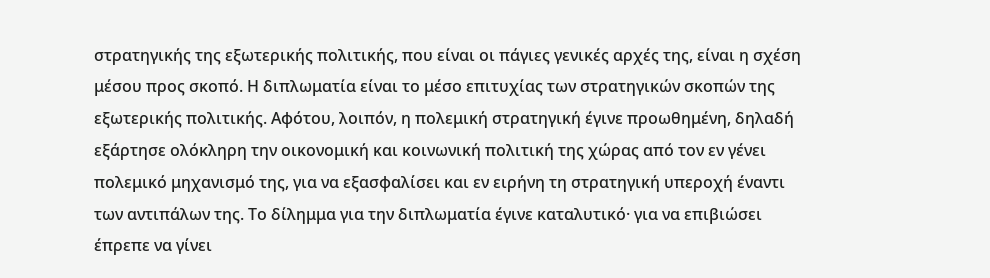στρατηγικής της εξωτερικής πολιτικής, που είναι οι πάγιες γενικές αρχές της, είναι η σχέση μέσου προς σκοπό. Η διπλωματία είναι το μέσο επιτυχίας των στρατηγικών σκοπών της εξωτερικής πολιτικής. Αφότου, λοιπόν, η πολεμική στρατηγική έγινε προωθημένη, δηλαδή εξάρτησε ολόκληρη την οικονομική και κοινωνική πολιτική της χώρας από τον εν γένει πολεμικό μηχανισμό της, για να εξασφαλίσει και εν ειρήνη τη στρατηγική υπεροχή έναντι των αντιπάλων της. Το δίλημμα για την διπλωματία έγινε καταλυτικό· για να επιβιώσει έπρεπε να γίνει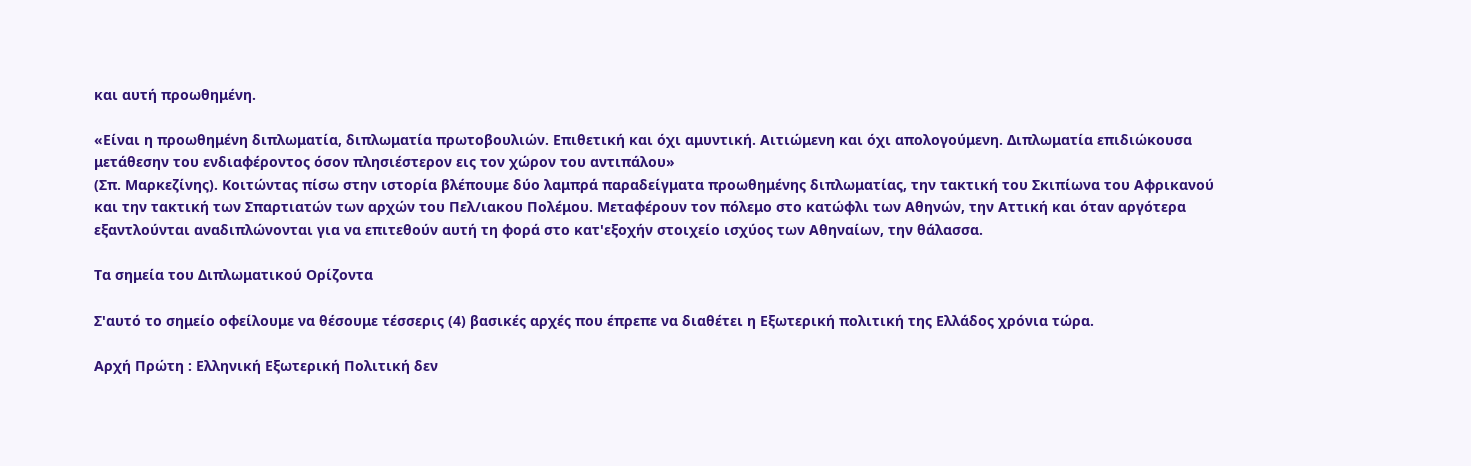και αυτή προωθημένη.

«Είναι η προωθημένη διπλωματία, διπλωματία πρωτοβουλιών. Επιθετική και όχι αμυντική. Αιτιώμενη και όχι απολογούμενη. Διπλωματία επιδιώκουσα μετάθεσην του ενδιαφέροντος όσον πλησιέστερον εις τον χώρον του αντιπάλου»
(Σπ. Μαρκεζίνης). Κοιτώντας πίσω στην ιστορία βλέπουμε δύο λαμπρά παραδείγματα προωθημένης διπλωματίας, την τακτική του Σκιπίωνα του Αφρικανού και την τακτική των Σπαρτιατών των αρχών του Πελ/ιακου Πολέμου. Μεταφέρουν τον πόλεμο στο κατώφλι των Αθηνών, την Αττική και όταν αργότερα εξαντλούνται αναδιπλώνονται για να επιτεθούν αυτή τη φορά στο κατ'εξοχήν στοιχείο ισχύος των Αθηναίων, την θάλασσα.

Τα σημεία του Διπλωματικού Ορίζοντα

Σ'αυτό το σημείο οφείλουμε να θέσουμε τέσσερις (4) βασικές αρχές που έπρεπε να διαθέτει η Εξωτερική πολιτική της Ελλάδος χρόνια τώρα.

Αρχή Πρώτη : Ελληνική Εξωτερική Πολιτική δεν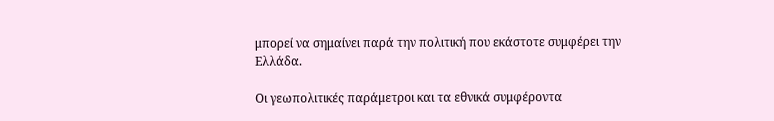μπορεί να σημαίνει παρά την πολιτική που εκάστοτε συμφέρει την Ελλάδα.

Οι γεωπολιτικές παράμετροι και τα εθνικά συμφέροντα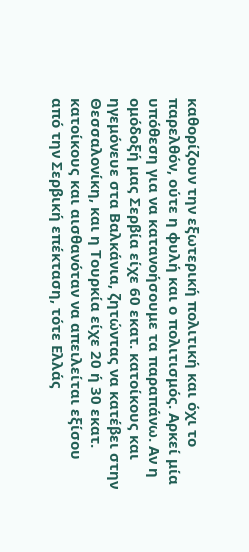καθορίζουν την εξωτερική πολιτική και όχι το παρελθόν, ούτε η φυλή και ο πολιτισμός. Αρκεί μία υπόθεση για να κατανοήσουμε τα παραπάνω. Αν η ομόδοξή μας Σερβία είχε 60 εκατ. κατοίκους και ηγεμόνευε στα Βαλκάνια, ζητώντας να κατέβει στην Θεσσαλονίκη, και η Τουρκία είχε 20 ή 30 εκατ. κατοίκους και αισθανόταν να απειλείται εξίσου από την Σερβική επέκταση, τότε Ελλάς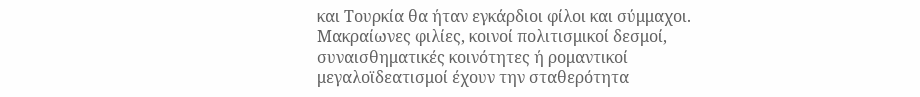και Τουρκία θα ήταν εγκάρδιοι φίλοι και σύμμαχοι. Μακραίωνες φιλίες, κοινοί πολιτισμικοί δεσμοί, συναισθηματικές κοινότητες ή ρομαντικοί μεγαλοϊδεατισμοί έχουν την σταθερότητα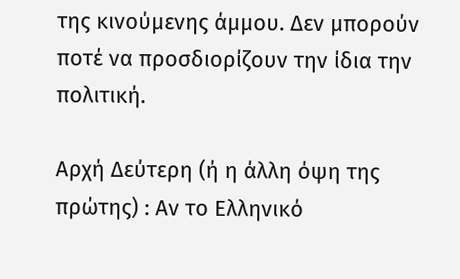της κινούμενης άμμου. Δεν μπορούν ποτέ να προσδιορίζουν την ίδια την πολιτική.

Αρχή Δεύτερη (ή η άλλη όψη της πρώτης) : Αν το Ελληνικό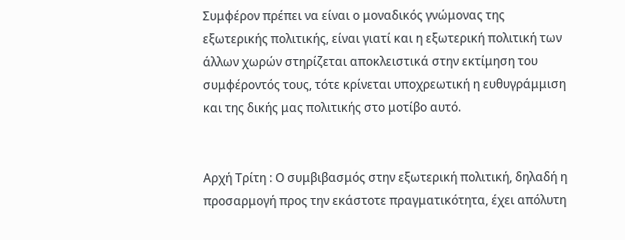Συμφέρον πρέπει να είναι ο μοναδικός γνώμονας της εξωτερικής πολιτικής, είναι γιατί και η εξωτερική πολιτική των άλλων χωρών στηρίζεται αποκλειστικά στην εκτίμηση του συμφέροντός τους, τότε κρίνεται υποχρεωτική η ευθυγράμμιση και της δικής μας πολιτικής στο μοτίβο αυτό.


Αρχή Τρίτη : Ο συμβιβασμός στην εξωτερική πολιτική, δηλαδή η προσαρμογή προς την εκάστοτε πραγματικότητα, έχει απόλυτη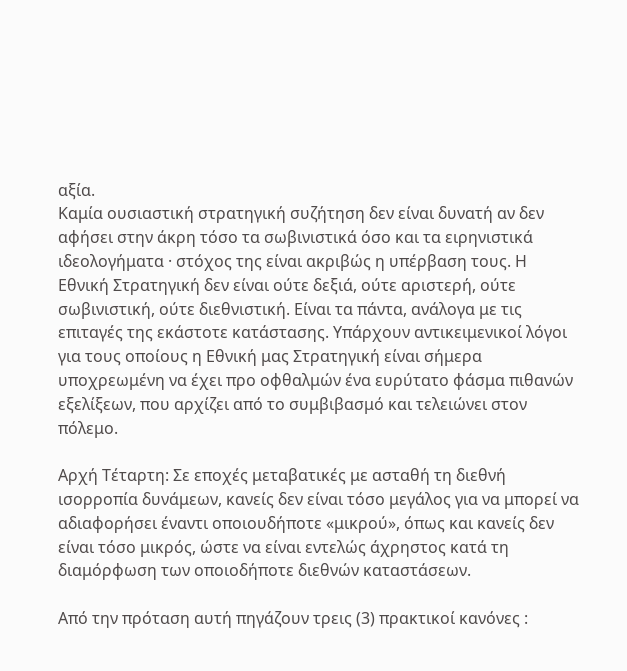αξία.
Καμία ουσιαστική στρατηγική συζήτηση δεν είναι δυνατή αν δεν αφήσει στην άκρη τόσο τα σωβινιστικά όσο και τα ειρηνιστικά ιδεολογήματα · στόχος της είναι ακριβώς η υπέρβαση τους. Η Εθνική Στρατηγική δεν είναι ούτε δεξιά, ούτε αριστερή, ούτε σωβινιστική, ούτε διεθνιστική. Είναι τα πάντα, ανάλογα με τις επιταγές της εκάστοτε κατάστασης. Υπάρχουν αντικειμενικοί λόγοι για τους οποίους η Εθνική μας Στρατηγική είναι σήμερα υποχρεωμένη να έχει προ οφθαλμών ένα ευρύτατο φάσμα πιθανών εξελίξεων, που αρχίζει από το συμβιβασμό και τελειώνει στον πόλεμο.

Αρχή Τέταρτη: Σε εποχές μεταβατικές με ασταθή τη διεθνή ισορροπία δυνάμεων, κανείς δεν είναι τόσο μεγάλος για να μπορεί να αδιαφορήσει έναντι οποιουδήποτε «μικρού», όπως και κανείς δεν είναι τόσο μικρός, ώστε να είναι εντελώς άχρηστος κατά τη διαμόρφωση των οποιοδήποτε διεθνών καταστάσεων.

Από την πρόταση αυτή πηγάζουν τρεις (3) πρακτικοί κανόνες :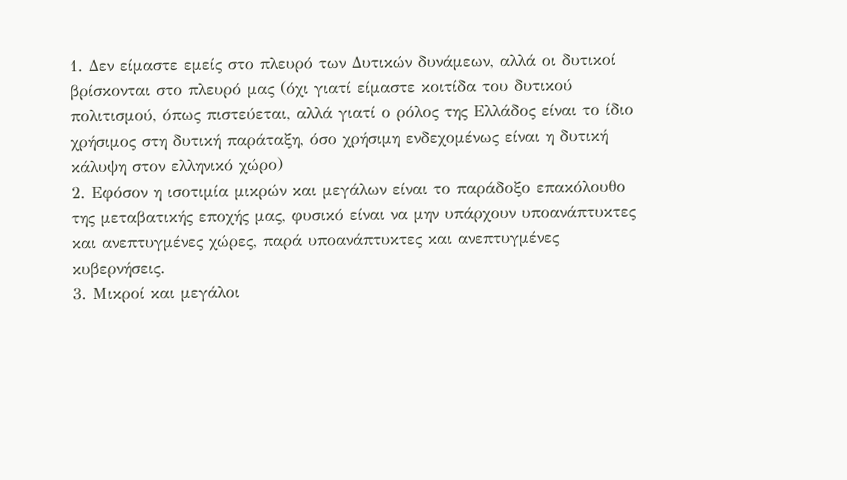1. Δεν είμαστε εμείς στο πλευρό των Δυτικών δυνάμεων, αλλά οι δυτικοί βρίσκονται στο πλευρό μας (όχι γιατί είμαστε κοιτίδα του δυτικού πολιτισμού, όπως πιστεύεται, αλλά γιατί ο ρόλος της Ελλάδος είναι το ίδιο χρήσιμος στη δυτική παράταξη, όσο χρήσιμη ενδεχομένως είναι η δυτική κάλυψη στον ελληνικό χώρο)
2. Εφόσον η ισοτιμία μικρών και μεγάλων είναι το παράδοξο επακόλουθο της μεταβατικής εποχής μας, φυσικό είναι να μην υπάρχουν υποανάπτυκτες και ανεπτυγμένες χώρες, παρά υποανάπτυκτες και ανεπτυγμένες κυβερνήσεις.
3. Μικροί και μεγάλοι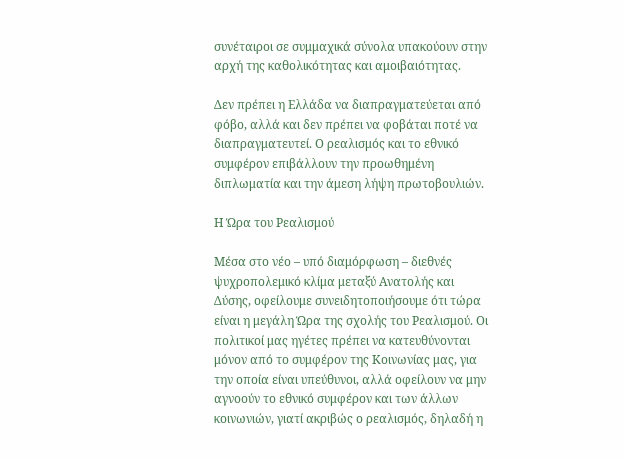συνέταιροι σε συμμαχικά σύνολα υπακούουν στην αρχή της καθολικότητας και αμοιβαιότητας.

Δεν πρέπει η Ελλάδα να διαπραγματεύεται από φόβο, αλλά και δεν πρέπει να φοβάται ποτέ να διαπραγματευτεί. Ο ρεαλισμός και το εθνικό συμφέρον επιβάλλουν την προωθημένη διπλωματία και την άμεση λήψη πρωτοβουλιών.

Η Ώρα του Ρεαλισμού

Μέσα στο νέο – υπό διαμόρφωση – διεθνές ψυχροπολεμικό κλίμα μεταξύ Ανατολής και Δύσης, οφείλουμε συνειδητοποιήσουμε ότι τώρα είναι η μεγάλη Ώρα της σχολής του Ρεαλισμού. Οι πολιτικοί μας ηγέτες πρέπει να κατευθύνονται μόνον από το συμφέρον της Κοινωνίας μας, για την οποία είναι υπεύθυνοι, αλλά οφείλουν να μην αγνοούν το εθνικό συμφέρον και των άλλων κοινωνιών, γιατί ακριβώς ο ρεαλισμός, δηλαδή η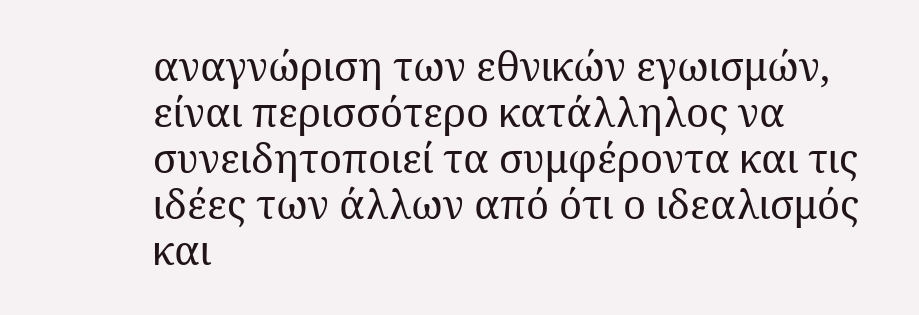αναγνώριση των εθνικών εγωισμών, είναι περισσότερο κατάλληλος να συνειδητοποιεί τα συμφέροντα και τις ιδέες των άλλων από ότι ο ιδεαλισμός και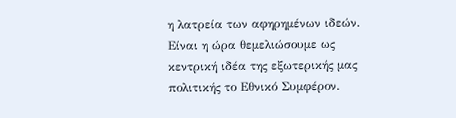η λατρεία των αφηρημένων ιδεών. Είναι η ώρα θεμελιώσουμε ως κεντρική ιδέα της εξωτερικής μας πολιτικής το Εθνικό Συμφέρον.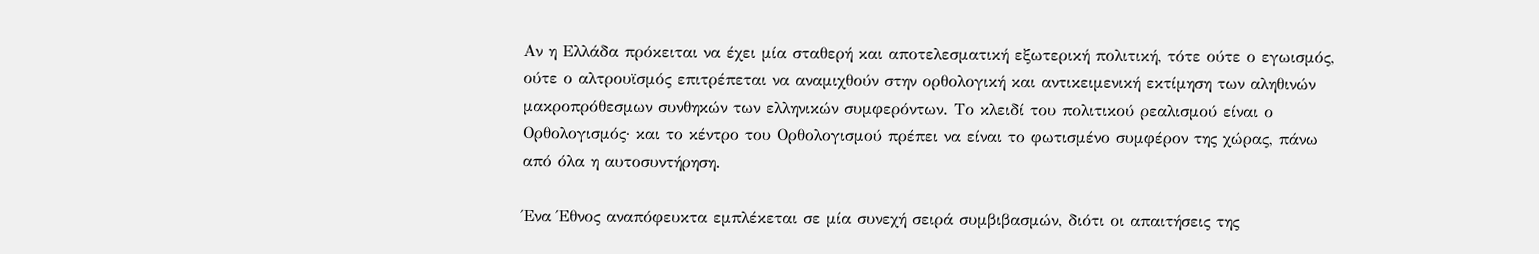Αν η Ελλάδα πρόκειται να έχει μία σταθερή και αποτελεσματική εξωτερική πολιτική, τότε ούτε ο εγωισμός, ούτε ο αλτρουϊσμός επιτρέπεται να αναμιχθούν στην ορθολογική και αντικειμενική εκτίμηση των αληθινών μακροπρόθεσμων συνθηκών των ελληνικών συμφερόντων. Το κλειδί του πολιτικού ρεαλισμού είναι ο Ορθολογισμός· και το κέντρο του Ορθολογισμού πρέπει να είναι το φωτισμένο συμφέρον της χώρας, πάνω από όλα η αυτοσυντήρηση.

Ένα Έθνος αναπόφευκτα εμπλέκεται σε μία συνεχή σειρά συμβιβασμών, διότι οι απαιτήσεις της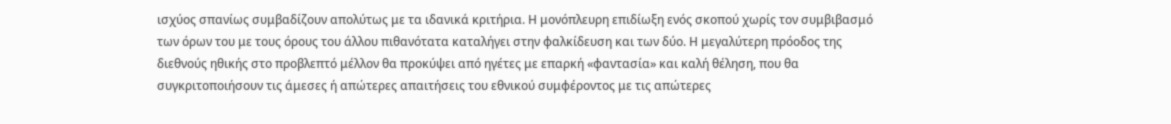ισχύος σπανίως συμβαδίζουν απολύτως με τα ιδανικά κριτήρια. Η μονόπλευρη επιδίωξη ενός σκοπού χωρίς τον συμβιβασμό των όρων του με τους όρους του άλλου πιθανότατα καταλήγει στην φαλκίδευση και των δύο. Η μεγαλύτερη πρόοδος της διεθνούς ηθικής στο προβλεπτό μέλλον θα προκύψει από ηγέτες με επαρκή «φαντασία» και καλή θέληση, που θα συγκριτοποιήσουν τις άμεσες ή απώτερες απαιτήσεις του εθνικού συμφέροντος με τις απώτερες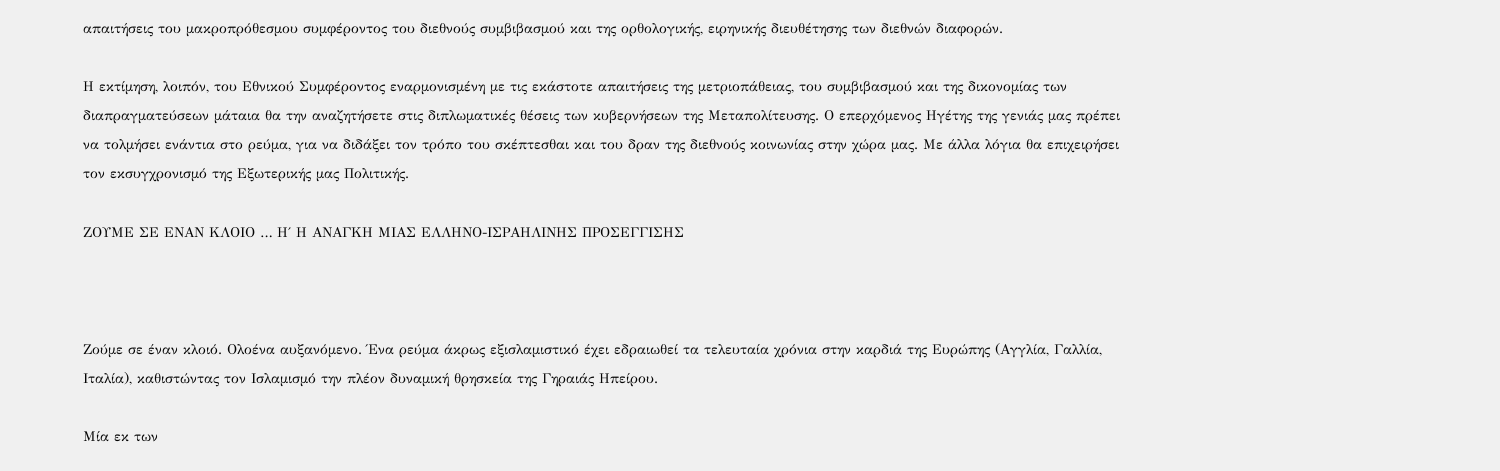απαιτήσεις του μακροπρόθεσμου συμφέροντος του διεθνούς συμβιβασμού και της ορθολογικής, ειρηνικής διευθέτησης των διεθνών διαφορών.

Η εκτίμηση, λοιπόν, του Εθνικού Συμφέροντος εναρμονισμένη με τις εκάστοτε απαιτήσεις της μετριοπάθειας, του συμβιβασμού και της δικονομίας των διαπραγματεύσεων μάταια θα την αναζητήσετε στις διπλωματικές θέσεις των κυβερνήσεων της Μεταπολίτευσης. Ο επερχόμενος Ηγέτης της γενιάς μας πρέπει να τολμήσει ενάντια στο ρεύμα, για να διδάξει τον τρόπο του σκέπτεσθαι και του δραν της διεθνούς κοινωνίας στην χώρα μας. Με άλλα λόγια θα επιχειρήσει τον εκσυγχρονισμό της Εξωτερικής μας Πολιτικής.

ΖΟΥΜΕ ΣΕ ΕΝΑΝ ΚΛΟΙΟ … Η΄ Η ΑΝΑΓΚΗ ΜΙΑΣ ΕΛΛΗΝΟ-ΙΣΡΑΗΛΙΝΗΣ ΠΡΟΣΕΓΓΙΣΗΣ



Ζούμε σε έναν κλοιό. Ολοένα αυξανόμενο. Ένα ρεύμα άκρως εξισλαμιστικό έχει εδραιωθεί τα τελευταία χρόνια στην καρδιά της Ευρώπης (Αγγλία, Γαλλία, Ιταλία), καθιστώντας τον Ισλαμισμό την πλέον δυναμική θρησκεία της Γηραιάς Ηπείρου.

Μία εκ των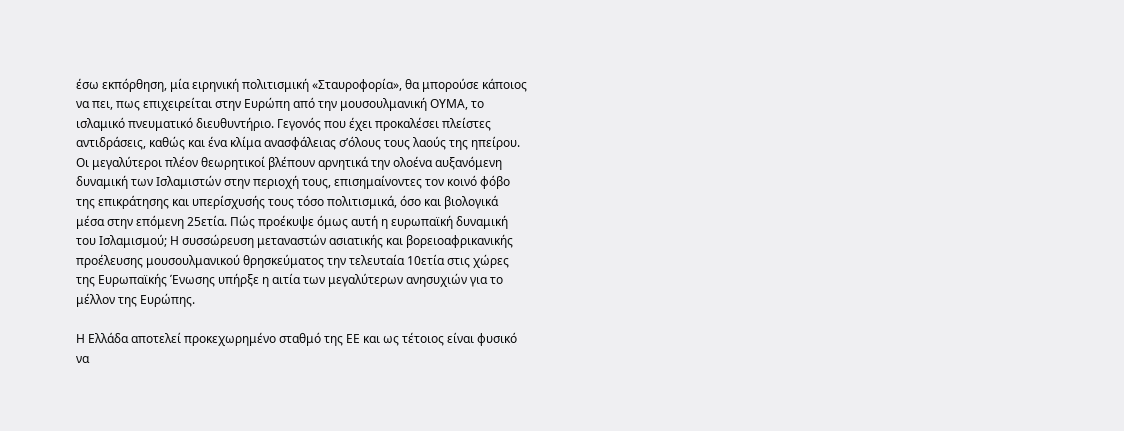έσω εκπόρθηση, μία ειρηνική πολιτισμική «Σταυροφορία», θα μπορούσε κάποιος να πει, πως επιχειρείται στην Ευρώπη από την μουσουλμανική ΟΥΜΑ, το ισλαμικό πνευματικό διευθυντήριο. Γεγονός που έχει προκαλέσει πλείστες αντιδράσεις, καθώς και ένα κλίμα ανασφάλειας σ’όλους τους λαούς της ηπείρου. Οι μεγαλύτεροι πλέον θεωρητικοί βλέπουν αρνητικά την ολοένα αυξανόμενη δυναμική των Ισλαμιστών στην περιοχή τους, επισημαίνοντες τον κοινό φόβο της επικράτησης και υπερίσχυσής τους τόσο πολιτισμικά, όσο και βιολογικά μέσα στην επόμενη 25ετία. Πώς προέκυψε όμως αυτή η ευρωπαϊκή δυναμική του Ισλαμισμού; Η συσσώρευση μεταναστών ασιατικής και βορειοαφρικανικής προέλευσης μουσουλμανικού θρησκεύματος την τελευταία 10ετία στις χώρες της Ευρωπαϊκής Ένωσης υπήρξε η αιτία των μεγαλύτερων ανησυχιών για το μέλλον της Ευρώπης.

Η Ελλάδα αποτελεί προκεχωρημένο σταθμό της ΕΕ και ως τέτοιος είναι φυσικό να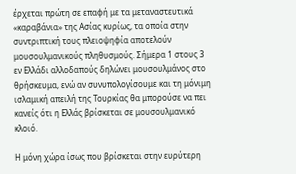έρχεται πρώτη σε επαφή με τα μεταναστευτικά «καραβάνια» της Ασίας κυρίως, τα οποία στην συντριπτική τους πλειοψηφία αποτελούν μουσουλμανικούς πληθυσμούς. Σήμερα 1 στους 3 εν Ελλάδι αλλοδαπούς δηλώνει μουσουλμάνος στο θρήσκευμα, ενώ αν συνυπολογίσουμε και τη μόνιμη ισλαμική απειλή της Τουρκίας θα μπορούσε να πει κανείς ότι η Ελλάς βρίσκεται σε μουσουλμανικό κλοιό.

Η μόνη χώρα ίσως που βρίσκεται στην ευρύτερη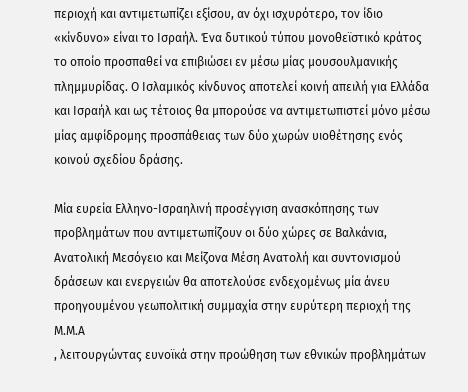περιοχή και αντιμετωπίζει εξίσου, αν όχι ισχυρότερο, τον ίδιο «κίνδυνο» είναι το Ισραήλ. Ένα δυτικού τύπου μονοθεϊστικό κράτος το οποίο προσπαθεί να επιβιώσει εν μέσω μίας μουσουλμανικής πλημμυρίδας. Ο Ισλαμικός κίνδυνος αποτελεί κοινή απειλή για Ελλάδα και Ισραήλ και ως τέτοιος θα μπορούσε να αντιμετωπιστεί μόνο μέσω μίας αμφίδρομης προσπάθειας των δύο χωρών υιοθέτησης ενός κοινού σχεδίου δράσης.

Μία ευρεία Ελληνο-Ισραηλινή προσέγγιση ανασκόπησης των προβλημάτων που αντιμετωπίζουν οι δύο χώρες σε Βαλκάνια, Ανατολική Μεσόγειο και Μείζονα Μέση Ανατολή και συντονισμού δράσεων και ενεργειών θα αποτελούσε ενδεχομένως μία άνευ προηγουμένου γεωπολιτική συμμαχία στην ευρύτερη περιοχή της Μ.Μ.Α
, λειτουργώντας ευνοϊκά στην προώθηση των εθνικών προβλημάτων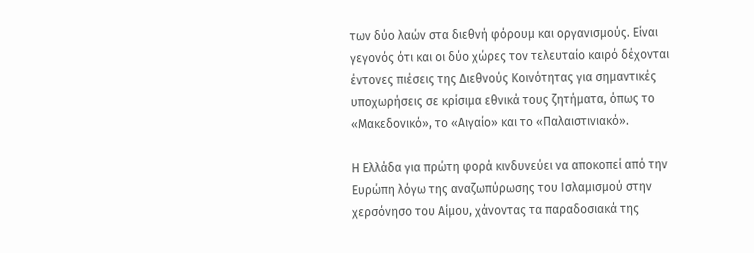των δύο λαών στα διεθνή φόρουμ και οργανισμούς. Είναι γεγονός ότι και οι δύο χώρες τον τελευταίο καιρό δέχονται έντονες πιέσεις της Διεθνούς Κοινότητας για σημαντικές υποχωρήσεις σε κρίσιμα εθνικά τους ζητήματα, όπως το «Μακεδονικό», το «Αιγαίο» και το «Παλαιστινιακό».

Η Ελλάδα για πρώτη φορά κινδυνεύει να αποκοπεί από την Ευρώπη λόγω της αναζωπύρωσης του Ισλαμισμού στην χερσόνησο του Αίμου, χάνοντας τα παραδοσιακά της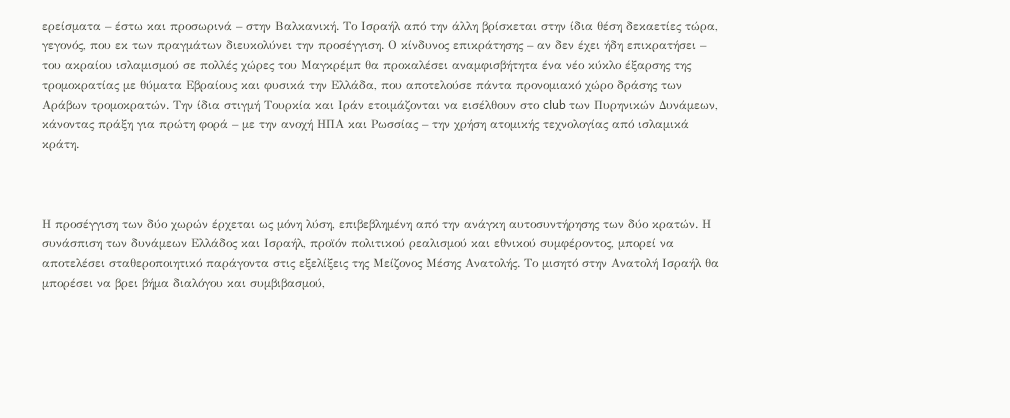ερείσματα – έστω και προσωρινά – στην Βαλκανική. Το Ισραήλ από την άλλη βρίσκεται στην ίδια θέση δεκαετίες τώρα, γεγονός, που εκ των πραγμάτων διευκολύνει την προσέγγιση. Ο κίνδυνος επικράτησης – αν δεν έχει ήδη επικρατήσει – του ακραίου ισλαμισμού σε πολλές χώρες του Μαγκρέμπ θα προκαλέσει αναμφισβήτητα ένα νέο κύκλο έξαρσης της τρομοκρατίας με θύματα Εβραίους και φυσικά την Ελλάδα, που αποτελούσε πάντα προνομιακό χώρο δράσης των Αράβων τρομοκρατών. Την ίδια στιγμή Τουρκία και Ιράν ετοιμάζονται να εισέλθουν στο club των Πυρηνικών Δυνάμεων, κάνοντας πράξη για πρώτη φορά – με την ανοχή ΗΠΑ και Ρωσσίας – την χρήση ατομικής τεχνολογίας από ισλαμικά κράτη.



Η προσέγγιση των δύο χωρών έρχεται ως μόνη λύση, επιβεβλημένη από την ανάγκη αυτοσυντήρησης των δύο κρατών. Η συνάσπιση των δυνάμεων Ελλάδος και Ισραήλ, προϊόν πολιτικού ρεαλισμού και εθνικού συμφέροντος, μπορεί να αποτελέσει σταθεροποιητικό παράγοντα στις εξελίξεις της Μείζονος Μέσης Ανατολής. Το μισητό στην Ανατολή Ισραήλ θα μπορέσει να βρει βήμα διαλόγου και συμβιβασμού,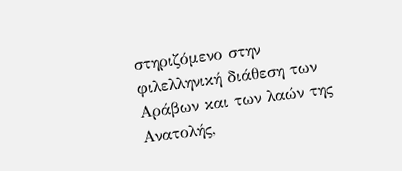στηριζόμενο στην φιλελληνική διάθεση των Αράβων και των λαών της Ανατολής,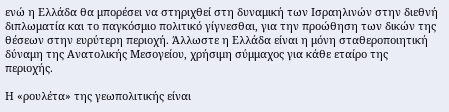ενώ η Ελλάδα θα μπορέσει να στηριχθεί στη δυναμική των Ισραηλινών στην διεθνή διπλωματία και το παγκόσμιο πολιτικό γίγνεσθαι, για την προώθηση των δικών της θέσεων στην ευρύτερη περιοχή. Άλλωστε η Ελλάδα είναι η μόνη σταθεροποιητική δύναμη της Ανατολικής Μεσογείου, χρήσιμη σύμμαχος για κάθε εταίρο της περιοχής.

Η «ρουλέτα» της γεωπολιτικής είναι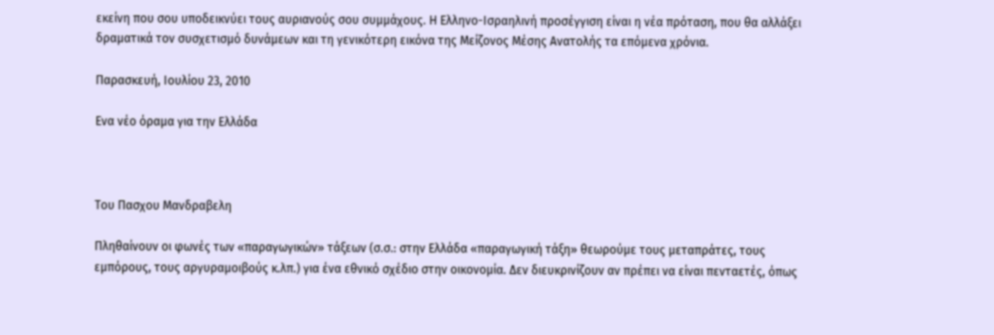εκείνη που σου υποδεικνύει τους αυριανούς σου συμμάχους. Η Ελληνο-Ισραηλινή προσέγγιση είναι η νέα πρόταση, που θα αλλάξει δραματικά τον συσχετισμό δυνάμεων και τη γενικότερη εικόνα της Μείζονος Μέσης Ανατολής τα επόμενα χρόνια.

Παρασκευή, Ιουλίου 23, 2010

Ενα νέο όραμα για την Ελλάδα



Του Πασχου Mανδραβελη

Πληθαίνουν οι φωνές των «παραγωγικών» τάξεων (σ.σ.: στην Ελλάδα «παραγωγική τάξη» θεωρούμε τους μεταπράτες, τους εμπόρους, τους αργυραμοιβούς κ.λπ.) για ένα εθνικό σχέδιο στην οικονομία. Δεν διευκρινίζουν αν πρέπει να είναι πενταετές, όπως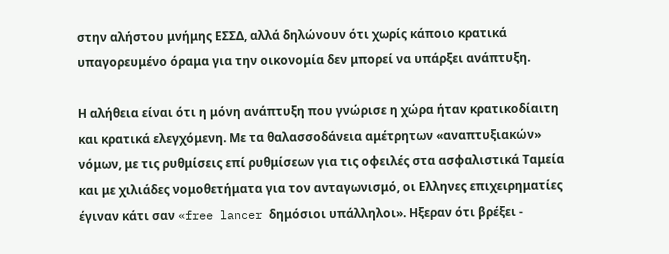στην αλήστου μνήμης ΕΣΣΔ, αλλά δηλώνουν ότι χωρίς κάποιο κρατικά υπαγορευμένο όραμα για την οικονομία δεν μπορεί να υπάρξει ανάπτυξη.

Η αλήθεια είναι ότι η μόνη ανάπτυξη που γνώρισε η χώρα ήταν κρατικοδίαιτη και κρατικά ελεγχόμενη. Με τα θαλασσοδάνεια αμέτρητων «αναπτυξιακών» νόμων, με τις ρυθμίσεις επί ρυθμίσεων για τις οφειλές στα ασφαλιστικά Ταμεία και με χιλιάδες νομοθετήματα για τον ανταγωνισμό, οι Ελληνες επιχειρηματίες έγιναν κάτι σαν «free lancer δημόσιοι υπάλληλοι». Ηξεραν ότι βρέξει -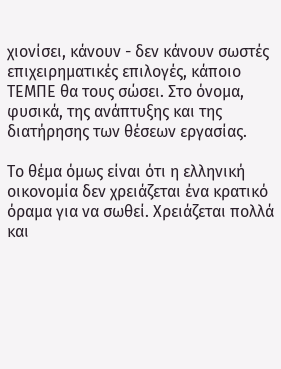χιονίσει, κάνουν - δεν κάνουν σωστές επιχειρηματικές επιλογές, κάποιο ΤΕΜΠΕ θα τους σώσει. Στο όνομα, φυσικά, της ανάπτυξης και της διατήρησης των θέσεων εργασίας.

Το θέμα όμως είναι ότι η ελληνική οικονομία δεν χρειάζεται ένα κρατικό όραμα για να σωθεί. Χρειάζεται πολλά και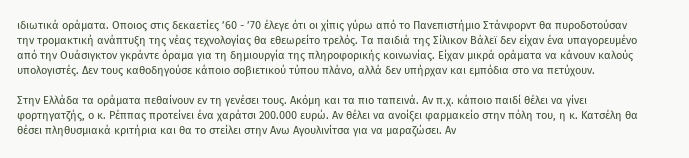ιδιωτικά οράματα. Οποιος στις δεκαετίες ’60 - ’70 έλεγε ότι οι χίπις γύρω από το Πανεπιστήμιο Στάνφορντ θα πυροδοτούσαν την τρομακτική ανάπτυξη της νέας τεχνολογίας θα εθεωρείτο τρελός. Τα παιδιά της Σίλικον Βάλεϊ δεν είχαν ένα υπαγορευμένο από την Ουάσιγκτον γκράντε όραμα για τη δημιουργία της πληροφορικής κοινωνίας. Είχαν μικρά οράματα να κάνουν καλούς υπολογιστές. Δεν τους καθοδηγούσε κάποιο σοβιετικού τύπου πλάνο, αλλά δεν υπήρχαν και εμπόδια στο να πετύχουν.

Στην Ελλάδα τα οράματα πεθαίνουν εν τη γενέσει τους. Ακόμη και τα πιο ταπεινά. Αν π.χ. κάποιο παιδί θέλει να γίνει φορτηγατζής, ο κ. Ρέππας προτείνει ένα χαράτσι 200.000 ευρώ. Αν θέλει να ανοίξει φαρμακείο στην πόλη του, η κ. Κατσέλη θα θέσει πληθυσμιακά κριτήρια και θα το στείλει στην Ανω Αγουλινίτσα για να μαραζώσει. Αν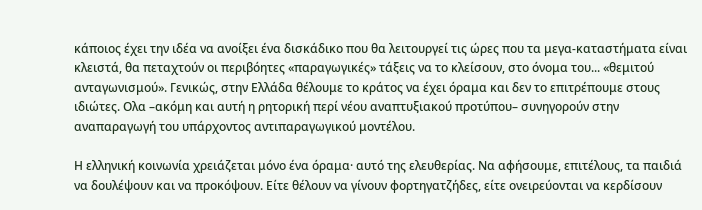κάποιος έχει την ιδέα να ανοίξει ένα δισκάδικο που θα λειτουργεί τις ώρες που τα μεγα-καταστήματα είναι κλειστά, θα πεταχτούν οι περιβόητες «παραγωγικές» τάξεις να το κλείσουν, στο όνομα του... «θεμιτού ανταγωνισμού». Γενικώς, στην Ελλάδα θέλουμε το κράτος να έχει όραμα και δεν το επιτρέπουμε στους ιδιώτες. Ολα –ακόμη και αυτή η ρητορική περί νέου αναπτυξιακού προτύπου– συνηγορούν στην αναπαραγωγή του υπάρχοντος αντιπαραγωγικού μοντέλου.

Η ελληνική κοινωνία χρειάζεται μόνο ένα όραμα· αυτό της ελευθερίας. Να αφήσουμε, επιτέλους, τα παιδιά να δουλέψουν και να προκόψουν. Είτε θέλουν να γίνουν φορτηγατζήδες, είτε ονειρεύονται να κερδίσουν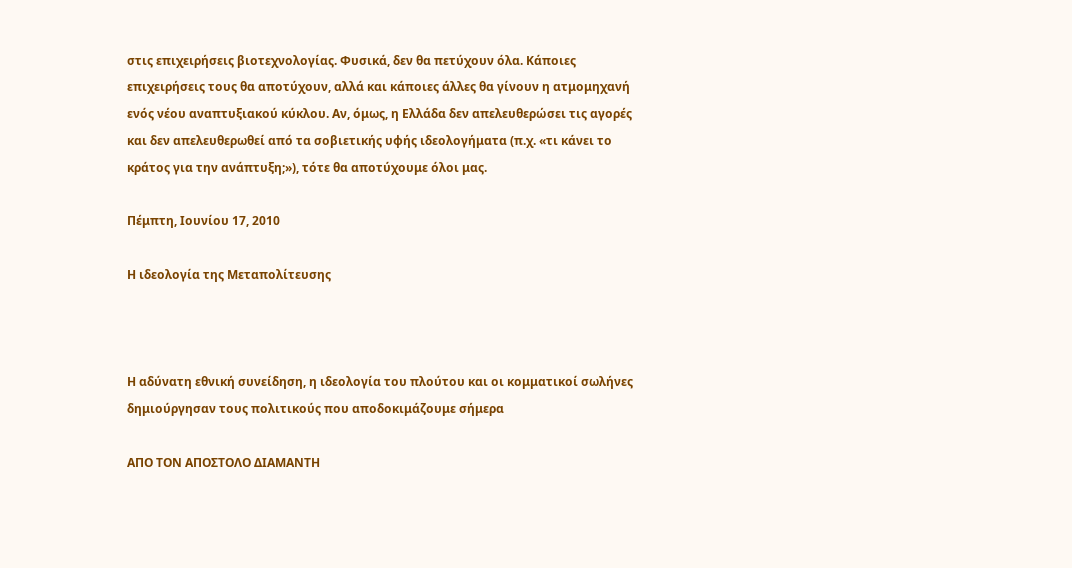στις επιχειρήσεις βιοτεχνολογίας. Φυσικά, δεν θα πετύχουν όλα. Κάποιες επιχειρήσεις τους θα αποτύχουν, αλλά και κάποιες άλλες θα γίνουν η ατμομηχανή ενός νέου αναπτυξιακού κύκλου. Αν, όμως, η Ελλάδα δεν απελευθερώσει τις αγορές και δεν απελευθερωθεί από τα σοβιετικής υφής ιδεολογήματα (π.χ. «τι κάνει το κράτος για την ανάπτυξη;»), τότε θα αποτύχουμε όλοι μας.

Πέμπτη, Ιουνίου 17, 2010

Η ιδεολογία της Μεταπολίτευσης



Η αδύνατη εθνική συνείδηση, η ιδεολογία του πλούτου και οι κομματικοί σωλήνες δημιούργησαν τους πολιτικούς που αποδοκιμάζουμε σήμερα

ΑΠΟ ΤΟΝ ΑΠΟΣΤΟΛΟ ΔΙΑΜΑΝΤΗ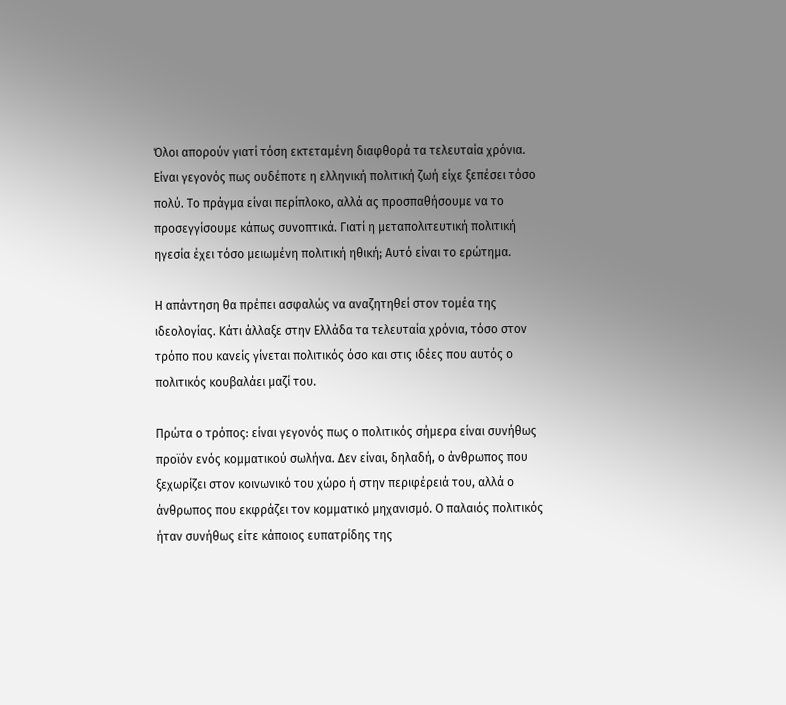Όλοι απορούν γιατί τόση εκτεταμένη διαφθορά τα τελευταία χρόνια. Είναι γεγονός πως ουδέποτε η ελληνική πολιτική ζωή είχε ξεπέσει τόσο πολύ. Το πράγμα είναι περίπλοκο, αλλά ας προσπαθήσουμε να το προσεγγίσουμε κάπως συνοπτικά. Γιατί η μεταπολιτευτική πολιτική ηγεσία έχει τόσο μειωμένη πολιτική ηθική; Αυτό είναι το ερώτημα.

Η απάντηση θα πρέπει ασφαλώς να αναζητηθεί στον τομέα της ιδεολογίας. Κάτι άλλαξε στην Ελλάδα τα τελευταία χρόνια, τόσο στον τρόπο που κανείς γίνεται πολιτικός όσο και στις ιδέες που αυτός ο πολιτικός κουβαλάει μαζί του.

Πρώτα ο τρόπος: είναι γεγονός πως ο πολιτικός σήμερα είναι συνήθως προϊόν ενός κομματικού σωλήνα. Δεν είναι, δηλαδή, ο άνθρωπος που ξεχωρίζει στον κοινωνικό του χώρο ή στην περιφέρειά του, αλλά ο άνθρωπος που εκφράζει τον κομματικό μηχανισμό. Ο παλαιός πολιτικός ήταν συνήθως είτε κάποιος ευπατρίδης της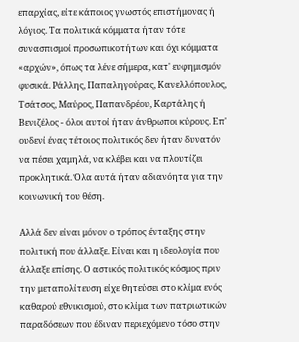επαρχίας, είτε κάποιος γνωστός επιστήμονας ή λόγιος. Τα πολιτικά κόμματα ήταν τότε συνασπισμοί προσωπικοτήτων και όχι κόμματα «αρχών», όπως τα λένε σήμερα, κατ' ευφημισμόν φυσικά. Ράλλης, Παπαληγούρας, Κανελλόπουλος, Τσάτσος, Μαύρος, Παπανδρέου, Καρτάλης ή Βενιζέλος - όλοι αυτοί ήταν άνθρωποι κύρους. Επ' ουδενί ένας τέτοιος πολιτικός δεν ήταν δυνατόν να πέσει χαμηλά, να κλέβει και να πλουτίζει προκλητικά. Όλα αυτά ήταν αδιανόητα για την κοινωνική του θέση.

Αλλά δεν είναι μόνον ο τρόπος ένταξης στην πολιτική που άλλαξε. Είναι και η ιδεολογία που άλλαξε επίσης. Ο αστικός πολιτικός κόσμος πριν την μεταπολίτευση είχε θητεύσει στο κλίμα ενός καθαρού εθνικισμού, στο κλίμα των πατριωτικών παραδόσεων που έδιναν περιεχόμενο τόσο στην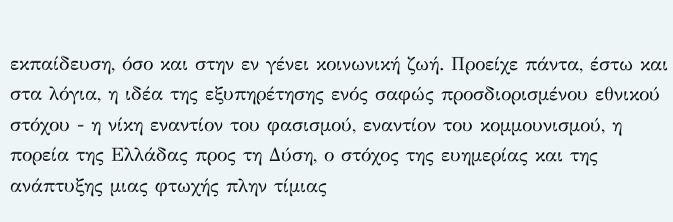εκπαίδευση, όσο και στην εν γένει κοινωνική ζωή. Προείχε πάντα, έστω και στα λόγια, η ιδέα της εξυπηρέτησης ενός σαφώς προσδιορισμένου εθνικού στόχου - η νίκη εναντίον του φασισμού, εναντίον του κομμουνισμού, η πορεία της Ελλάδας προς τη Δύση, ο στόχος της ευημερίας και της ανάπτυξης μιας φτωχής πλην τίμιας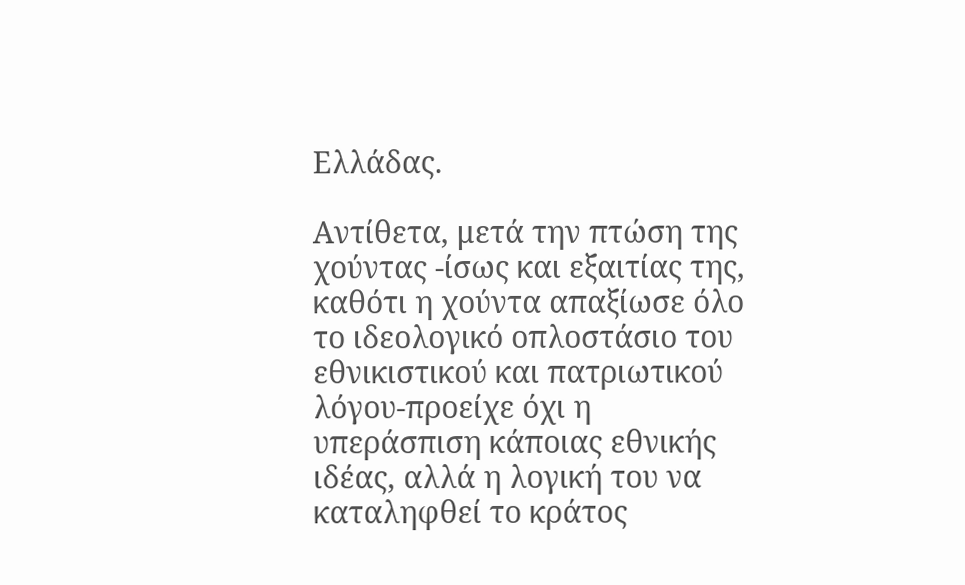Ελλάδας.

Αντίθετα, μετά την πτώση της χούντας -ίσως και εξαιτίας της, καθότι η χούντα απαξίωσε όλο το ιδεολογικό οπλοστάσιο του εθνικιστικού και πατριωτικού λόγου-προείχε όχι η υπεράσπιση κάποιας εθνικής ιδέας, αλλά η λογική του να καταληφθεί το κράτος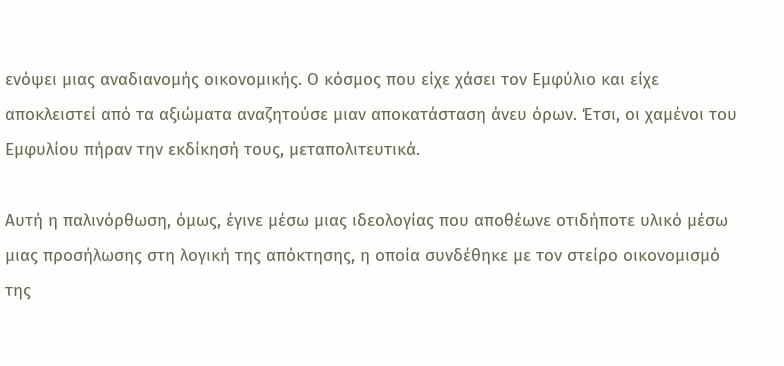ενόψει μιας αναδιανομής οικονομικής. Ο κόσμος που είχε χάσει τον Εμφύλιο και είχε αποκλειστεί από τα αξιώματα αναζητούσε μιαν αποκατάσταση άνευ όρων. Έτσι, οι χαμένοι του Εμφυλίου πήραν την εκδίκησή τους, μεταπολιτευτικά.

Αυτή η παλινόρθωση, όμως, έγινε μέσω μιας ιδεολογίας που αποθέωνε οτιδήποτε υλικό μέσω μιας προσήλωσης στη λογική της απόκτησης, η οποία συνδέθηκε με τον στείρο οικονομισμό της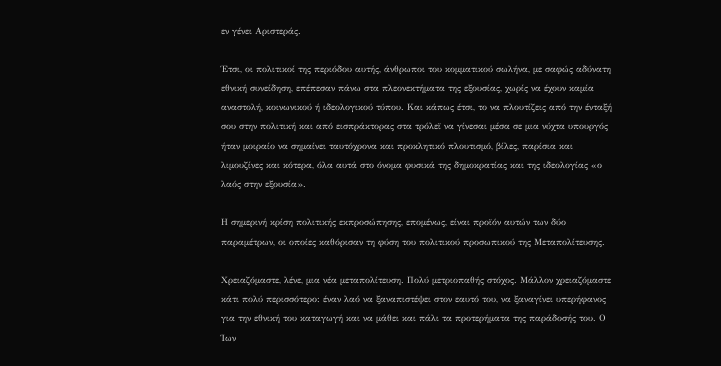εν γένει Αριστεράς.

Έτσι, οι πολιτικοί της περιόδου αυτής, άνθρωποι του κομματικού σωλήνα, με σαφώς αδύνατη εθνική συνείδηση, επέπεσαν πάνω στα πλεονεκτήματα της εξουσίας, χωρίς να έχουν καμία αναστολή, κοινωνικού ή ιδεολογικού τύπου. Και κάπως έτσι, το να πλουτίζεις από την ένταξή σου στην πολιτική και από εισπράκτορας στα τρόλεϊ να γίνεσαι μέσα σε μια νύχτα υπουργός ήταν μοιραίο να σημαίνει ταυτόχρονα και προκλητικό πλουτισμό, βίλες, παρίσια και λιμουζίνες και κότερα, όλα αυτά στο όνομα φυσικά της δημοκρατίας και της ιδεολογίας «ο λαός στην εξουσία».

Η σημερινή κρίση πολιτικής εκπροσώπησης, επομένως, είναι προϊόν αυτών των δύο παραμέτρων, οι οποίες καθόρισαν τη φύση του πολιτικού προσωπικού της Μεταπολίτευσης.

Χρειαζόμαστε, λένε, μια νέα μεταπολίτευση. Πολύ μετριοπαθής στόχος. Μάλλον χρειαζόμαστε κάτι πολύ περισσότερο: έναν λαό να ξαναπιστέψει στον εαυτό του, να ξαναγίνει υπερήφανος για την εθνική του καταγωγή και να μάθει και πάλι τα προτερήματα της παράδοσής του. Ο Ίων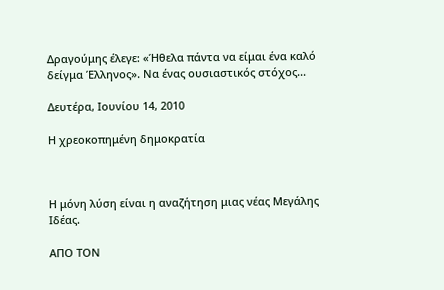Δραγούμης έλεγε: «Ήθελα πάντα να είμαι ένα καλό δείγμα Έλληνος». Να ένας ουσιαστικός στόχος...

Δευτέρα, Ιουνίου 14, 2010

Η χρεοκοπημένη δημοκρατία



Η μόνη λύση είναι η αναζήτηση μιας νέας Μεγάλης Ιδέας.

ΑΠΟ ΤΟΝ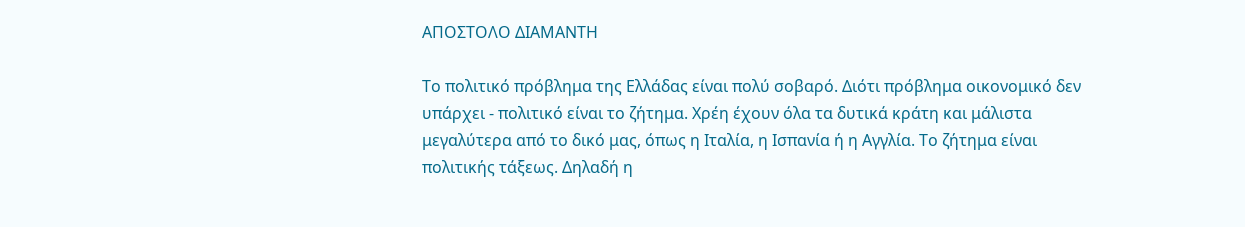ΑΠΟΣΤΟΛΟ ΔΙΑΜΑΝΤΗ

Το πολιτικό πρόβλημα της Ελλάδας είναι πολύ σοβαρό. Διότι πρόβλημα οικονομικό δεν υπάρχει - πολιτικό είναι το ζήτημα. Χρέη έχουν όλα τα δυτικά κράτη και μάλιστα μεγαλύτερα από το δικό μας, όπως η Ιταλία, η Ισπανία ή η Αγγλία. Το ζήτημα είναι πολιτικής τάξεως. Δηλαδή η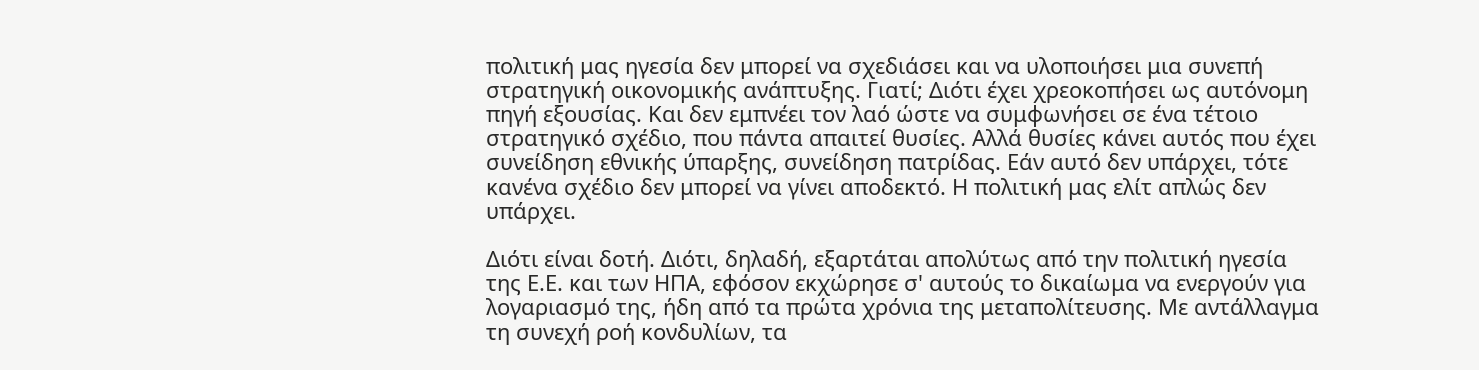πολιτική μας ηγεσία δεν μπορεί να σχεδιάσει και να υλοποιήσει μια συνεπή στρατηγική οικονομικής ανάπτυξης. Γιατί; Διότι έχει χρεοκοπήσει ως αυτόνομη πηγή εξουσίας. Και δεν εμπνέει τον λαό ώστε να συμφωνήσει σε ένα τέτοιο στρατηγικό σχέδιο, που πάντα απαιτεί θυσίες. Αλλά θυσίες κάνει αυτός που έχει συνείδηση εθνικής ύπαρξης, συνείδηση πατρίδας. Εάν αυτό δεν υπάρχει, τότε κανένα σχέδιο δεν μπορεί να γίνει αποδεκτό. Η πολιτική μας ελίτ απλώς δεν υπάρχει.

Διότι είναι δοτή. Διότι, δηλαδή, εξαρτάται απολύτως από την πολιτική ηγεσία της Ε.Ε. και των ΗΠΑ, εφόσον εκχώρησε σ' αυτούς το δικαίωμα να ενεργούν για λογαριασμό της, ήδη από τα πρώτα χρόνια της μεταπολίτευσης. Με αντάλλαγμα τη συνεχή ροή κονδυλίων, τα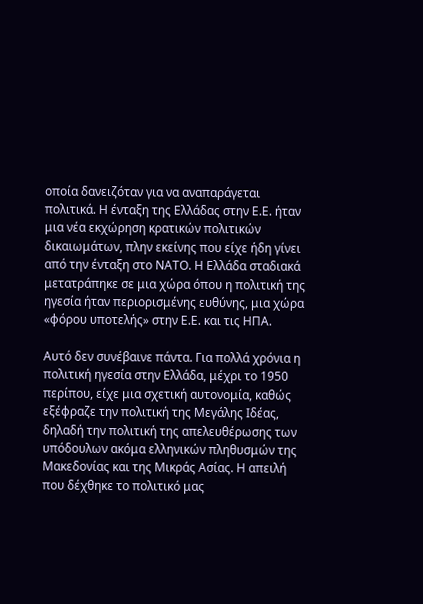οποία δανειζόταν για να αναπαράγεται πολιτικά. Η ένταξη της Ελλάδας στην Ε.Ε. ήταν μια νέα εκχώρηση κρατικών πολιτικών δικαιωμάτων, πλην εκείνης που είχε ήδη γίνει από την ένταξη στο ΝΑΤΟ. Η Ελλάδα σταδιακά μετατράπηκε σε μια χώρα όπου η πολιτική της ηγεσία ήταν περιορισμένης ευθύνης, μια χώρα «φόρου υποτελής» στην Ε.Ε. και τις ΗΠΑ.

Αυτό δεν συνέβαινε πάντα. Για πολλά χρόνια η πολιτική ηγεσία στην Ελλάδα, μέχρι το 1950 περίπου, είχε μια σχετική αυτονομία, καθώς εξέφραζε την πολιτική της Μεγάλης Ιδέας, δηλαδή την πολιτική της απελευθέρωσης των υπόδουλων ακόμα ελληνικών πληθυσμών της Μακεδονίας και της Μικράς Ασίας. Η απειλή που δέχθηκε το πολιτικό μας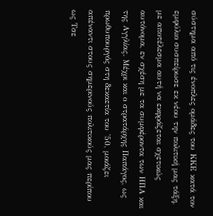σύστημα από τις ένοπλες ομάδες του ΚΚΕ κατά τον εμφύλιο συσπείρωσε εκ νέου την πολιτική μας τάξη, με αποτέλεσμα αυτή να εκφράζεται σχετικώς αυτόνομα, εν σχέση με τα συμφέροντα των ΗΠΑ και της Αγγλίας. Μέχρι και ο στρατάρχης Παπάγος, ως πρωθυπουργός στη δεκαετία του '50, μοιάζει απέναντι στους σημερινούς πολιτικούς μας περίπου ως Τσε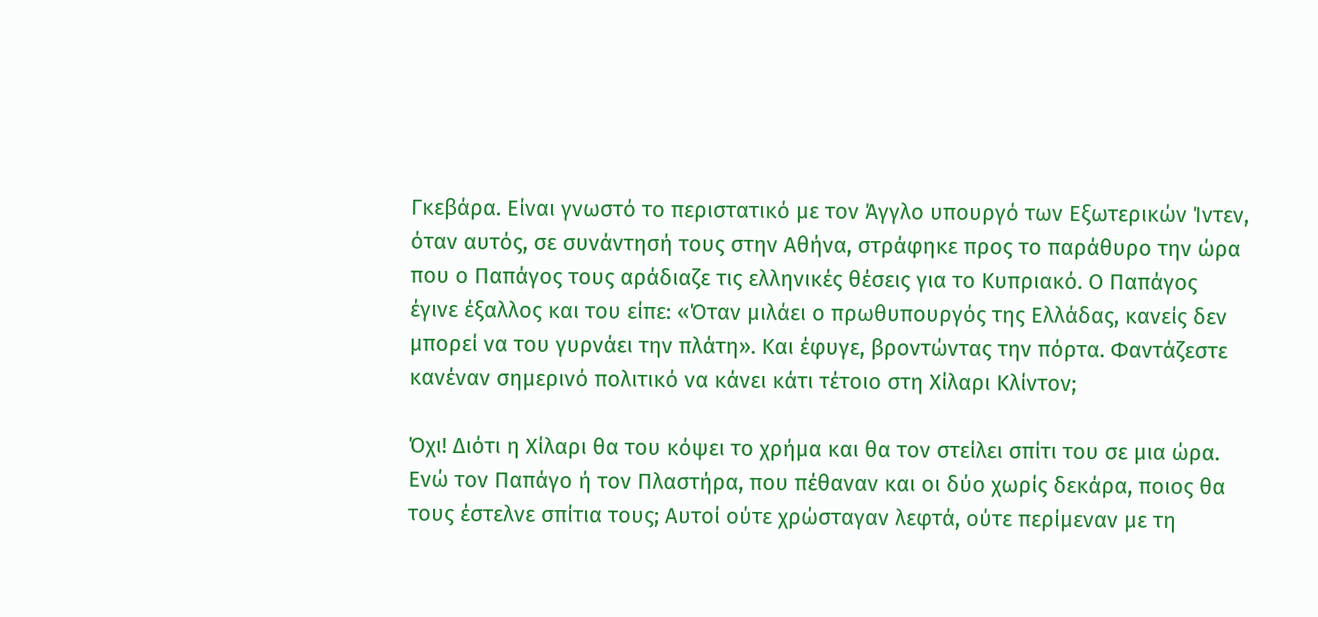Γκεβάρα. Είναι γνωστό το περιστατικό με τον Άγγλο υπουργό των Εξωτερικών Ίντεν, όταν αυτός, σε συνάντησή τους στην Αθήνα, στράφηκε προς το παράθυρο την ώρα που ο Παπάγος τους αράδιαζε τις ελληνικές θέσεις για το Κυπριακό. Ο Παπάγος έγινε έξαλλος και του είπε: «Όταν μιλάει ο πρωθυπουργός της Ελλάδας, κανείς δεν μπορεί να του γυρνάει την πλάτη». Και έφυγε, βροντώντας την πόρτα. Φαντάζεστε κανέναν σημερινό πολιτικό να κάνει κάτι τέτοιο στη Χίλαρι Κλίντον;

Όχι! Διότι η Χίλαρι θα του κόψει το χρήμα και θα τον στείλει σπίτι του σε μια ώρα. Ενώ τον Παπάγο ή τον Πλαστήρα, που πέθαναν και οι δύο χωρίς δεκάρα, ποιος θα τους έστελνε σπίτια τους; Αυτοί ούτε χρώσταγαν λεφτά, ούτε περίμεναν με τη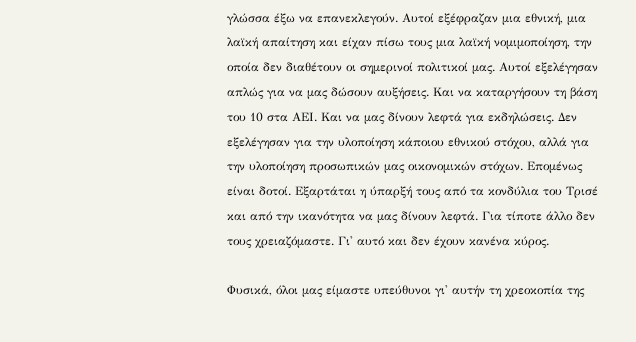γλώσσα έξω να επανεκλεγούν. Αυτοί εξέφραζαν μια εθνική, μια λαϊκή απαίτηση και είχαν πίσω τους μια λαϊκή νομιμοποίηση, την οποία δεν διαθέτουν οι σημερινοί πολιτικοί μας. Αυτοί εξελέγησαν απλώς για να μας δώσουν αυξήσεις. Και να καταργήσουν τη βάση του 10 στα ΑΕΙ. Και να μας δίνουν λεφτά για εκδηλώσεις. Δεν εξελέγησαν για την υλοποίηση κάποιου εθνικού στόχου, αλλά για την υλοποίηση προσωπικών μας οικονομικών στόχων. Επομένως είναι δοτοί. Εξαρτάται η ύπαρξή τους από τα κονδύλια του Τρισέ και από την ικανότητα να μας δίνουν λεφτά. Για τίποτε άλλο δεν τους χρειαζόμαστε. Γι' αυτό και δεν έχουν κανένα κύρος.

Φυσικά, όλοι μας είμαστε υπεύθυνοι γι' αυτήν τη χρεοκοπία της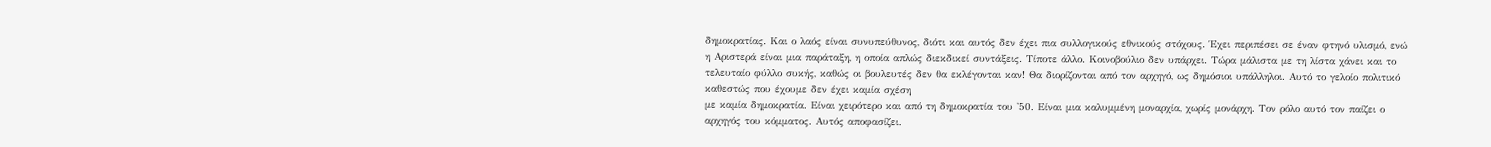δημοκρατίας. Και ο λαός είναι συνυπεύθυνος, διότι και αυτός δεν έχει πια συλλογικούς εθνικούς στόχους. Έχει περιπέσει σε έναν φτηνό υλισμό, ενώ η Αριστερά είναι μια παράταξη, η οποία απλώς διεκδικεί συντάξεις. Τίποτε άλλο. Κοινοβούλιο δεν υπάρχει. Τώρα μάλιστα με τη λίστα χάνει και το τελευταίο φύλλο συκής, καθώς οι βουλευτές δεν θα εκλέγονται καν! Θα διορίζονται από τον αρχηγό, ως δημόσιοι υπάλληλοι. Αυτό το γελοίο πολιτικό καθεστώς που έχουμε δεν έχει καμία σχέση
με καμία δημοκρατία. Είναι χειρότερο και από τη δημοκρατία του '50. Είναι μια καλυμμένη μοναρχία, χωρίς μονάρχη. Τον ρόλο αυτό τον παίζει ο αρχηγός του κόμματος. Αυτός αποφασίζει.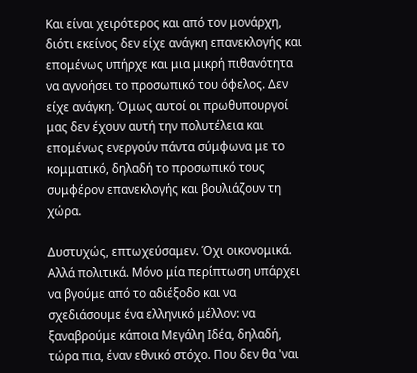Και είναι χειρότερος και από τον μονάρχη, διότι εκείνος δεν είχε ανάγκη επανεκλογής και επομένως υπήρχε και μια μικρή πιθανότητα να αγνοήσει το προσωπικό του όφελος. Δεν είχε ανάγκη. Όμως αυτοί οι πρωθυπουργοί μας δεν έχουν αυτή την πολυτέλεια και επομένως ενεργούν πάντα σύμφωνα με το κομματικό, δηλαδή το προσωπικό τους συμφέρον επανεκλογής και βουλιάζουν τη χώρα.

Δυστυχώς, επτωχεύσαμεν. Όχι οικονομικά. Αλλά πολιτικά. Μόνο μία περίπτωση υπάρχει να βγούμε από το αδιέξοδο και να σχεδιάσουμε ένα ελληνικό μέλλον: να ξαναβρούμε κάποια Μεγάλη Ιδέα, δηλαδή, τώρα πια, έναν εθνικό στόχο. Που δεν θα 'ναι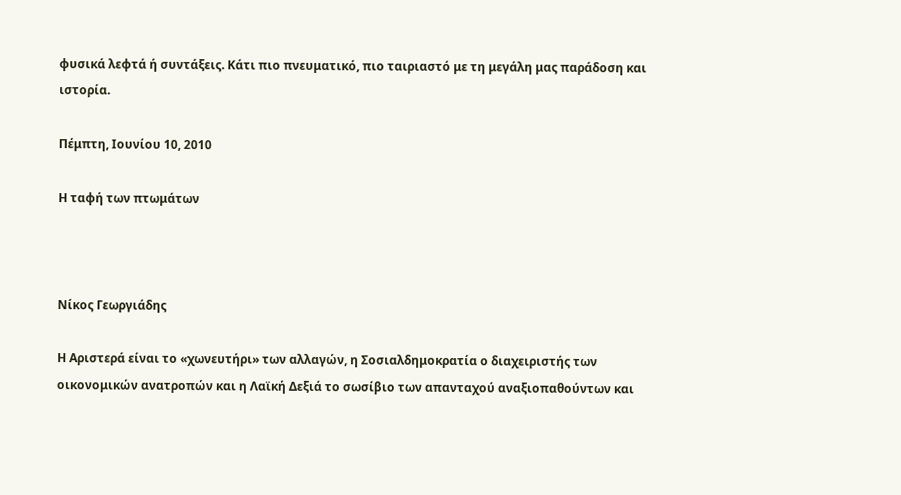φυσικά λεφτά ή συντάξεις. Κάτι πιο πνευματικό, πιο ταιριαστό με τη μεγάλη μας παράδοση και ιστορία.

Πέμπτη, Ιουνίου 10, 2010

Η ταφή των πτωμάτων



Νίκος Γεωργιάδης

Η Αριστερά είναι το «χωνευτήρι» των αλλαγών, η Σοσιαλδημοκρατία ο διαχειριστής των οικονομικών ανατροπών και η Λαϊκή Δεξιά το σωσίβιο των απανταχού αναξιοπαθούντων και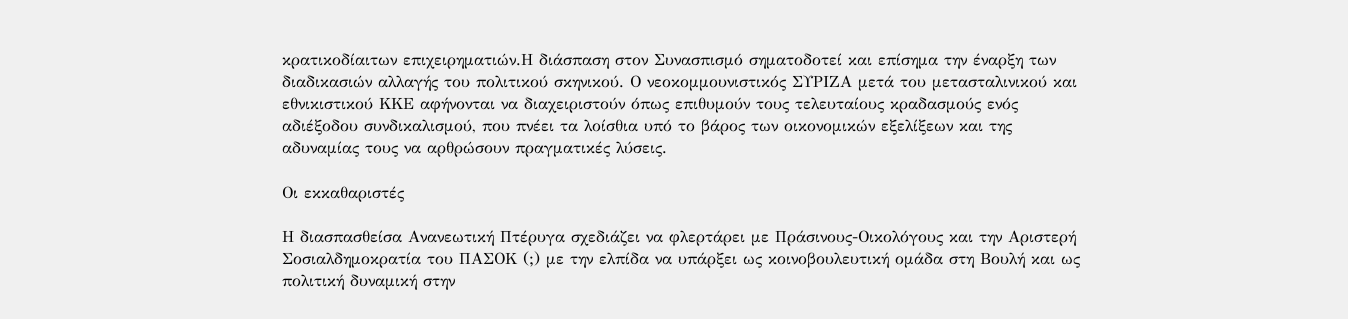κρατικοδίαιτων επιχειρηματιών.Η διάσπαση στον Συνασπισμό σηματοδοτεί και επίσημα την έναρξη των διαδικασιών αλλαγής του πολιτικού σκηνικού. Ο νεοκομμουνιστικός ΣΥΡΙΖΑ μετά του μετασταλινικού και εθνικιστικού ΚΚΕ αφήνονται να διαχειριστούν όπως επιθυμούν τους τελευταίους κραδασμούς ενός αδιέξοδου συνδικαλισμού, που πνέει τα λοίσθια υπό το βάρος των οικονομικών εξελίξεων και της αδυναμίας τους να αρθρώσουν πραγματικές λύσεις.

Οι εκκαθαριστές

Η διασπασθείσα Ανανεωτική Πτέρυγα σχεδιάζει να φλερτάρει με Πράσινους-Οικολόγους και την Αριστερή Σοσιαλδημοκρατία του ΠΑΣΟΚ (;) με την ελπίδα να υπάρξει ως κοινοβουλευτική ομάδα στη Βουλή και ως πολιτική δυναμική στην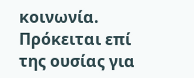κοινωνία. Πρόκειται επί της ουσίας για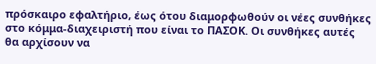πρόσκαιρο εφαλτήριο, έως ότου διαμορφωθούν οι νέες συνθήκες στο κόμμα-διαχειριστή που είναι το ΠΑΣΟΚ. Οι συνθήκες αυτές θα αρχίσουν να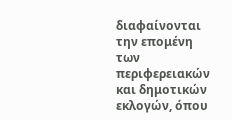διαφαίνονται την επομένη των περιφερειακών και δημοτικών εκλογών, όπου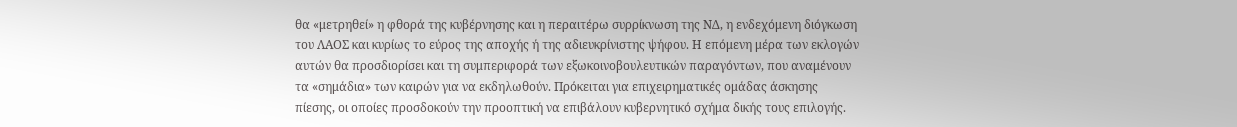θα «μετρηθεί» η φθορά της κυβέρνησης και η περαιτέρω συρρίκνωση της ΝΔ, η ενδεχόμενη διόγκωση του ΛΑΟΣ και κυρίως το εύρος της αποχής ή της αδιευκρίνιστης ψήφου. Η επόμενη μέρα των εκλογών αυτών θα προσδιορίσει και τη συμπεριφορά των εξωκοινοβουλευτικών παραγόντων, που αναμένουν τα «σημάδια» των καιρών για να εκδηλωθούν. Πρόκειται για επιχειρηματικές ομάδας άσκησης πίεσης, οι οποίες προσδοκούν την προοπτική να επιβάλουν κυβερνητικό σχήμα δικής τους επιλογής.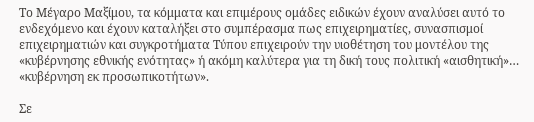Το Μέγαρο Μαξίμου, τα κόμματα και επιμέρους ομάδες ειδικών έχουν αναλύσει αυτό το ενδεχόμενο και έχουν καταλήξει στο συμπέρασμα πως επιχειρηματίες, συνασπισμοί επιχειρηματιών και συγκροτήματα Τύπου επιχειρούν την υιοθέτηση του μοντέλου της «κυβέρνησης εθνικής ενότητας» ή ακόμη καλύτερα για τη δική τους πολιτική «αισθητική»… «κυβέρνηση εκ προσωπικοτήτων».

Σε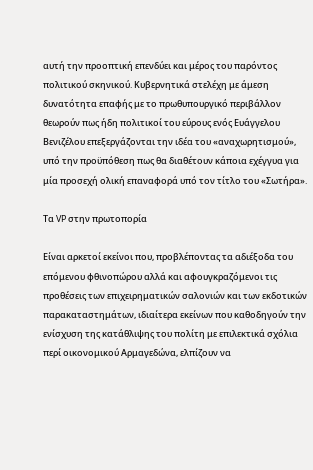αυτή την προοπτική επενδύει και μέρος του παρόντος πολιτικού σκηνικού. Κυβερνητικά στελέχη με άμεση δυνατότητα επαφής με το πρωθυπουργικό περιβάλλον θεωρούν πως ήδη πολιτικοί του εύρους ενός Ευάγγελου Βενιζέλου επεξεργάζονται την ιδέα του «αναχωρητισμού», υπό την προϋπόθεση πως θα διαθέτουν κάποια εχέγγυα για μία προσεχή ολική επαναφορά υπό τον τίτλο του «Σωτήρα».

Τα VP στην πρωτοπορία

Είναι αρκετοί εκείνοι που, προβλέποντας τα αδιέξοδα του επόμενου φθινοπώρου αλλά και αφουγκραζόμενοι τις προθέσεις των επιχειρηματικών σαλονιών και των εκδοτικών παρακαταστημάτων, ιδιαίτερα εκείνων που καθοδηγούν την ενίσχυση της κατάθλιψης του πολίτη με επιλεκτικά σχόλια περί οικονομικού Αρμαγεδώνα, ελπίζουν να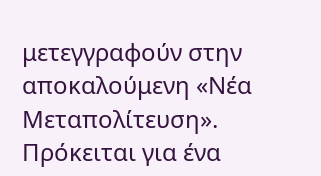μετεγγραφούν στην αποκαλούμενη «Νέα Μεταπολίτευση». Πρόκειται για ένα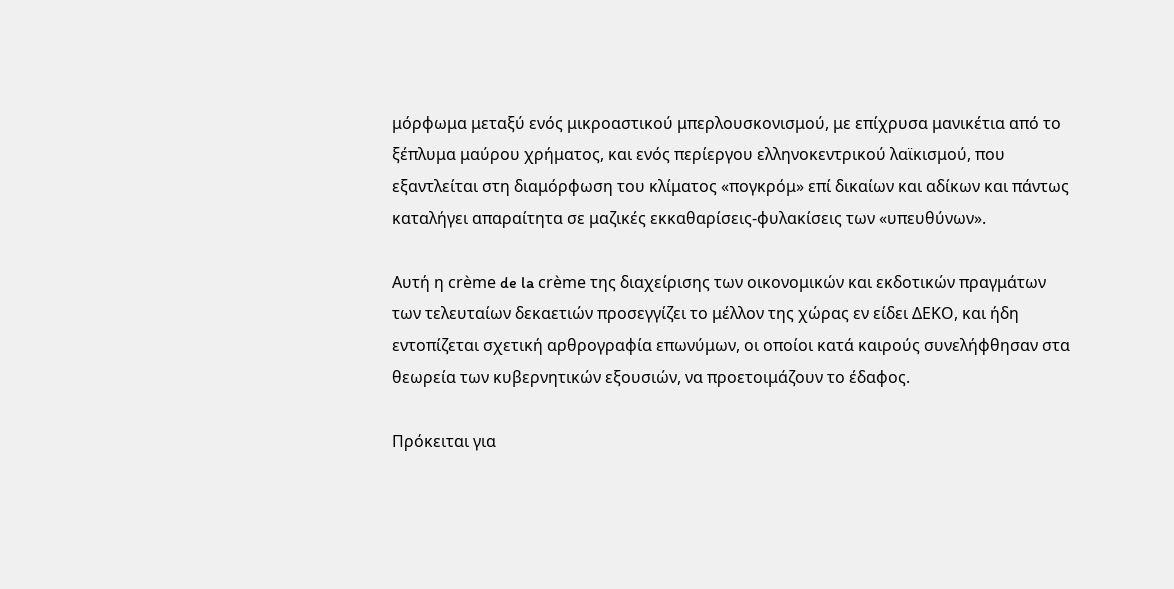μόρφωμα μεταξύ ενός μικροαστικού μπερλουσκονισμού, με επίχρυσα μανικέτια από το ξέπλυμα μαύρου χρήματος, και ενός περίεργου ελληνοκεντρικού λαϊκισμού, που εξαντλείται στη διαμόρφωση του κλίματος «πογκρόμ» επί δικαίων και αδίκων και πάντως καταλήγει απαραίτητα σε μαζικές εκκαθαρίσεις-φυλακίσεις των «υπευθύνων».

Αυτή η crème de la crème της διαχείρισης των οικονομικών και εκδοτικών πραγμάτων των τελευταίων δεκαετιών προσεγγίζει το μέλλον της χώρας εν είδει ΔΕΚΟ, και ήδη εντοπίζεται σχετική αρθρογραφία επωνύμων, οι οποίοι κατά καιρούς συνελήφθησαν στα θεωρεία των κυβερνητικών εξουσιών, να προετοιμάζουν το έδαφος.

Πρόκειται για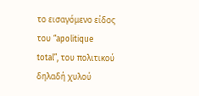το εισαγόμενο είδος του “apolitique total”, του πολιτικού δηλαδή χυλού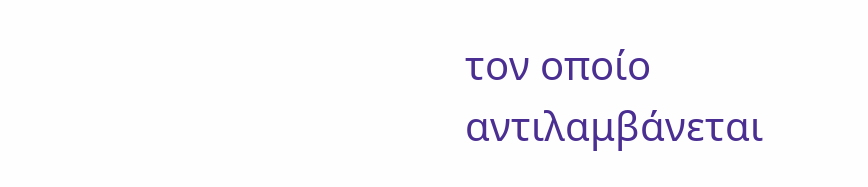τον οποίο αντιλαμβάνεται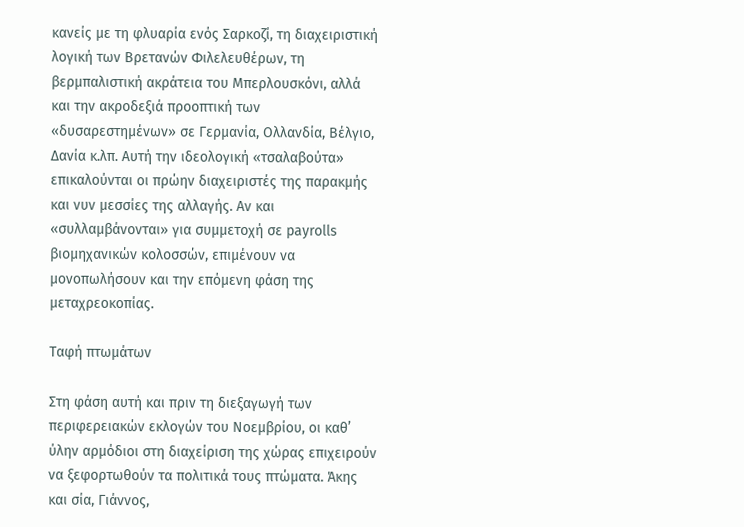κανείς με τη φλυαρία ενός Σαρκοζί, τη διαχειριστική λογική των Βρετανών Φιλελευθέρων, τη βερμπαλιστική ακράτεια του Μπερλουσκόνι, αλλά και την ακροδεξιά προοπτική των «δυσαρεστημένων» σε Γερμανία, Ολλανδία, Βέλγιο, Δανία κ.λπ. Αυτή την ιδεολογική «τσαλαβούτα» επικαλούνται οι πρώην διαχειριστές της παρακμής και νυν μεσσίες της αλλαγής. Αν και «συλλαμβάνονται» για συμμετοχή σε payrolls βιομηχανικών κολοσσών, επιμένουν να μονοπωλήσουν και την επόμενη φάση της μεταχρεoκοπίας.

Ταφή πτωμάτων

Στη φάση αυτή και πριν τη διεξαγωγή των περιφερειακών εκλογών του Νοεμβρίου, οι καθ’ ύλην αρμόδιοι στη διαχείριση της χώρας επιχειρούν να ξεφορτωθούν τα πολιτικά τους πτώματα. Άκης και σία, Γιάννος,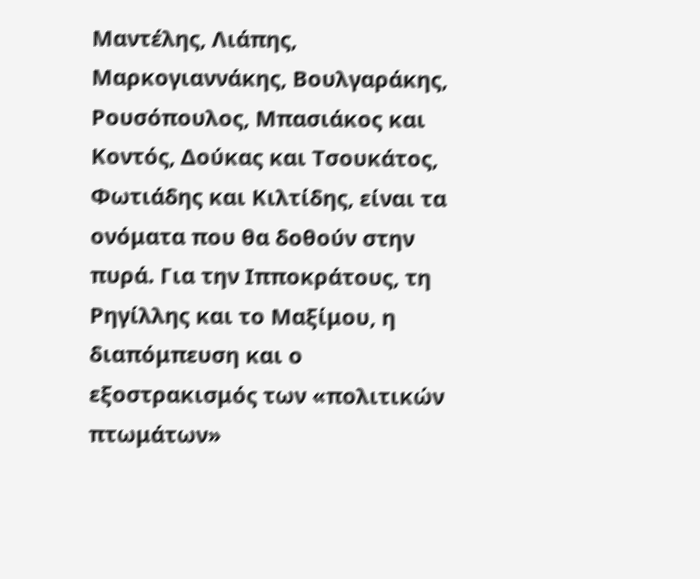Μαντέλης, Λιάπης, Μαρκογιαννάκης, Βουλγαράκης, Ρουσόπουλος, Μπασιάκος και Κοντός, Δούκας και Τσουκάτος, Φωτιάδης και Κιλτίδης, είναι τα ονόματα που θα δοθούν στην πυρά. Για την Ιπποκράτους, τη Ρηγίλλης και το Μαξίμου, η διαπόμπευση και ο εξοστρακισμός των «πολιτικών πτωμάτων»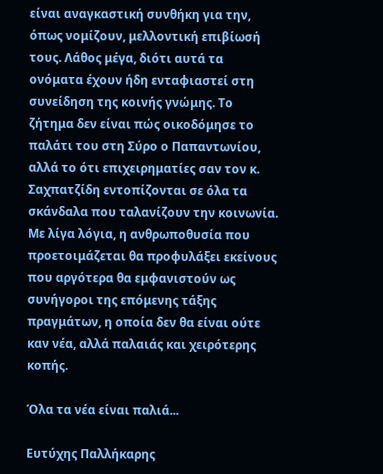είναι αναγκαστική συνθήκη για την, όπως νομίζουν, μελλοντική επιβίωσή τους. Λάθος μέγα, διότι αυτά τα ονόματα έχουν ήδη ενταφιαστεί στη συνείδηση της κοινής γνώμης. Το ζήτημα δεν είναι πώς οικοδόμησε το παλάτι του στη Σύρο ο Παπαντωνίου, αλλά το ότι επιχειρηματίες σαν τον κ. Σαχπατζίδη εντοπίζονται σε όλα τα σκάνδαλα που ταλανίζουν την κοινωνία. Με λίγα λόγια, η ανθρωποθυσία που προετοιμάζεται θα προφυλάξει εκείνους που αργότερα θα εμφανιστούν ως συνήγοροι της επόμενης τάξης πραγμάτων, η οποία δεν θα είναι ούτε καν νέα, αλλά παλαιάς και χειρότερης κοπής.

Όλα τα νέα είναι παλιά...

Ευτύχης Παλλήκαρης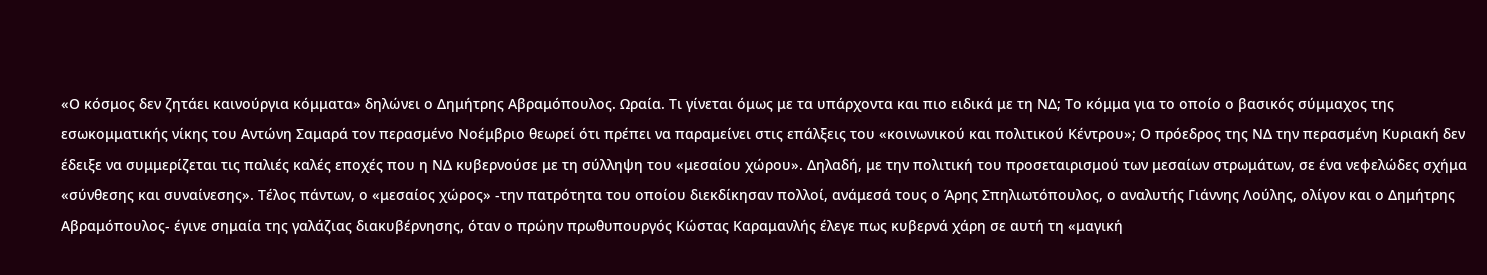«Ο κόσμος δεν ζητάει καινούργια κόμματα» δηλώνει ο Δημήτρης Αβραμόπουλος. Ωραία. Τι γίνεται όμως με τα υπάρχοντα και πιο ειδικά με τη ΝΔ; Το κόμμα για το οποίο ο βασικός σύμμαχος της εσωκομματικής νίκης του Αντώνη Σαμαρά τον περασμένο Νοέμβριο θεωρεί ότι πρέπει να παραμείνει στις επάλξεις του «κοινωνικού και πολιτικού Κέντρου»; Ο πρόεδρος της ΝΔ την περασμένη Κυριακή δεν έδειξε να συμμερίζεται τις παλιές καλές εποχές που η ΝΔ κυβερνούσε με τη σύλληψη του «μεσαίου χώρου». Δηλαδή, με την πολιτική του προσεταιρισμού των μεσαίων στρωμάτων, σε ένα νεφελώδες σχήμα «σύνθεσης και συναίνεσης». Τέλος πάντων, ο «μεσαίος χώρος» -την πατρότητα του οποίου διεκδίκησαν πολλοί, ανάμεσά τους ο Άρης Σπηλιωτόπουλος, ο αναλυτής Γιάννης Λούλης, ολίγον και ο Δημήτρης Αβραμόπουλος- έγινε σημαία της γαλάζιας διακυβέρνησης, όταν ο πρώην πρωθυπουργός Κώστας Καραμανλής έλεγε πως κυβερνά χάρη σε αυτή τη «μαγική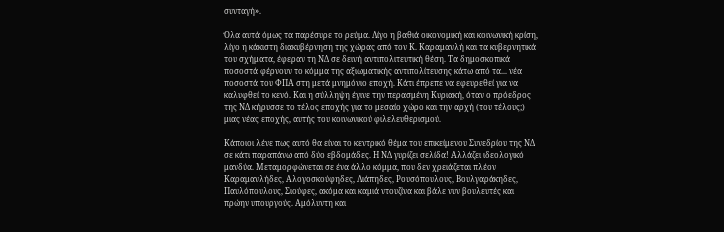συνταγή».

Όλα αυτά όμως τα παρέσυρε το ρεύμα. Λίγο η βαθιά οικονομική και κοινωνική κρίση, λίγο η κάκιστη διακυβέρνηση της χώρας από τον Κ. Καραμανλή και τα κυβερνητικά του σχήματα, έφεραν τη ΝΔ σε δεινή αντιπολιτευτική θέση. Τα δημοσκοπικά ποσοστά φέρνουν το κόμμα της αξιωματικής αντιπολίτευσης κάτω από τα... νέα ποσοστά του ΦΠΑ στη μετά μνημόνιο εποχή. Κάτι έπρεπε να εφευρεθεί για να καλυφθεί το κενό. Και η σύλληψη έγινε την περασμένη Κυριακή, όταν ο πρόεδρος της ΝΔ κήρυσσε το τέλος εποχής για το μεσαίο χώρο και την αρχή (του τέλους;) μιας νέας εποχής, αυτής του κοινωνικού φιλελευθερισμού.

Κάποιοι λένε πως αυτό θα είναι το κεντρικό θέμα του επικείμενου Συνεδρίου της ΝΔ σε κάτι παραπάνω από δύο εβδομάδες. Η ΝΔ γυρίζει σελίδα! Αλλάζει ιδεολογικό μανδύα. Μεταμορφώνεται σε ένα άλλο κόμμα, που δεν χρειάζεται πλέον Καραμανλήδες, Αλογοσκούφηδες, Λιάπηδες, Ρουσόπουλους, Βουλγαράκηδες, Παυλόπουλους, Σιούφες, ακόμα και καμιά ντουζίνα και βάλε νυν βουλευτές και πρώην υπουργούς. Αμόλυντη και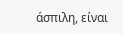άσπιλη, είναι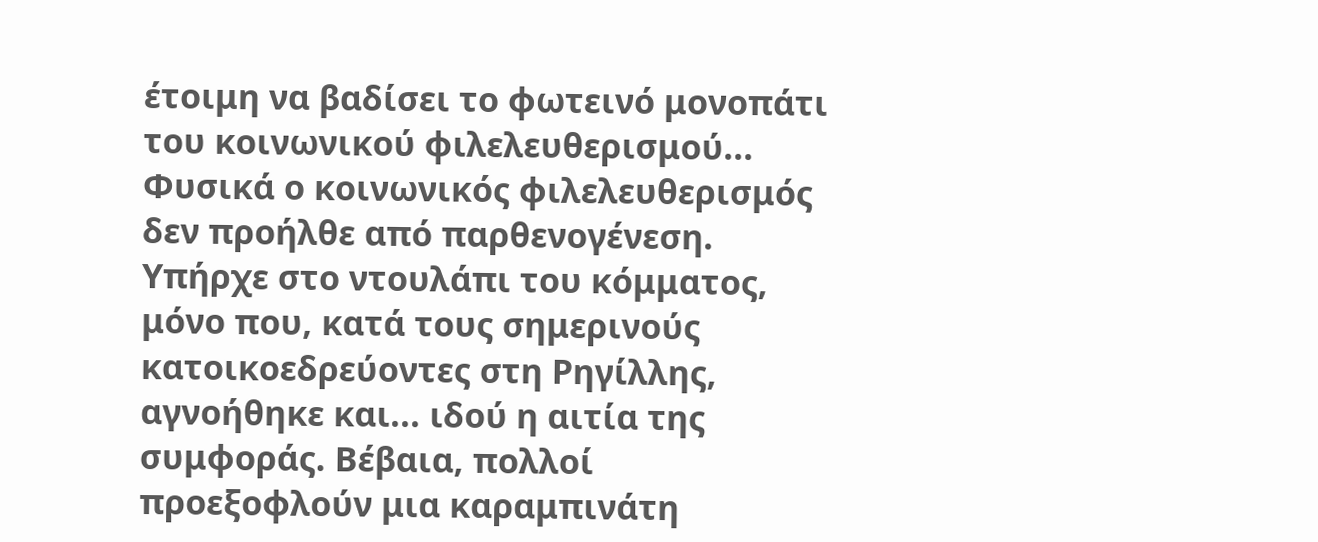έτοιμη να βαδίσει το φωτεινό μονοπάτι του κοινωνικού φιλελευθερισμού...
Φυσικά ο κοινωνικός φιλελευθερισμός δεν προήλθε από παρθενογένεση. Υπήρχε στο ντουλάπι του κόμματος, μόνο που, κατά τους σημερινούς κατοικοεδρεύοντες στη Ρηγίλλης, αγνοήθηκε και... ιδού η αιτία της συμφοράς. Βέβαια, πολλοί προεξοφλούν μια καραμπινάτη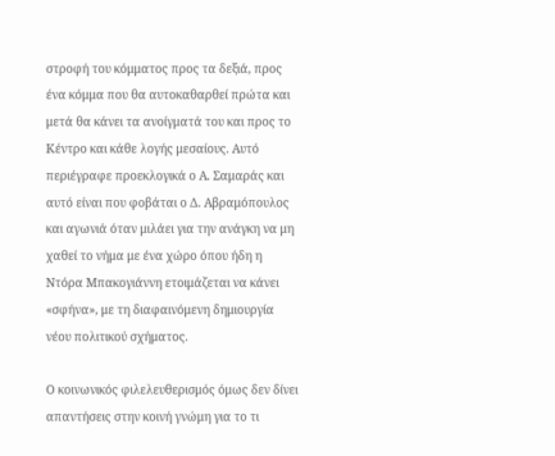στροφή του κόμματος προς τα δεξιά, προς ένα κόμμα που θα αυτοκαθαρθεί πρώτα και μετά θα κάνει τα ανοίγματά του και προς το Κέντρο και κάθε λογής μεσαίους. Αυτό περιέγραφε προεκλογικά ο Α. Σαμαράς και αυτό είναι που φοβάται ο Δ. Αβραμόπουλος και αγωνιά όταν μιλάει για την ανάγκη να μη χαθεί το νήμα με ένα χώρο όπου ήδη η Ντόρα Μπακογιάννη ετοιμάζεται να κάνει «σφήνα», με τη διαφαινόμενη δημιουργία νέου πολιτικού σχήματος.

Ο κοινωνικός φιλελευθερισμός όμως δεν δίνει απαντήσεις στην κοινή γνώμη για το τι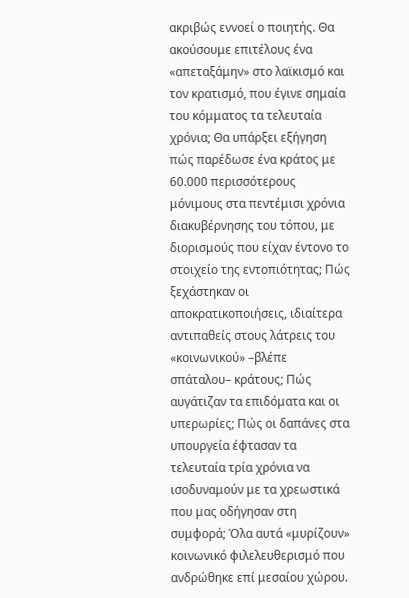ακριβώς εννοεί ο ποιητής. Θα ακούσουμε επιτέλους ένα «απεταξάμην» στο λαϊκισμό και τον κρατισμό, που έγινε σημαία του κόμματος τα τελευταία χρόνια; Θα υπάρξει εξήγηση πώς παρέδωσε ένα κράτος με 60.000 περισσότερους μόνιμους στα πεντέμισι χρόνια διακυβέρνησης του τόπου, με διορισμούς που είχαν έντονο το στοιχείο της εντοπιότητας; Πώς ξεχάστηκαν οι αποκρατικοποιήσεις, ιδιαίτερα αντιπαθείς στους λάτρεις του «κοινωνικού» –βλέπε σπάταλου– κράτους; Πώς αυγάτιζαν τα επιδόματα και οι υπερωρίες; Πώς οι δαπάνες στα υπουργεία έφτασαν τα τελευταία τρία χρόνια να ισοδυναμούν με τα χρεωστικά που μας οδήγησαν στη συμφορά; Όλα αυτά «μυρίζουν» κοινωνικό φιλελευθερισμό που ανδρώθηκε επί μεσαίου χώρου.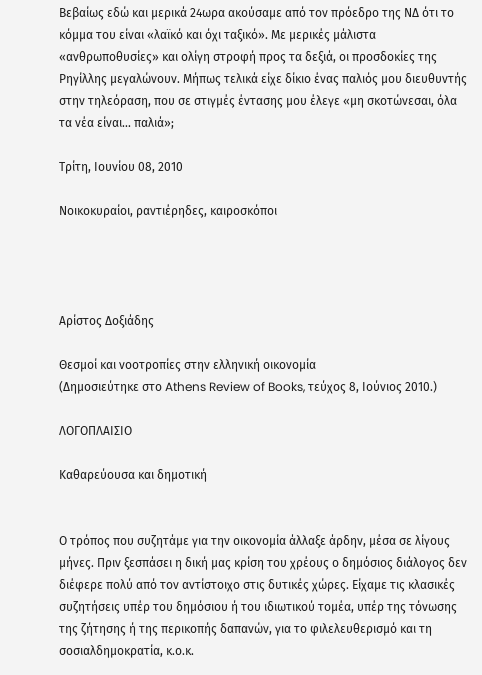Βεβαίως εδώ και μερικά 24ωρα ακούσαμε από τον πρόεδρο της ΝΔ ότι το κόμμα του είναι «λαϊκό και όχι ταξικό». Με μερικές μάλιστα «ανθρωποθυσίες» και ολίγη στροφή προς τα δεξιά, οι προσδοκίες της Ρηγίλλης μεγαλώνουν. Μήπως τελικά είχε δίκιο ένας παλιός μου διευθυντής στην τηλεόραση, που σε στιγμές έντασης μου έλεγε «μη σκοτώνεσαι, όλα τα νέα είναι... παλιά»;

Τρίτη, Ιουνίου 08, 2010

Νοικοκυραίοι, ραντιέρηδες, καιροσκόποι




Αρίστος Δοξιάδης

Θεσμοί και νοοτροπίες στην ελληνική οικονομία
(Δημοσιεύτηκε στο Athens Review of Books, τεύχος 8, Ιούνιος 2010.)

ΛΟΓΟΠΛΑΙΣΙΟ

Καθαρεύουσα και δημοτική


Ο τρόπος που συζητάμε για την οικονομία άλλαξε άρδην, μέσα σε λίγους μήνες. Πριν ξεσπάσει η δική μας κρίση του χρέους ο δημόσιος διάλογος δεν διέφερε πολύ από τον αντίστοιχο στις δυτικές χώρες. Είχαμε τις κλασικές συζητήσεις υπέρ του δημόσιου ή του ιδιωτικού τομέα, υπέρ της τόνωσης της ζήτησης ή της περικοπής δαπανών, για το φιλελευθερισμό και τη σοσιαλδημοκρατία, κ.ο.κ.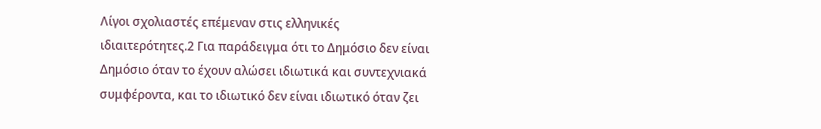Λίγοι σχολιαστές επέμεναν στις ελληνικές ιδιαιτερότητες.2 Για παράδειγμα ότι το Δημόσιο δεν είναι Δημόσιο όταν το έχουν αλώσει ιδιωτικά και συντεχνιακά συμφέροντα, και το ιδιωτικό δεν είναι ιδιωτικό όταν ζει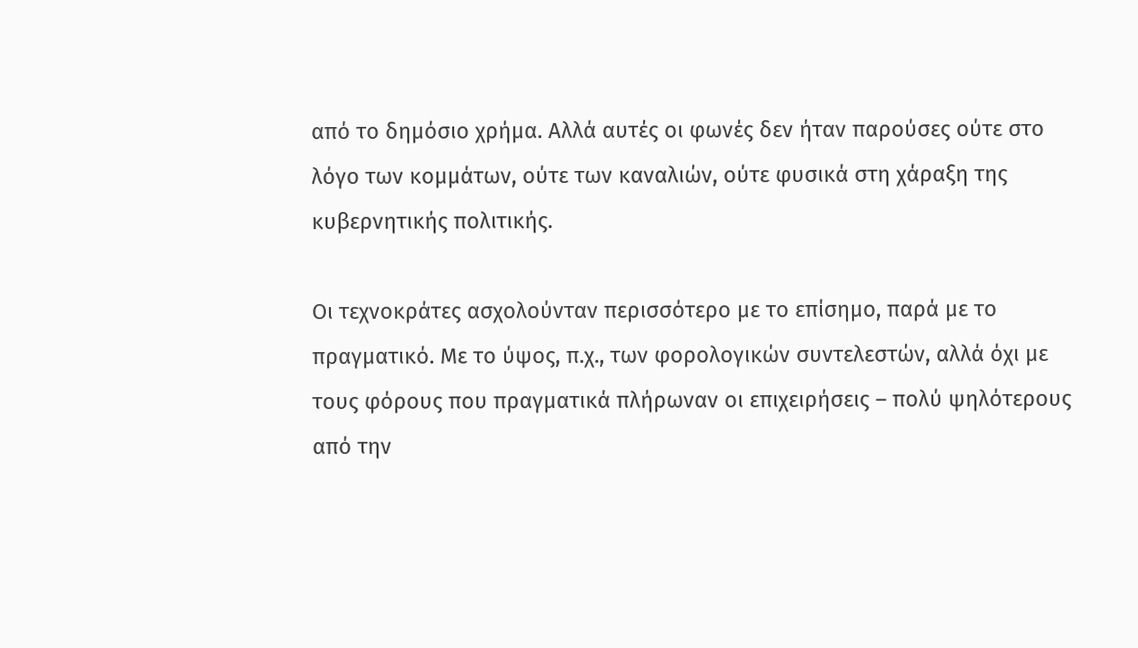από το δημόσιο χρήμα. Αλλά αυτές οι φωνές δεν ήταν παρούσες ούτε στο λόγο των κομμάτων, ούτε των καναλιών, ούτε φυσικά στη χάραξη της κυβερνητικής πολιτικής.

Οι τεχνοκράτες ασχολούνταν περισσότερο με το επίσημο, παρά με το πραγματικό. Με το ύψος, π.χ., των φορολογικών συντελεστών, αλλά όχι με τους φόρους που πραγματικά πλήρωναν οι επιχειρήσεις – πολύ ψηλότερους από την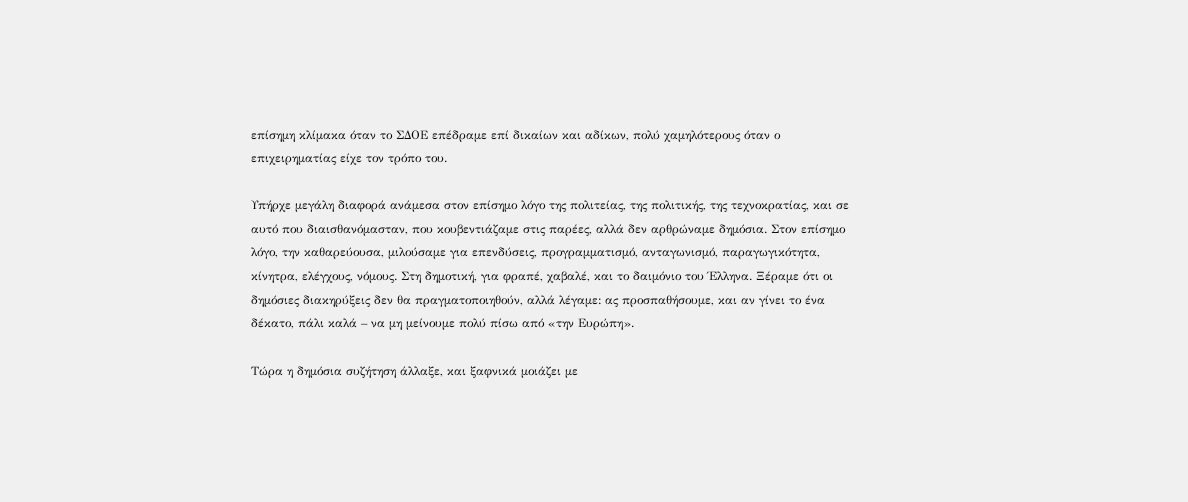επίσημη κλίμακα όταν το ΣΔΟΕ επέδραμε επί δικαίων και αδίκων, πολύ χαμηλότερους όταν ο επιχειρηματίας είχε τον τρόπο του.

Υπήρχε μεγάλη διαφορά ανάμεσα στον επίσημο λόγο της πολιτείας, της πολιτικής, της τεχνοκρατίας, και σε αυτό που διαισθανόμασταν, που κουβεντιάζαμε στις παρέες, αλλά δεν αρθρώναμε δημόσια. Στον επίσημο λόγο, την καθαρεύουσα, μιλούσαμε για επενδύσεις, προγραμματισμό, ανταγωνισμό, παραγωγικότητα, κίνητρα, ελέγχους, νόμους. Στη δημοτική, για φραπέ, χαβαλέ, και το δαιμόνιο του Έλληνα. Ξέραμε ότι οι δημόσιες διακηρύξεις δεν θα πραγματοποιηθούν, αλλά λέγαμε: ας προσπαθήσουμε, και αν γίνει το ένα δέκατο, πάλι καλά – να μη μείνουμε πολύ πίσω από «την Ευρώπη».

Τώρα η δημόσια συζήτηση άλλαξε, και ξαφνικά μοιάζει με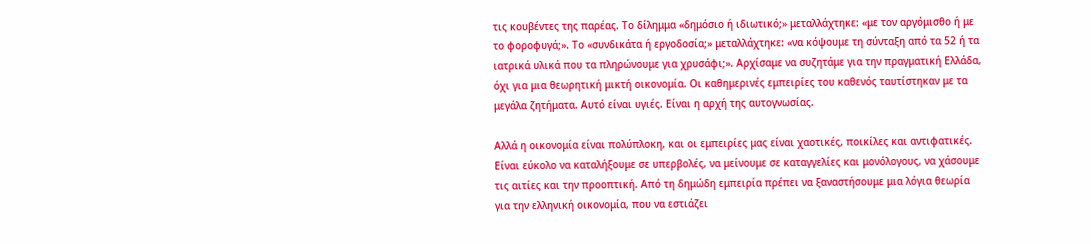τις κουβέντες της παρέας. Το δίλημμα «δημόσιο ή ιδιωτικό;» μεταλλάχτηκε: «με τον αργόμισθο ή με το φοροφυγά;». Το «συνδικάτα ή εργοδοσία;» μεταλλάχτηκε: «να κόψουμε τη σύνταξη από τα 52 ή τα ιατρικά υλικά που τα πληρώνουμε για χρυσάφι;». Αρχίσαμε να συζητάμε για την πραγματική Ελλάδα, όχι για μια θεωρητική μικτή οικονομία. Οι καθημερινές εμπειρίες του καθενός ταυτίστηκαν με τα μεγάλα ζητήματα. Αυτό είναι υγιές. Είναι η αρχή της αυτογνωσίας.

Αλλά η οικονομία είναι πολύπλοκη, και οι εμπειρίες μας είναι χαοτικές, ποικίλες και αντιφατικές. Είναι εύκολο να καταλήξουμε σε υπερβολές, να μείνουμε σε καταγγελίες και μονόλογους, να χάσουμε τις αιτίες και την προοπτική. Από τη δημώδη εμπειρία πρέπει να ξαναστήσουμε μια λόγια θεωρία για την ελληνική οικονομία, που να εστιάζει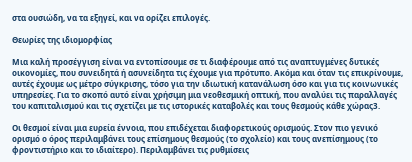στα ουσιώδη, να τα εξηγεί, και να ορίζει επιλογές.

Θεωρίες της ιδιομορφίας

Μια καλή προσέγγιση είναι να εντοπίσουμε σε τι διαφέρουμε από τις αναπτυγμένες δυτικές οικονομίες, που συνειδητά ή ασυνείδητα τις έχουμε για πρότυπο. Ακόμα και όταν τις επικρίνουμε, αυτές έχουμε ως μέτρο σύγκρισης, τόσο για την ιδιωτική κατανάλωση όσο και για τις κοινωνικές υπηρεσίες. Για το σκοπό αυτό είναι χρήσιμη μια νεοθεσμική οπτική, που αναλύει τις παραλλαγές του καπιταλισμού και τις σχετίζει με τις ιστορικές καταβολές και τους θεσμούς κάθε χώρας3.

Οι θεσμοί είναι μια ευρεία έννοια, που επιδέχεται διαφορετικούς ορισμούς. Στον πιο γενικό ορισμό ο όρος περιλαμβάνει τους επίσημους θεσμούς (το σχολείο) και τους ανεπίσημους (το φροντιστήριο και το ιδιαίτερο). Περιλαμβάνει τις ρυθμίσεις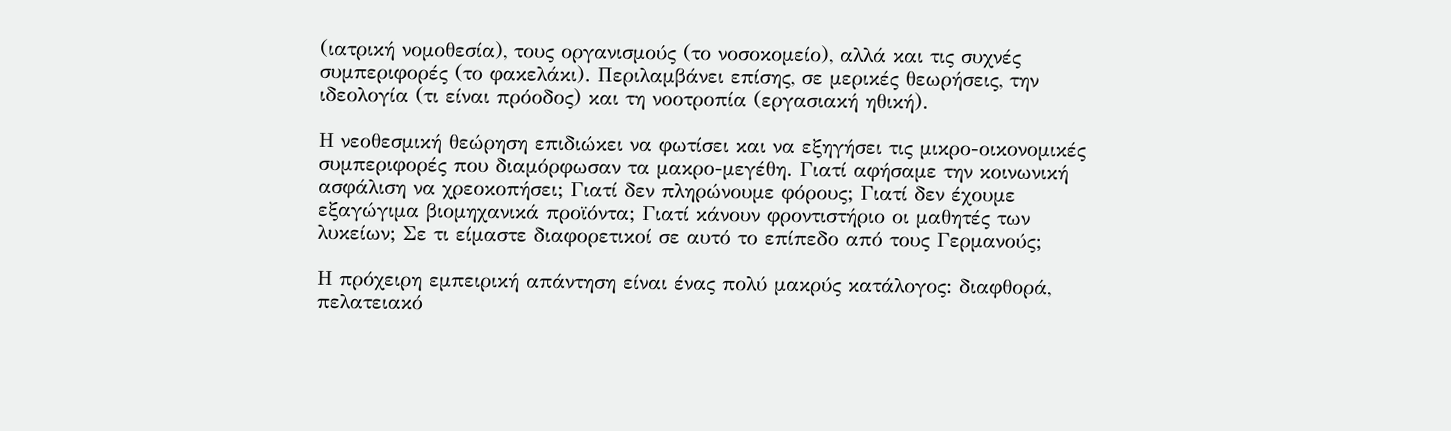(ιατρική νομοθεσία), τους οργανισμούς (το νοσοκομείο), αλλά και τις συχνές συμπεριφορές (το φακελάκι). Περιλαμβάνει επίσης, σε μερικές θεωρήσεις, την ιδεολογία (τι είναι πρόοδος) και τη νοοτροπία (εργασιακή ηθική).

Η νεοθεσμική θεώρηση επιδιώκει να φωτίσει και να εξηγήσει τις μικρο-οικονομικές συμπεριφορές που διαμόρφωσαν τα μακρο-μεγέθη. Γιατί αφήσαμε την κοινωνική ασφάλιση να χρεοκοπήσει; Γιατί δεν πληρώνουμε φόρους; Γιατί δεν έχουμε εξαγώγιμα βιομηχανικά προϊόντα; Γιατί κάνουν φροντιστήριο οι μαθητές των λυκείων; Σε τι είμαστε διαφορετικοί σε αυτό το επίπεδο από τους Γερμανούς;

Η πρόχειρη εμπειρική απάντηση είναι ένας πολύ μακρύς κατάλογος: διαφθορά, πελατειακό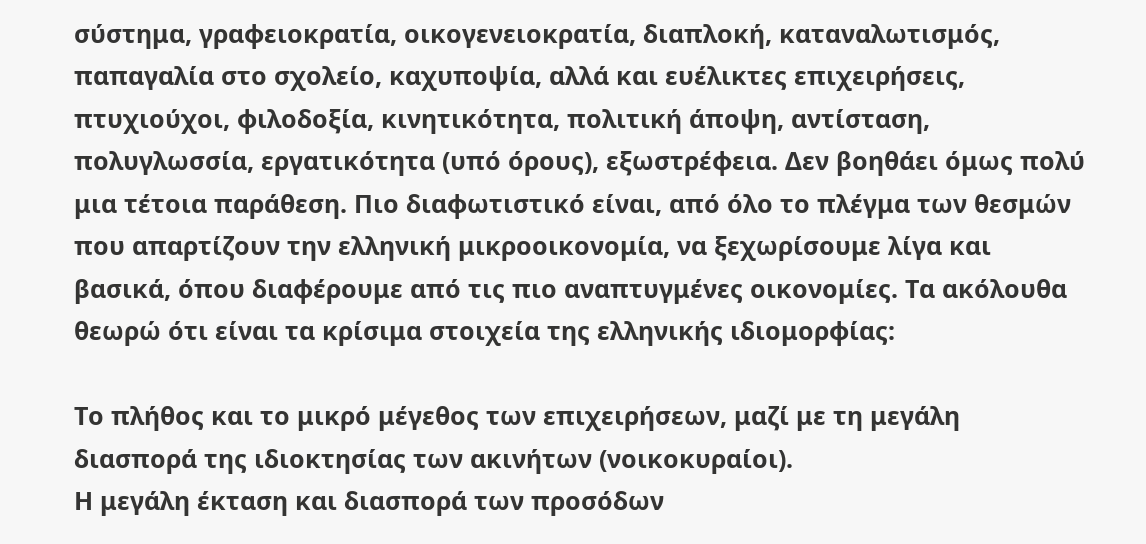σύστημα, γραφειοκρατία, οικογενειοκρατία, διαπλοκή, καταναλωτισμός, παπαγαλία στο σχολείο, καχυποψία, αλλά και ευέλικτες επιχειρήσεις, πτυχιούχοι, φιλοδοξία, κινητικότητα, πολιτική άποψη, αντίσταση, πολυγλωσσία, εργατικότητα (υπό όρους), εξωστρέφεια. Δεν βοηθάει όμως πολύ μια τέτοια παράθεση. Πιο διαφωτιστικό είναι, από όλο το πλέγμα των θεσμών που απαρτίζουν την ελληνική μικροοικονομία, να ξεχωρίσουμε λίγα και βασικά, όπου διαφέρουμε από τις πιο αναπτυγμένες οικονομίες. Τα ακόλουθα θεωρώ ότι είναι τα κρίσιμα στοιχεία της ελληνικής ιδιομορφίας:

Το πλήθος και το μικρό μέγεθος των επιχειρήσεων, μαζί με τη μεγάλη διασπορά της ιδιοκτησίας των ακινήτων (νοικοκυραίοι).
Η μεγάλη έκταση και διασπορά των προσόδων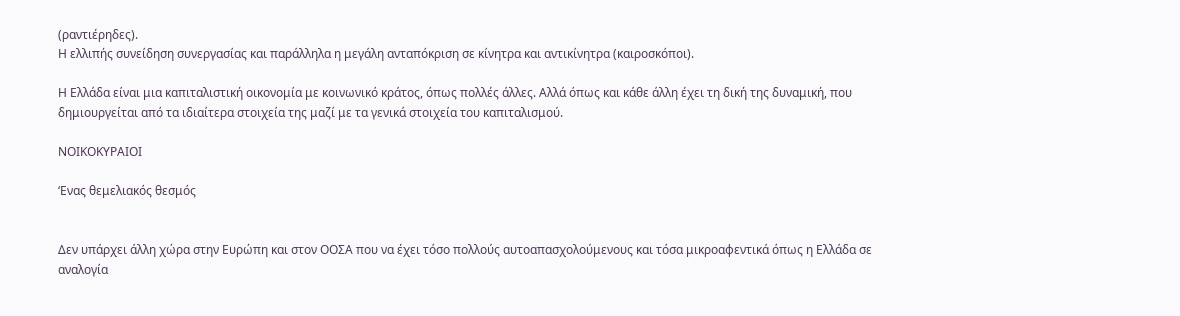(ραντιέρηδες).
Η ελλιπής συνείδηση συνεργασίας και παράλληλα η μεγάλη ανταπόκριση σε κίνητρα και αντικίνητρα (καιροσκόποι).

Η Ελλάδα είναι μια καπιταλιστική οικονομία με κοινωνικό κράτος, όπως πολλές άλλες. Αλλά όπως και κάθε άλλη έχει τη δική της δυναμική, που δημιουργείται από τα ιδιαίτερα στοιχεία της μαζί με τα γενικά στοιχεία του καπιταλισμού.

ΝΟΙΚΟΚΥΡΑΙΟΙ

‘Ενας θεμελιακός θεσμός


Δεν υπάρχει άλλη χώρα στην Ευρώπη και στον ΟΟΣΑ που να έχει τόσο πολλούς αυτοαπασχολούμενους και τόσα μικροαφεντικά όπως η Ελλάδα σε αναλογία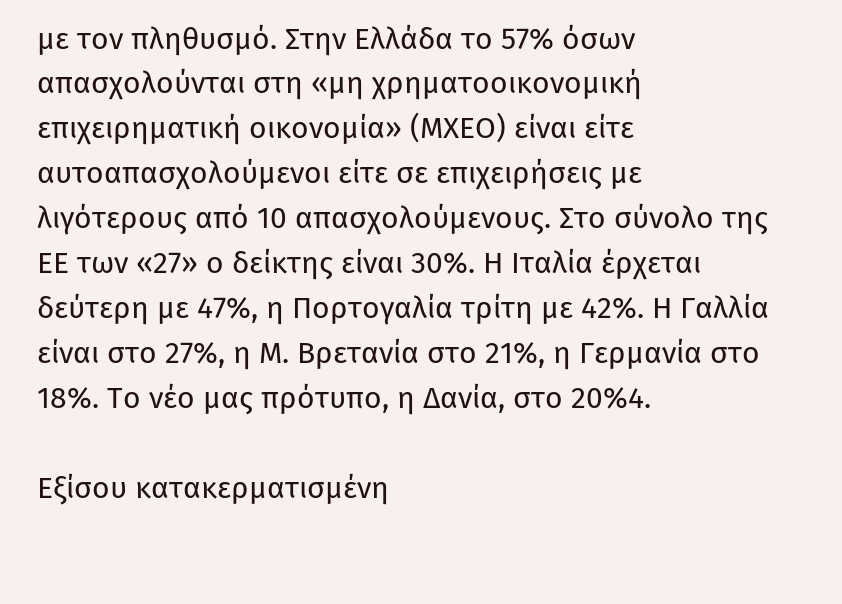με τον πληθυσμό. Στην Ελλάδα το 57% όσων απασχολούνται στη «μη χρηματοοικονομική επιχειρηματική οικονομία» (ΜΧΕΟ) είναι είτε αυτοαπασχολούμενοι είτε σε επιχειρήσεις με λιγότερους από 10 απασχολούμενους. Στο σύνολο της ΕΕ των «27» ο δείκτης είναι 30%. Η Ιταλία έρχεται δεύτερη με 47%, η Πορτογαλία τρίτη με 42%. Η Γαλλία είναι στο 27%, η Μ. Βρετανία στο 21%, η Γερμανία στο 18%. Το νέο μας πρότυπο, η Δανία, στο 20%4.

Εξίσου κατακερματισμένη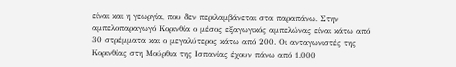είναι και η γεωργία, που δεν περιλαμβάνεται στα παραπάνω. Στην αμπελοπαραγωγό Κορινθία ο μέσος εξαγωγικός αμπελώνας είναι κάτω από 30 στρέμματα και ο μεγαλύτερος κάτω από 200. Οι ανταγωνιστές της Κορινθίας στη Μούρθια της Ισπανίας έχουν πάνω από 1.000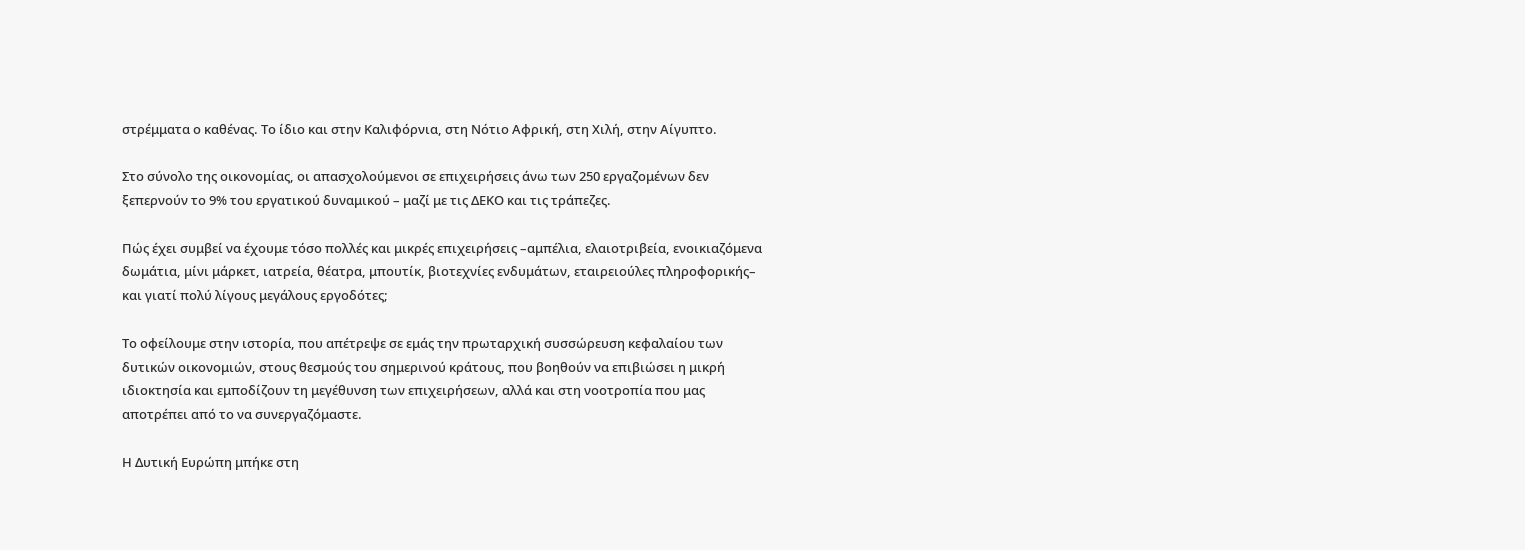στρέμματα ο καθένας. Το ίδιο και στην Καλιφόρνια, στη Νότιο Αφρική, στη Χιλή, στην Αίγυπτο.

Στο σύνολο της οικονομίας, οι απασχολούμενοι σε επιχειρήσεις άνω των 250 εργαζομένων δεν ξεπερνούν το 9% του εργατικού δυναμικού – μαζί με τις ΔΕΚΟ και τις τράπεζες.

Πώς έχει συμβεί να έχουμε τόσο πολλές και μικρές επιχειρήσεις –αμπέλια, ελαιοτριβεία, ενοικιαζόμενα δωμάτια, μίνι μάρκετ, ιατρεία, θέατρα, μπουτίκ, βιοτεχνίες ενδυμάτων, εταιρειούλες πληροφορικής– και γιατί πολύ λίγους μεγάλους εργοδότες;

Το οφείλουμε στην ιστορία, που απέτρεψε σε εμάς την πρωταρχική συσσώρευση κεφαλαίου των δυτικών οικονομιών, στους θεσμούς του σημερινού κράτους, που βοηθούν να επιβιώσει η μικρή ιδιοκτησία και εμποδίζουν τη μεγέθυνση των επιχειρήσεων, αλλά και στη νοοτροπία που μας αποτρέπει από το να συνεργαζόμαστε.

Η Δυτική Ευρώπη μπήκε στη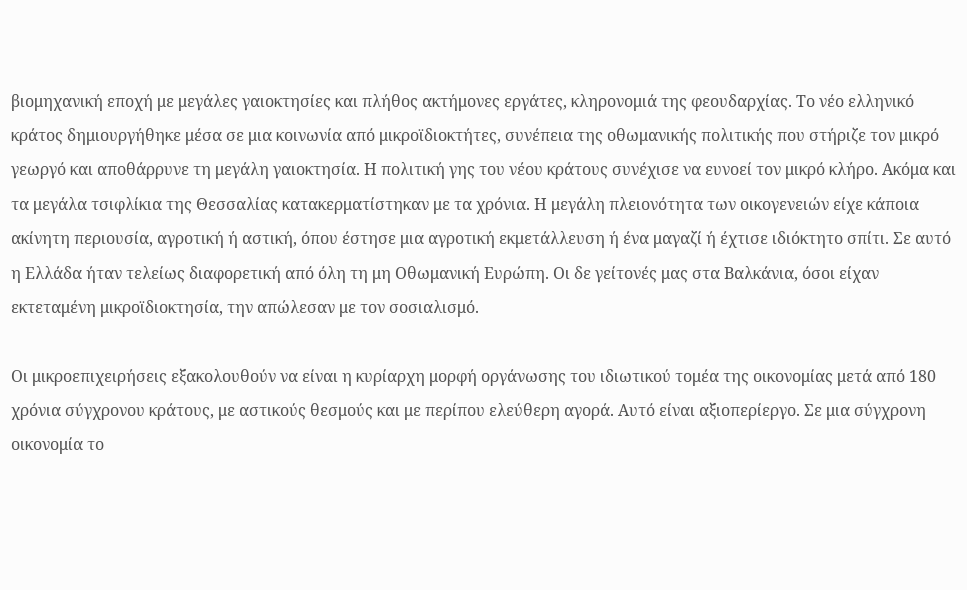βιομηχανική εποχή με μεγάλες γαιοκτησίες και πλήθος ακτήμονες εργάτες, κληρονομιά της φεουδαρχίας. Το νέο ελληνικό κράτος δημιουργήθηκε μέσα σε μια κοινωνία από μικροϊδιοκτήτες, συνέπεια της οθωμανικής πολιτικής που στήριζε τον μικρό γεωργό και αποθάρρυνε τη μεγάλη γαιοκτησία. Η πολιτική γης του νέου κράτους συνέχισε να ευνοεί τον μικρό κλήρο. Ακόμα και τα μεγάλα τσιφλίκια της Θεσσαλίας κατακερματίστηκαν με τα χρόνια. Η μεγάλη πλειονότητα των οικογενειών είχε κάποια ακίνητη περιουσία, αγροτική ή αστική, όπου έστησε μια αγροτική εκμετάλλευση ή ένα μαγαζί ή έχτισε ιδιόκτητο σπίτι. Σε αυτό η Ελλάδα ήταν τελείως διαφορετική από όλη τη μη Οθωμανική Ευρώπη. Οι δε γείτονές μας στα Βαλκάνια, όσοι είχαν εκτεταμένη μικροϊδιοκτησία, την απώλεσαν με τον σοσιαλισμό.

Οι μικροεπιχειρήσεις εξακολουθούν να είναι η κυρίαρχη μορφή οργάνωσης του ιδιωτικού τομέα της οικονομίας μετά από 180 χρόνια σύγχρονου κράτους, με αστικούς θεσμούς και με περίπου ελεύθερη αγορά. Αυτό είναι αξιοπερίεργο. Σε μια σύγχρονη οικονομία το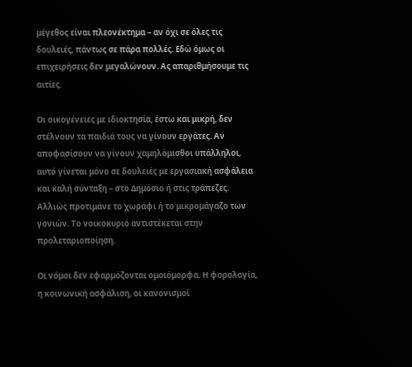μέγεθος είναι πλεονέκτημα – αν όχι σε όλες τις δουλειές, πάντως σε πάρα πολλές. Εδώ όμως οι επιχειρήσεις δεν μεγαλώνουν. Ας απαριθμήσουμε τις αιτίες.

Οι οικογένειες με ιδιοκτησία, έστω και μικρή, δεν στέλνουν τα παιδιά τους να γίνουν εργάτες. Αν αποφασίσουν να γίνουν χαμηλόμισθοι υπάλληλοι, αυτό γίνεται μόνο σε δουλειές με εργασιακή ασφάλεια και καλή σύνταξη – στο Δημόσιο ή στις τράπεζες. Αλλιώς προτιμάνε το χωράφι ή το μικρομάγαζο των γονιών. Το νοικοκυριό αντιστέκεται στην προλεταριοποίηση.

Οι νόμοι δεν εφαρμόζονται ομοιόμορφα. Η φορολογία, η κοινωνική ασφάλιση, οι κανονισμοί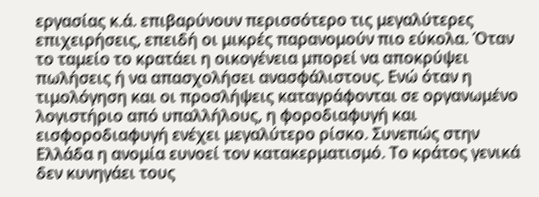εργασίας κ.ά. επιβαρύνουν περισσότερο τις μεγαλύτερες επιχειρήσεις, επειδή οι μικρές παρανομούν πιο εύκολα. Όταν το ταμείο το κρατάει η οικογένεια μπορεί να αποκρύψει πωλήσεις ή να απασχολήσει ανασφάλιστους. Ενώ όταν η τιμολόγηση και οι προσλήψεις καταγράφονται σε οργανωμένο λογιστήριο από υπαλλήλους, η φοροδιαφυγή και εισφοροδιαφυγή ενέχει μεγαλύτερο ρίσκο. Συνεπώς στην Ελλάδα η ανομία ευνοεί τον κατακερματισμό. Το κράτος γενικά δεν κυνηγάει τους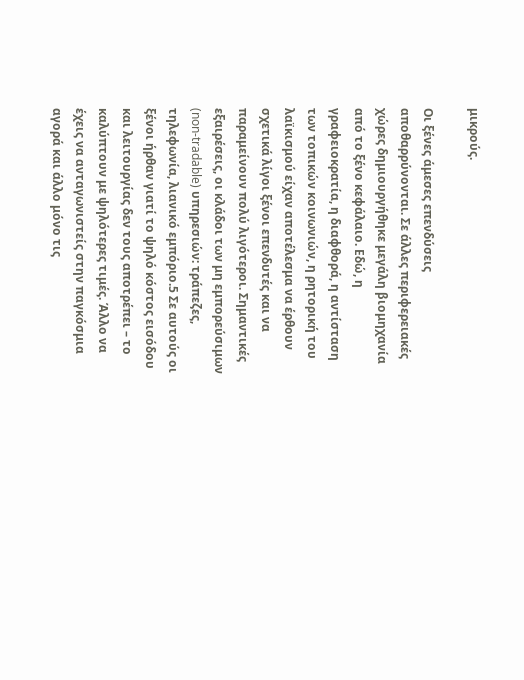μικρούς.

Οι ξένες άμεσες επενδύσεις αποθαρρύνονται. Σε άλλες περιφερειακές χώρες δημιουργήθηκε μεγάλη βιομηχανία από το ξένο κεφάλαιο. Εδώ, η γραφειοκρατία, η διαφθορά, η αντίσταση των τοπικών κοινωνιών, η ρητορική του λαϊκισμού είχαν αποτέλεσμα να έρθουν σχετικά λίγοι ξένοι επενδυτές και να παραμείνουν πολύ λιγότεροι. Σημαντικές εξαιρέσεις, οι κλάδοι των μη εμπορεύσιμων (non-tradable) υπηρεσιών: τράπεζες, τηλεφωνία, λιανικό εμπόριο.5 Σε αυτούς οι ξένοι ήρθαν γιατί το ψηλό κόστος εισόδου και λειτουργίας δεν τους αποτρέπει – το καλύπτουν με ψηλότερες τιμές. Άλλο να έχεις να ανταγωνιστείς στην παγκόσμια αγορά και άλλο μόνο τις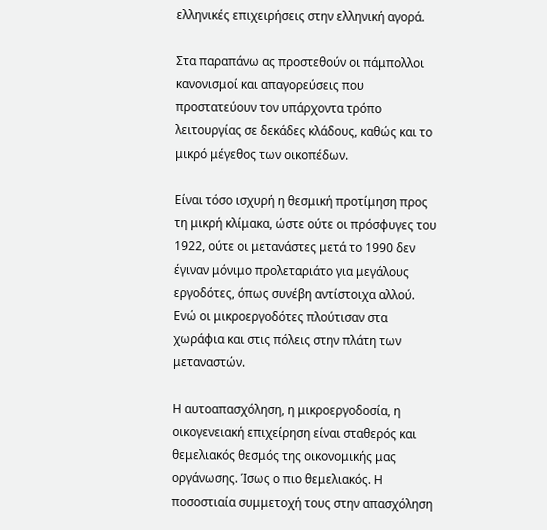ελληνικές επιχειρήσεις στην ελληνική αγορά.

Στα παραπάνω ας προστεθούν οι πάμπολλοι κανονισμοί και απαγορεύσεις που προστατεύουν τον υπάρχοντα τρόπο λειτουργίας σε δεκάδες κλάδους, καθώς και το μικρό μέγεθος των οικοπέδων.

Είναι τόσο ισχυρή η θεσμική προτίμηση προς τη μικρή κλίμακα, ώστε ούτε οι πρόσφυγες του 1922, ούτε οι μετανάστες μετά το 1990 δεν έγιναν μόνιμο προλεταριάτο για μεγάλους εργοδότες, όπως συνέβη αντίστοιχα αλλού. Ενώ οι μικροεργοδότες πλούτισαν στα χωράφια και στις πόλεις στην πλάτη των μεταναστών.

Η αυτοαπασχόληση, η μικροεργοδοσία, η οικογενειακή επιχείρηση είναι σταθερός και θεμελιακός θεσμός της οικονομικής μας οργάνωσης. Ίσως ο πιο θεμελιακός. Η ποσοστιαία συμμετοχή τους στην απασχόληση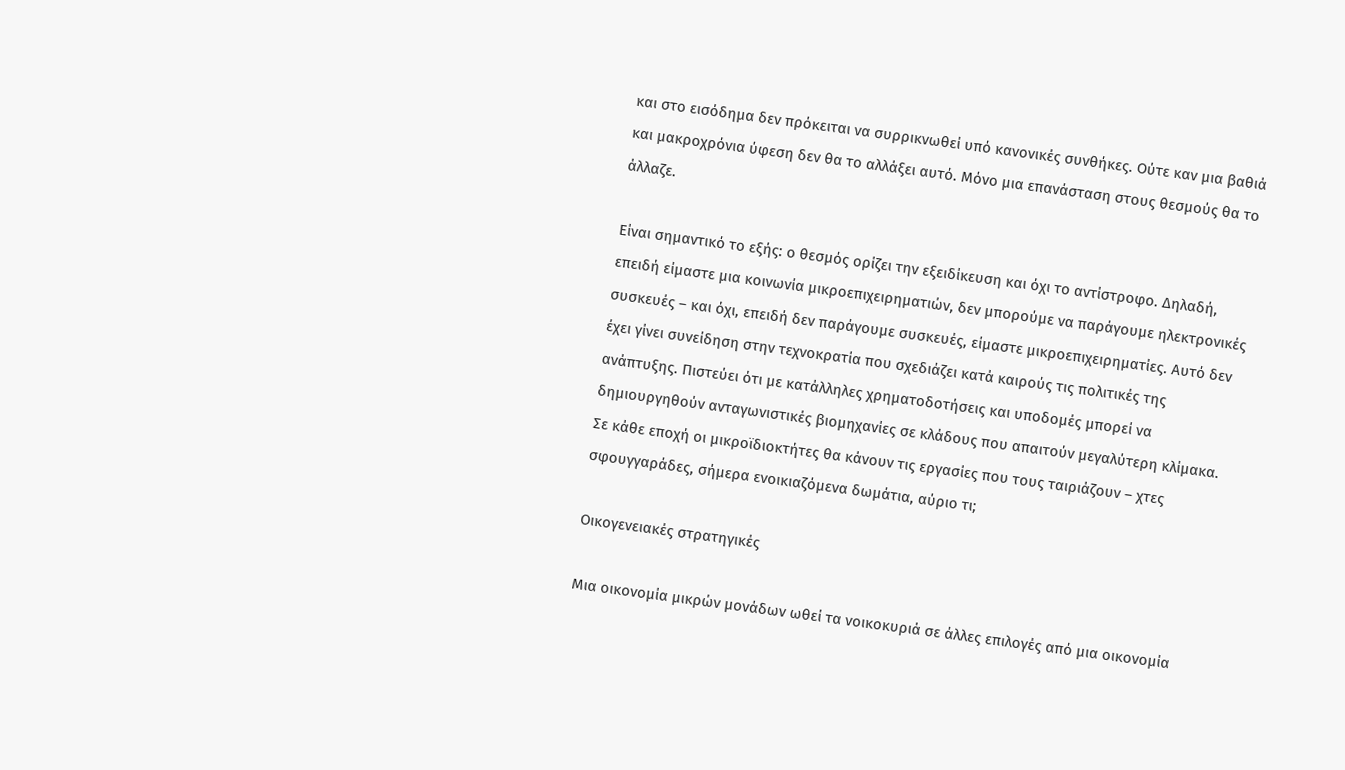και στο εισόδημα δεν πρόκειται να συρρικνωθεί υπό κανονικές συνθήκες. Ούτε καν μια βαθιά και μακροχρόνια ύφεση δεν θα το αλλάξει αυτό. Μόνο μια επανάσταση στους θεσμούς θα το άλλαζε.

Είναι σημαντικό το εξής: ο θεσμός ορίζει την εξειδίκευση και όχι το αντίστροφο. Δηλαδή, επειδή είμαστε μια κοινωνία μικροεπιχειρηματιών, δεν μπορούμε να παράγουμε ηλεκτρονικές συσκευές – και όχι, επειδή δεν παράγουμε συσκευές, είμαστε μικροεπιχειρηματίες. Αυτό δεν έχει γίνει συνείδηση στην τεχνοκρατία που σχεδιάζει κατά καιρούς τις πολιτικές της ανάπτυξης. Πιστεύει ότι με κατάλληλες χρηματοδοτήσεις και υποδομές μπορεί να δημιουργηθούν ανταγωνιστικές βιομηχανίες σε κλάδους που απαιτούν μεγαλύτερη κλίμακα. Σε κάθε εποχή οι μικροϊδιοκτήτες θα κάνουν τις εργασίες που τους ταιριάζουν – χτες σφουγγαράδες, σήμερα ενοικιαζόμενα δωμάτια, αύριο τι;

Οικογενειακές στρατηγικές

Μια οικονομία μικρών μονάδων ωθεί τα νοικοκυριά σε άλλες επιλογές από μια οικονομία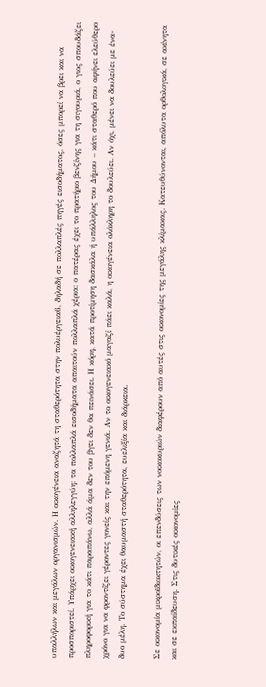υπαλλήλων και μεγάλων οργανισμών. Η οικογένεια αναζητά τη σταθερότητα στην πολυέργεια6, δηλαδή σε πολλαπλές πηγές εισοδήματος, όσες μπορεί να βρει και να προσποριστεί. Υπάρχει οικογενειακή αλληλεγγύη: τα πολλαπλά εισοδήματα απαιτούν πολλαπλά χέρια: ο πατέρας έχει το πρατήριο βενζίνης για τη σιγουριά, ο γιος σπουδάζει πληροφορική για το κάτι παραπάνω, αλλά άμα δεν του βγει δεν θα πεινάσει. Η κόρη, κατά προτίμηση δασκάλα ή υπάλληλος του Δήμου – κάτι σταθερό που αφήνει ελεύθερο χρόνο για να φροντίζει γέροντες γονείς και την επόμενη γενιά. Αν το οικογενειακό μαγαζί πάει καλά, η οικογένεια ολόκληρη το δουλεύει. Αν όχι, μένει να δουλεύει με ένα-δυο μέλη. Το σύστημα έχει θαυμαστή σταθερότητα, ευελιξία και διάρκεια.

Σε οικονομία μικροϊδιοκτητών, οι επενδύσεις των νοικοκυριών διαφέρουν από αυτές στις οικονομίες της μεγάλης κλίμακας. Κατευθύνονται, απόλυτα ορθολογικά, σε ακίνητα και σε εκπαίδευση. Στις δυτικές οικονομίες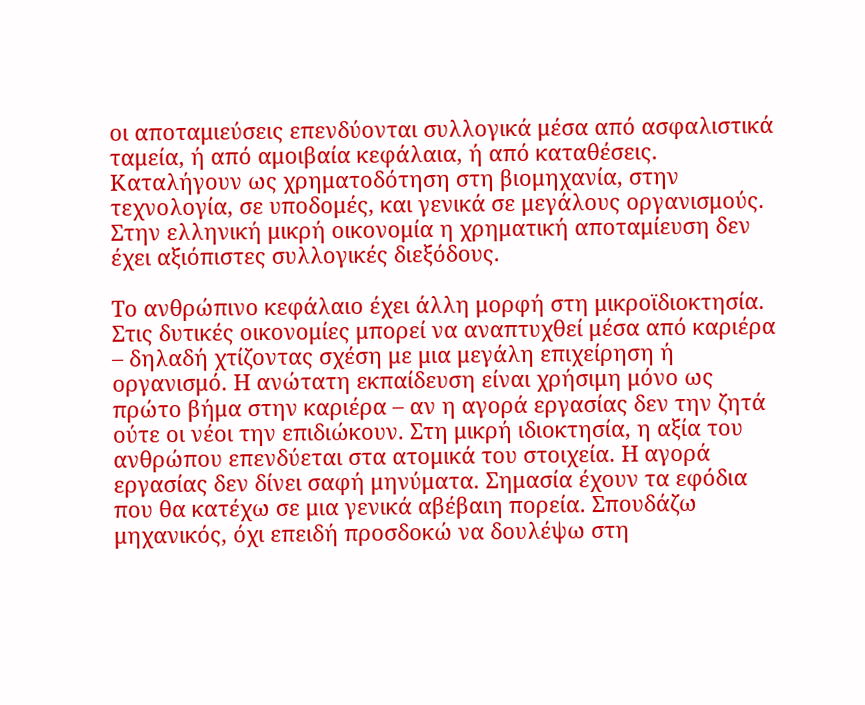οι αποταμιεύσεις επενδύονται συλλογικά μέσα από ασφαλιστικά ταμεία, ή από αμοιβαία κεφάλαια, ή από καταθέσεις. Καταλήγουν ως χρηματοδότηση στη βιομηχανία, στην τεχνολογία, σε υποδομές, και γενικά σε μεγάλους οργανισμούς. Στην ελληνική μικρή οικονομία η χρηματική αποταμίευση δεν έχει αξιόπιστες συλλογικές διεξόδους.

Το ανθρώπινο κεφάλαιο έχει άλλη μορφή στη μικροϊδιοκτησία. Στις δυτικές οικονομίες μπορεί να αναπτυχθεί μέσα από καριέρα – δηλαδή χτίζοντας σχέση με μια μεγάλη επιχείρηση ή οργανισμό. Η ανώτατη εκπαίδευση είναι χρήσιμη μόνο ως πρώτο βήμα στην καριέρα – αν η αγορά εργασίας δεν την ζητά ούτε οι νέοι την επιδιώκουν. Στη μικρή ιδιοκτησία, η αξία του ανθρώπου επενδύεται στα ατομικά του στοιχεία. Η αγορά εργασίας δεν δίνει σαφή μηνύματα. Σημασία έχουν τα εφόδια που θα κατέχω σε μια γενικά αβέβαιη πορεία. Σπουδάζω μηχανικός, όχι επειδή προσδοκώ να δουλέψω στη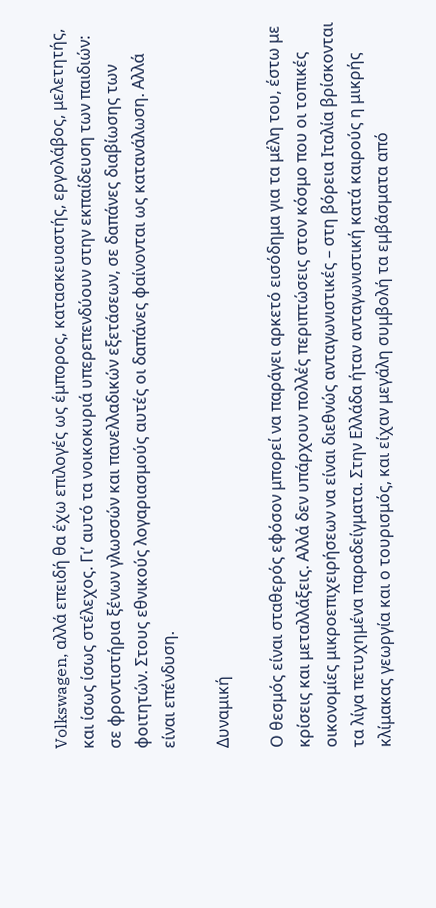Volkswagen, αλλά επειδή θα έχω επιλογές ως έμπορος, κατασκευαστής, εργολάβος, μελετητής, και ίσως ίσως στέλεχος. Γι’ αυτό τα νοικοκυριά υπερεπενδύουν στην εκπαίδευση των παιδιών: σε φροντιστήρια ξένων γλωσσών και πανελλαδικών εξετάσεων, σε δαπάνες διαβίωσης των φοιτητών. Στους εθνικούς λογαριασμούς αυτές οι δαπάνες φαίνονται ως κατανάλωση. Αλλά είναι επένδυση.

Δυναμική

Ο θεσμός είναι σταθερός εφόσον μπορεί να παράγει αρκετό εισόδημα για τα μέλη του, έστω με κρίσεις και μεταλλάξεις. Αλλά δεν υπάρχουν πολλές περιπτώσεις στον κόσμο που οι τοπικές οικονομίες μικροεπιχειρήσεων να είναι διεθνώς ανταγωνιστικές – στη βόρεια Ιταλία βρίσκονται τα λίγα πετυχημένα παραδείγματα. Στην Ελλάδα ήταν ανταγωνιστική κατά καιρούς η μικρής κλίμακας γεωργία και ο τουρισμός, και είχαν μεγάλη συμβολή τα εμβάσματα από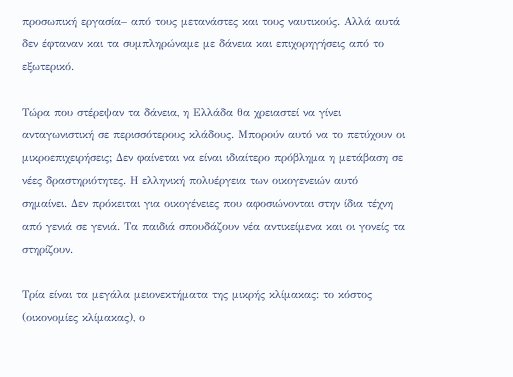προσωπική εργασία– από τους μετανάστες και τους ναυτικούς. Αλλά αυτά δεν έφταναν και τα συμπληρώναμε με δάνεια και επιχορηγήσεις από το εξωτερικό.

Τώρα που στέρεψαν τα δάνεια, η Ελλάδα θα χρειαστεί να γίνει ανταγωνιστική σε περισσότερους κλάδους. Μπορούν αυτό να το πετύχουν οι μικροεπιχειρήσεις; Δεν φαίνεται να είναι ιδιαίτερο πρόβλημα η μετάβαση σε νέες δραστηριότητες. Η ελληνική πολυέργεια των οικογενειών αυτό σημαίνει. Δεν πρόκειται για οικογένειες που αφοσιώνονται στην ίδια τέχνη από γενιά σε γενιά. Τα παιδιά σπουδάζουν νέα αντικείμενα και οι γονείς τα στηρίζουν.

Τρία είναι τα μεγάλα μειονεκτήματα της μικρής κλίμακας: το κόστος (οικονομίες κλίμακας), ο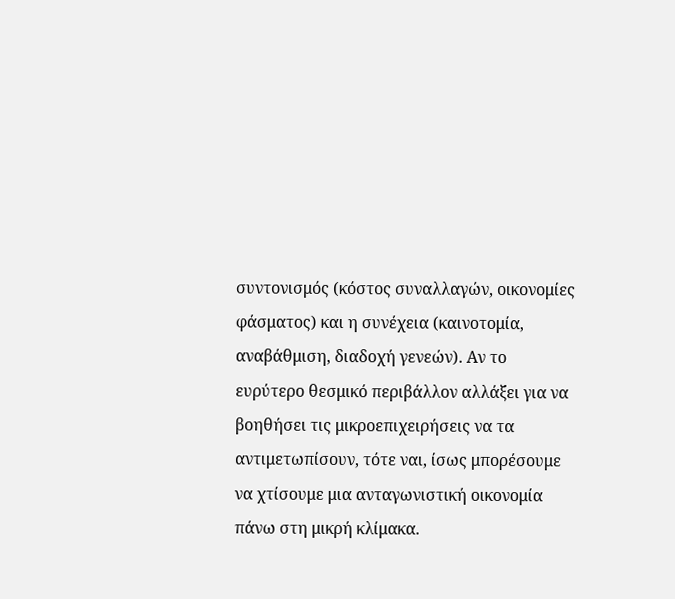συντονισμός (κόστος συναλλαγών, οικονομίες φάσματος) και η συνέχεια (καινοτομία, αναβάθμιση, διαδοχή γενεών). Αν το ευρύτερο θεσμικό περιβάλλον αλλάξει για να βοηθήσει τις μικροεπιχειρήσεις να τα αντιμετωπίσουν, τότε ναι, ίσως μπορέσουμε να χτίσουμε μια ανταγωνιστική οικονομία πάνω στη μικρή κλίμακα.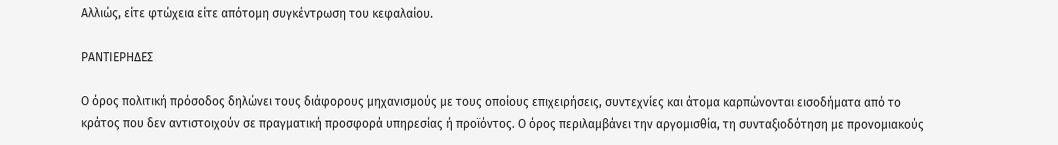Αλλιώς, είτε φτώχεια είτε απότομη συγκέντρωση του κεφαλαίου.

ΡΑΝΤΙΕΡΗΔΕΣ

Ο όρος πολιτική πρόσοδος δηλώνει τους διάφορους μηχανισμούς με τους οποίους επιχειρήσεις, συντεχνίες και άτομα καρπώνονται εισοδήματα από το κράτος που δεν αντιστοιχούν σε πραγματική προσφορά υπηρεσίας ή προϊόντος. Ο όρος περιλαμβάνει την αργομισθία, τη συνταξιοδότηση με προνομιακούς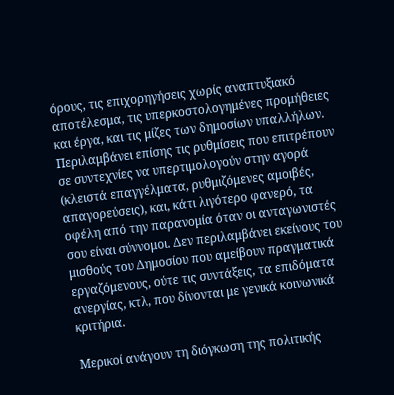όρους, τις επιχορηγήσεις χωρίς αναπτυξιακό αποτέλεσμα, τις υπερκοστολογημένες προμήθειες και έργα, και τις μίζες των δημοσίων υπαλλήλων. Περιλαμβάνει επίσης τις ρυθμίσεις που επιτρέπουν σε συντεχνίες να υπερτιμολογούν στην αγορά (κλειστά επαγγέλματα, ρυθμιζόμενες αμοιβές, απαγορεύσεις), και, κάτι λιγότερο φανερό, τα οφέλη από την παρανομία όταν οι ανταγωνιστές σου είναι σύννομοι. Δεν περιλαμβάνει εκείνους του μισθούς του Δημοσίου που αμείβουν πραγματικά εργαζόμενους, ούτε τις συντάξεις, τα επιδόματα ανεργίας, κτλ, που δίνονται με γενικά κοινωνικά κριτήρια.

Μερικοί ανάγουν τη διόγκωση της πολιτικής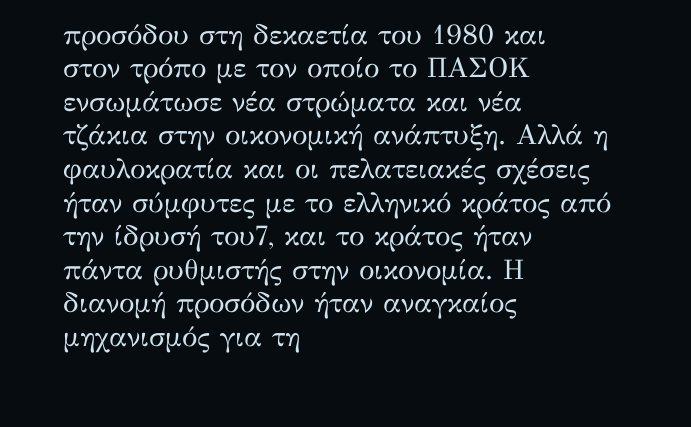προσόδου στη δεκαετία του 1980 και στον τρόπο με τον οποίο το ΠΑΣΟΚ ενσωμάτωσε νέα στρώματα και νέα τζάκια στην οικονομική ανάπτυξη. Αλλά η φαυλοκρατία και οι πελατειακές σχέσεις ήταν σύμφυτες με το ελληνικό κράτος από την ίδρυσή του7, και το κράτος ήταν πάντα ρυθμιστής στην οικονομία. Η διανομή προσόδων ήταν αναγκαίος μηχανισμός για τη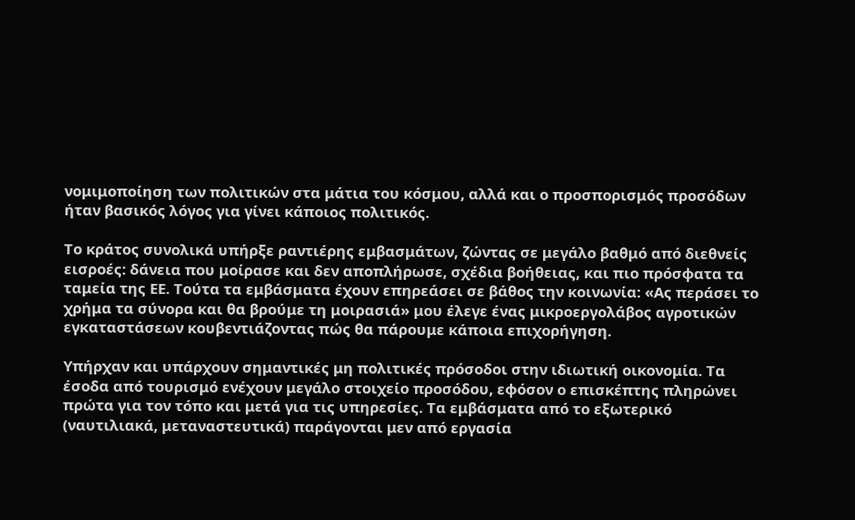νομιμοποίηση των πολιτικών στα μάτια του κόσμου, αλλά και ο προσπορισμός προσόδων ήταν βασικός λόγος για γίνει κάποιος πολιτικός.

Το κράτος συνολικά υπήρξε ραντιέρης εμβασμάτων, ζώντας σε μεγάλο βαθμό από διεθνείς εισροές: δάνεια που μοίρασε και δεν αποπλήρωσε, σχέδια βοήθειας, και πιο πρόσφατα τα ταμεία της ΕΕ. Τούτα τα εμβάσματα έχουν επηρεάσει σε βάθος την κοινωνία: «Ας περάσει το χρήμα τα σύνορα και θα βρούμε τη μοιρασιά» μου έλεγε ένας μικροεργολάβος αγροτικών εγκαταστάσεων κουβεντιάζοντας πώς θα πάρουμε κάποια επιχορήγηση.

Υπήρχαν και υπάρχουν σημαντικές μη πολιτικές πρόσοδοι στην ιδιωτική οικονομία. Τα έσοδα από τουρισμό ενέχουν μεγάλο στοιχείο προσόδου, εφόσον ο επισκέπτης πληρώνει πρώτα για τον τόπο και μετά για τις υπηρεσίες. Τα εμβάσματα από το εξωτερικό (ναυτιλιακά, μεταναστευτικά) παράγονται μεν από εργασία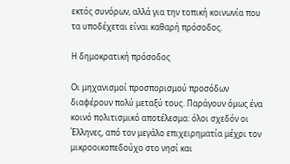εκτός συνόρων, αλλά για την τοπική κοινωνία που τα υποδέχεται είναι καθαρή πρόσοδος.

Η δημοκρατική πρόσοδος

Οι μηχανισμοί προσπορισμού προσόδων διαφέρουν πολύ μεταξύ τους. Παράγουν όμως ένα κοινό πολιτισμικό αποτέλεσμα: όλοι σχεδόν οι Έλληνες, από τον μεγάλο επιχειρηματία μέχρι τον μικροοικοπεδούχο στο νησί και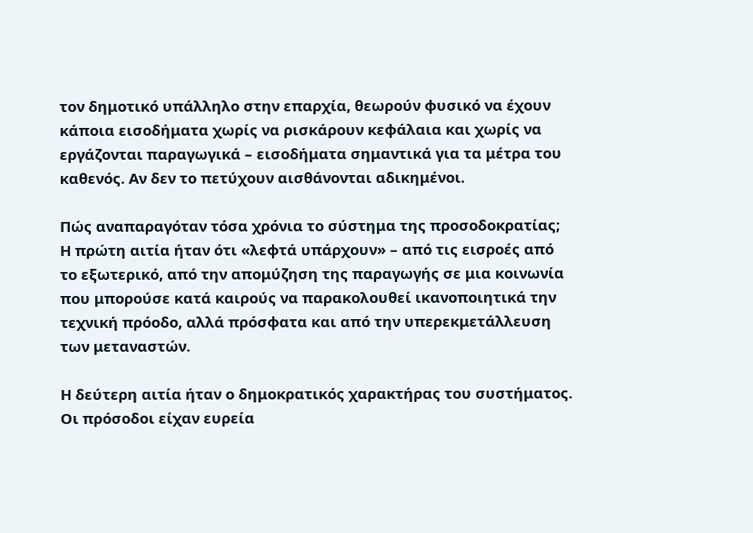τον δημοτικό υπάλληλο στην επαρχία, θεωρούν φυσικό να έχουν κάποια εισοδήματα χωρίς να ρισκάρουν κεφάλαια και χωρίς να εργάζονται παραγωγικά – εισοδήματα σημαντικά για τα μέτρα του καθενός. Αν δεν το πετύχουν αισθάνονται αδικημένοι.

Πώς αναπαραγόταν τόσα χρόνια το σύστημα της προσοδοκρατίας; Η πρώτη αιτία ήταν ότι «λεφτά υπάρχουν» – από τις εισροές από το εξωτερικό, από την απομύζηση της παραγωγής σε μια κοινωνία που μπορούσε κατά καιρούς να παρακολουθεί ικανοποιητικά την τεχνική πρόοδο, αλλά πρόσφατα και από την υπερεκμετάλλευση των μεταναστών.

Η δεύτερη αιτία ήταν ο δημοκρατικός χαρακτήρας του συστήματος. Οι πρόσοδοι είχαν ευρεία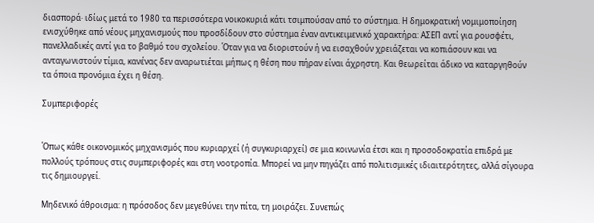διασπορά· ιδίως μετά το 1980 τα περισσότερα νοικοκυριά κάτι τσιμπούσαν από το σύστημα. Η δημοκρατική νομιμοποίηση ενισχύθηκε από νέους μηχανισμούς που προσδίδουν στο σύστημα έναν αντικειμενικό χαρακτήρα: ΑΣΕΠ αντί για ρουσφέτι, πανελλαδικές αντί για το βαθμό του σχολείου. Όταν για να διοριστούν ή να εισαχθούν χρειάζεται να κοπιάσουν και να ανταγωνιστούν τίμια, κανένας δεν αναρωτιέται μήπως η θέση που πήραν είναι άχρηστη. Και θεωρείται άδικο να καταργηθούν τα όποια προνόμια έχει η θέση.

Συμπεριφορές


Όπως κάθε οικονομικός μηχανισμός που κυριαρχεί (ή συγκυριαρχεί) σε μια κοινωνία έτσι και η προσοδοκρατία επιδρά με πολλούς τρόπους στις συμπεριφορές και στη νοοτροπία. Μπορεί να μην πηγάζει από πολιτισμικές ιδιαιτερότητες, αλλά σίγουρα τις δημιουργεί.

Μηδενικό άθροισμα: η πρόσοδος δεν μεγεθύνει την πίτα, τη μοιράζει. Συνεπώς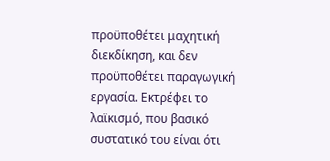προϋποθέτει μαχητική διεκδίκηση, και δεν προϋποθέτει παραγωγική εργασία. Εκτρέφει το λαϊκισμό, που βασικό συστατικό του είναι ότι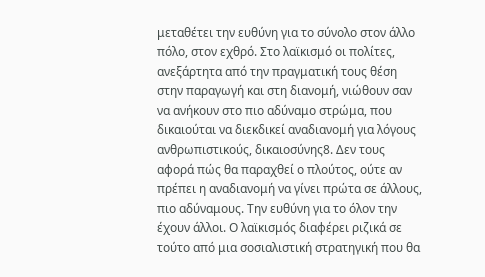μεταθέτει την ευθύνη για το σύνολο στον άλλο πόλο, στον εχθρό. Στο λαϊκισμό οι πολίτες, ανεξάρτητα από την πραγματική τους θέση στην παραγωγή και στη διανομή, νιώθουν σαν να ανήκουν στο πιο αδύναμο στρώμα, που δικαιούται να διεκδικεί αναδιανομή για λόγους ανθρωπιστικούς, δικαιοσύνης8. Δεν τους αφορά πώς θα παραχθεί ο πλούτος, ούτε αν πρέπει η αναδιανομή να γίνει πρώτα σε άλλους, πιο αδύναμους. Την ευθύνη για το όλον την έχουν άλλοι. Ο λαϊκισμός διαφέρει ριζικά σε τούτο από μια σοσιαλιστική στρατηγική που θα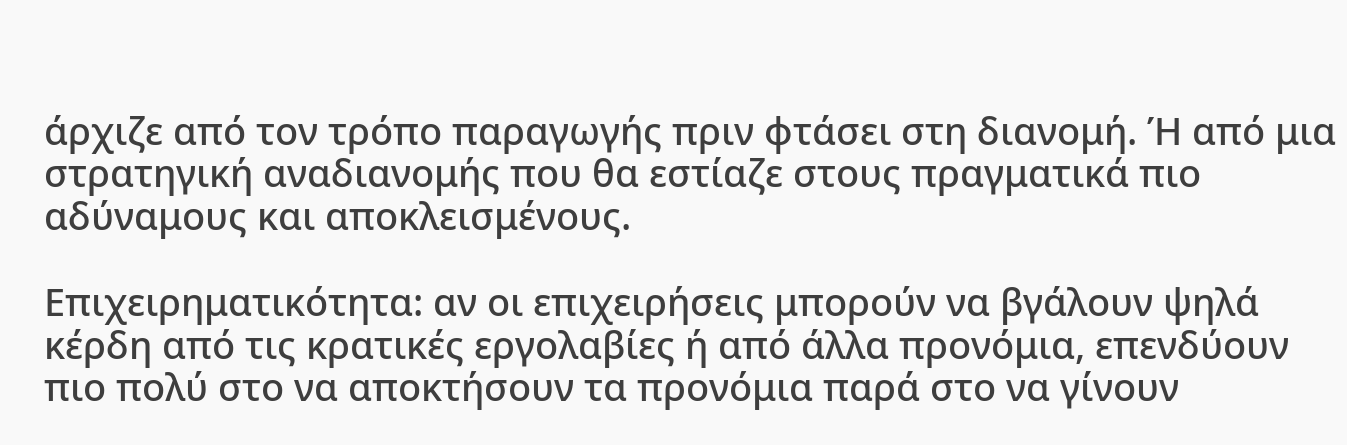άρχιζε από τον τρόπο παραγωγής πριν φτάσει στη διανομή. Ή από μια στρατηγική αναδιανομής που θα εστίαζε στους πραγματικά πιο αδύναμους και αποκλεισμένους.

Επιχειρηματικότητα: αν οι επιχειρήσεις μπορούν να βγάλουν ψηλά κέρδη από τις κρατικές εργολαβίες ή από άλλα προνόμια, επενδύουν πιο πολύ στο να αποκτήσουν τα προνόμια παρά στο να γίνουν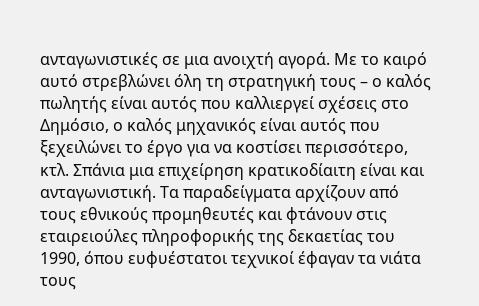ανταγωνιστικές σε μια ανοιχτή αγορά. Με το καιρό αυτό στρεβλώνει όλη τη στρατηγική τους – ο καλός πωλητής είναι αυτός που καλλιεργεί σχέσεις στο Δημόσιο, ο καλός μηχανικός είναι αυτός που ξεχειλώνει το έργο για να κοστίσει περισσότερο, κτλ. Σπάνια μια επιχείρηση κρατικοδίαιτη είναι και ανταγωνιστική. Τα παραδείγματα αρχίζουν από τους εθνικούς προμηθευτές και φτάνουν στις εταιρειούλες πληροφορικής της δεκαετίας του 1990, όπου ευφυέστατοι τεχνικοί έφαγαν τα νιάτα τους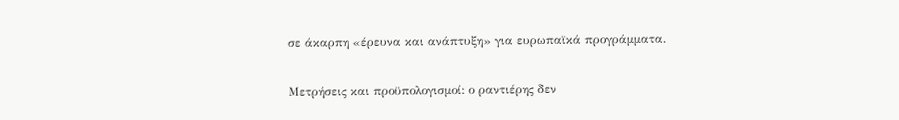σε άκαρπη «έρευνα και ανάπτυξη» για ευρωπαϊκά προγράμματα.

Μετρήσεις και προϋπολογισμοί: ο ραντιέρης δεν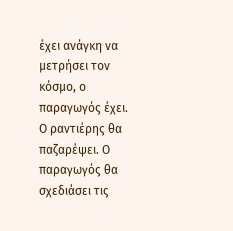έχει ανάγκη να μετρήσει τον κόσμο, ο παραγωγός έχει. Ο ραντιέρης θα παζαρέψει. Ο παραγωγός θα σχεδιάσει τις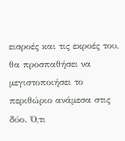εισροές και τις εκροές του, θα προσπαθήσει να μεγιστοποιήσει το περιθώριο ανάμεσα στις δύο. Ό,τι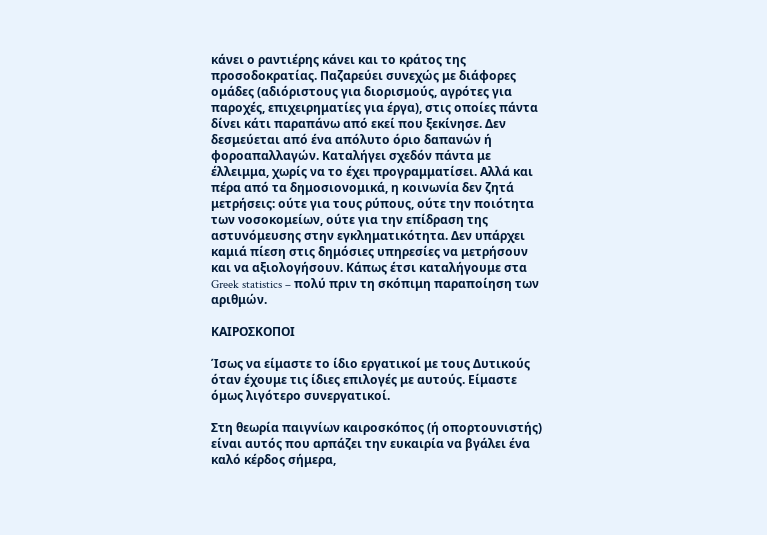κάνει ο ραντιέρης κάνει και το κράτος της προσοδοκρατίας. Παζαρεύει συνεχώς με διάφορες ομάδες (αδιόριστους για διορισμούς, αγρότες για παροχές, επιχειρηματίες για έργα), στις οποίες πάντα δίνει κάτι παραπάνω από εκεί που ξεκίνησε. Δεν δεσμεύεται από ένα απόλυτο όριο δαπανών ή φοροαπαλλαγών. Καταλήγει σχεδόν πάντα με έλλειμμα, χωρίς να το έχει προγραμματίσει. Αλλά και πέρα από τα δημοσιονομικά, η κοινωνία δεν ζητά μετρήσεις: ούτε για τους ρύπους, ούτε την ποιότητα των νοσοκομείων, ούτε για την επίδραση της αστυνόμευσης στην εγκληματικότητα. Δεν υπάρχει καμιά πίεση στις δημόσιες υπηρεσίες να μετρήσουν και να αξιολογήσουν. Κάπως έτσι καταλήγουμε στα Greek statistics – πολύ πριν τη σκόπιμη παραποίηση των αριθμών.

ΚΑΙΡΟΣΚΟΠΟΙ

Ίσως να είμαστε το ίδιο εργατικοί με τους Δυτικούς όταν έχουμε τις ίδιες επιλογές με αυτούς. Είμαστε όμως λιγότερο συνεργατικοί.

Στη θεωρία παιγνίων καιροσκόπος (ή οπορτουνιστής) είναι αυτός που αρπάζει την ευκαιρία να βγάλει ένα καλό κέρδος σήμερα,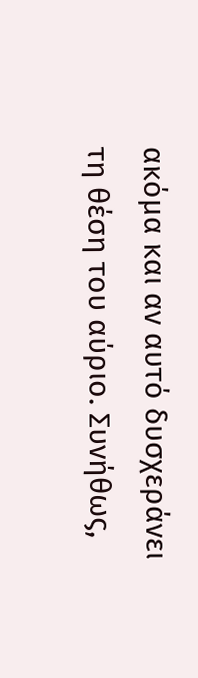ακόμα και αν αυτό δυσχεράνει τη θέση του αύριο. Συνήθως,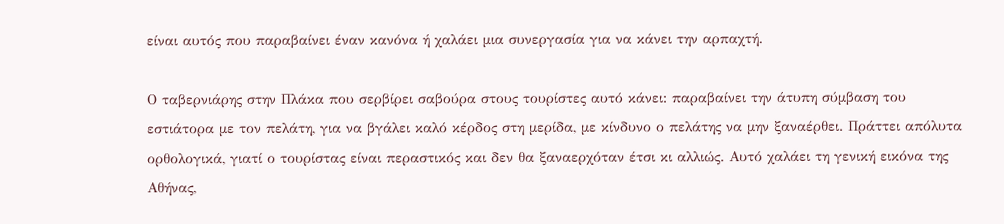είναι αυτός που παραβαίνει έναν κανόνα ή χαλάει μια συνεργασία για να κάνει την αρπαχτή.

Ο ταβερνιάρης στην Πλάκα που σερβίρει σαβούρα στους τουρίστες αυτό κάνει: παραβαίνει την άτυπη σύμβαση του εστιάτορα με τον πελάτη, για να βγάλει καλό κέρδος στη μερίδα, με κίνδυνο ο πελάτης να μην ξαναέρθει. Πράττει απόλυτα ορθολογικά, γιατί ο τουρίστας είναι περαστικός και δεν θα ξαναερχόταν έτσι κι αλλιώς. Αυτό χαλάει τη γενική εικόνα της Αθήνας,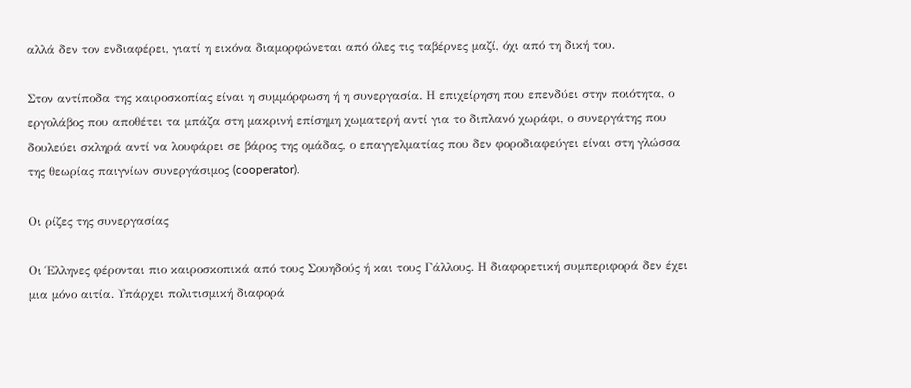αλλά δεν τον ενδιαφέρει, γιατί η εικόνα διαμορφώνεται από όλες τις ταβέρνες μαζί, όχι από τη δική του.

Στον αντίποδα της καιροσκοπίας είναι η συμμόρφωση ή η συνεργασία. Η επιχείρηση που επενδύει στην ποιότητα, ο εργολάβος που αποθέτει τα μπάζα στη μακρινή επίσημη χωματερή αντί για το διπλανό χωράφι, ο συνεργάτης που δουλεύει σκληρά αντί να λουφάρει σε βάρος της ομάδας, ο επαγγελματίας που δεν φοροδιαφεύγει είναι στη γλώσσα της θεωρίας παιγνίων συνεργάσιμος (cooperator).

Οι ρίζες της συνεργασίας

Οι Έλληνες φέρονται πιο καιροσκοπικά από τους Σουηδούς ή και τους Γάλλους. Η διαφορετική συμπεριφορά δεν έχει μια μόνο αιτία. Υπάρχει πολιτισμική διαφορά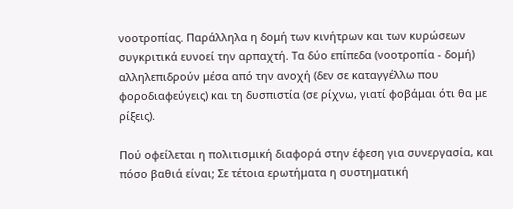νοοτροπίας. Παράλληλα η δομή των κινήτρων και των κυρώσεων συγκριτικά ευνοεί την αρπαχτή. Τα δύο επίπεδα (νοοτροπία - δομή) αλληλεπιδρούν μέσα από την ανοχή (δεν σε καταγγέλλω που φοροδιαφεύγεις) και τη δυσπιστία (σε ρίχνω, γιατί φοβάμαι ότι θα με ρίξεις).

Πού οφείλεται η πολιτισμική διαφορά στην έφεση για συνεργασία, και πόσο βαθιά είναι; Σε τέτοια ερωτήματα η συστηματική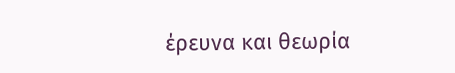έρευνα και θεωρία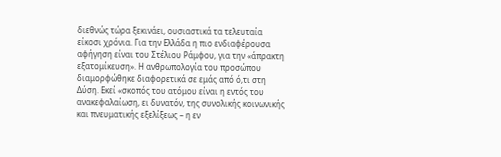διεθνώς τώρα ξεκινάει, ουσιαστικά τα τελευταία είκοσι χρόνια. Για την Ελλάδα η πιο ενδιαφέρουσα αφήγηση είναι του Στέλιου Ράμφου, για την «άπρακτη εξατομίκευση». Η ανθρωπολογία του προσώπου διαμορφώθηκε διαφορετικά σε εμάς από ό,τι στη Δύση. Εκεί «σκοπός του ατόμου είναι η εντός του ανακεφαλαίωση, ει δυνατόν, της συνολικής κοινωνικής και πνευματικής εξελίξεως – η εν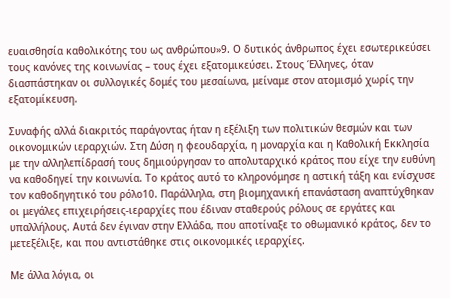ευαισθησία καθολικότης του ως ανθρώπου»9. Ο δυτικός άνθρωπος έχει εσωτερικεύσει τους κανόνες της κοινωνίας – τους έχει εξατομικεύσει. Στους Έλληνες, όταν διασπάστηκαν οι συλλογικές δομές του μεσαίωνα, μείναμε στον ατομισμό χωρίς την εξατομίκευση.

Συναφής αλλά διακριτός παράγοντας ήταν η εξέλιξη των πολιτικών θεσμών και των οικονομικών ιεραρχιών. Στη Δύση η φεουδαρχία, η μοναρχία και η Καθολική Εκκλησία με την αλληλεπίδρασή τους δημιούργησαν το απολυταρχικό κράτος που είχε την ευθύνη να καθοδηγεί την κοινωνία. Το κράτος αυτό το κληρονόμησε η αστική τάξη και ενίσχυσε τον καθοδηγητικό του ρόλο10. Παράλληλα, στη βιομηχανική επανάσταση αναπτύχθηκαν οι μεγάλες επιχειρήσεις-ιεραρχίες που έδιναν σταθερούς ρόλους σε εργάτες και υπαλλήλους. Αυτά δεν έγιναν στην Ελλάδα, που αποτίναξε το οθωμανικό κράτος, δεν το μετεξέλιξε, και που αντιστάθηκε στις οικονομικές ιεραρχίες.

Με άλλα λόγια, οι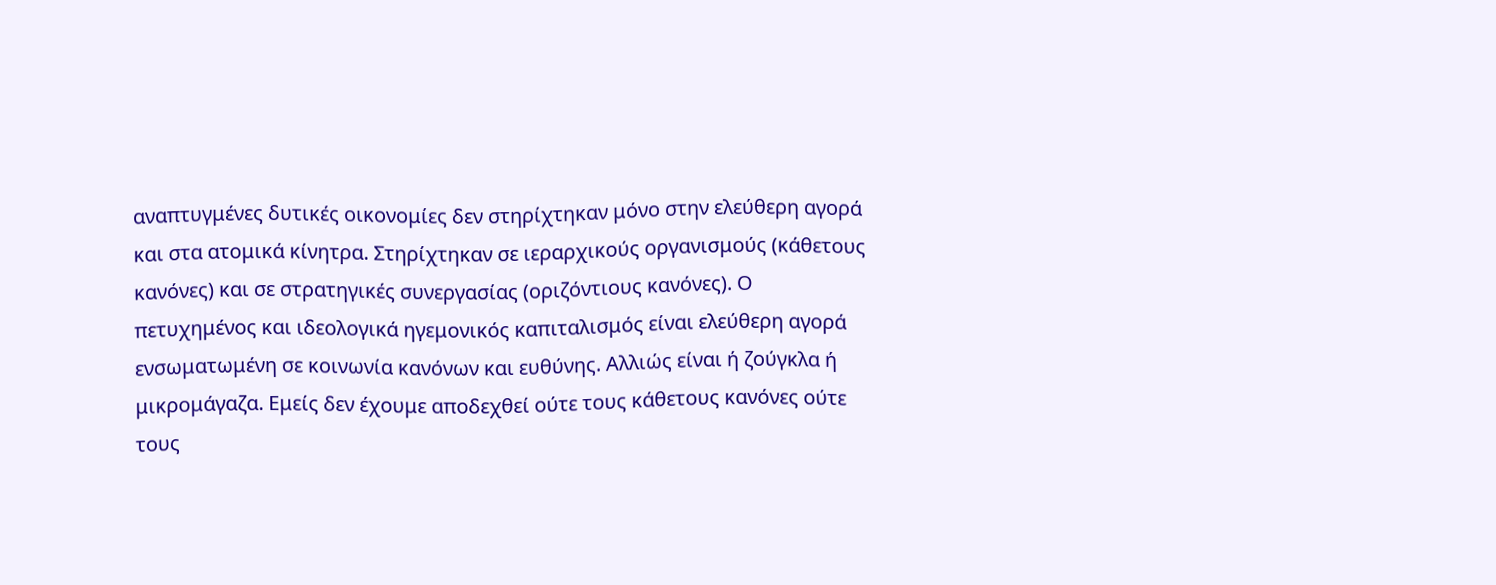αναπτυγμένες δυτικές οικονομίες δεν στηρίχτηκαν μόνο στην ελεύθερη αγορά και στα ατομικά κίνητρα. Στηρίχτηκαν σε ιεραρχικούς οργανισμούς (κάθετους κανόνες) και σε στρατηγικές συνεργασίας (οριζόντιους κανόνες). Ο πετυχημένος και ιδεολογικά ηγεμονικός καπιταλισμός είναι ελεύθερη αγορά ενσωματωμένη σε κοινωνία κανόνων και ευθύνης. Αλλιώς είναι ή ζούγκλα ή μικρομάγαζα. Εμείς δεν έχουμε αποδεχθεί ούτε τους κάθετους κανόνες ούτε τους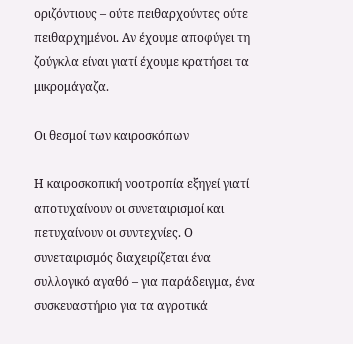οριζόντιους – ούτε πειθαρχούντες ούτε πειθαρχημένοι. Αν έχουμε αποφύγει τη ζούγκλα είναι γιατί έχουμε κρατήσει τα μικρομάγαζα.

Οι θεσμοί των καιροσκόπων

Η καιροσκοπική νοοτροπία εξηγεί γιατί αποτυχαίνουν οι συνεταιρισμοί και πετυχαίνουν οι συντεχνίες. Ο συνεταιρισμός διαχειρίζεται ένα συλλογικό αγαθό – για παράδειγμα, ένα συσκευαστήριο για τα αγροτικά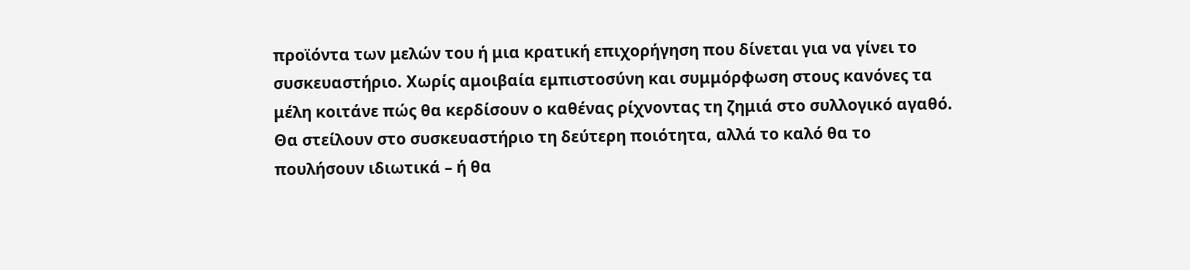προϊόντα των μελών του ή μια κρατική επιχορήγηση που δίνεται για να γίνει το συσκευαστήριο. Χωρίς αμοιβαία εμπιστοσύνη και συμμόρφωση στους κανόνες τα μέλη κοιτάνε πώς θα κερδίσουν ο καθένας ρίχνοντας τη ζημιά στο συλλογικό αγαθό. Θα στείλουν στο συσκευαστήριο τη δεύτερη ποιότητα, αλλά το καλό θα το πουλήσουν ιδιωτικά – ή θα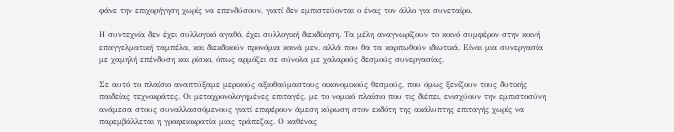φάνε την επιχορήγηση χωρίς να επενδύσουν, γιατί δεν εμπιστεύονται ο ένας τον άλλο για συνεταίρο.

Η συντεχνία δεν έχει συλλογικό αγαθό, έχει συλλογική διεκδίκηση. Τα μέλη αναγνωρίζουν το κοινό συμφέρον στην κοινή επαγγελματική ταμπέλα, και διεκδικούν προνόμια κοινά μεν, αλλά που θα τα καρπωθούν ιδιωτικά. Είναι μια συνεργασία με χαμηλή επένδυση και ρίσκο, όπως αρμόζει σε σύνολα με χαλαρούς δεσμούς συνεργασίας.

Σε αυτό το πλαίσιο αναπτύξαμε μερικούς αξιοθαύμαστους οικονομικούς θεσμούς, που όμως ξενίζουν τους δυτικής παιδείας τεχνοκράτες. Οι μεταχρονολογημένες επιταγές, με το νομικό πλαίσιο που τις διέπει, ενισχύουν την εμπιστοσύνη ανάμεσα στους συναλλασσόμενους γιατί επιφέρουν άμεση κύρωση στον εκδότη της ακάλυπτης επιταγής χωρίς να παρεμβάλλεται η γραφειοκρατία μιας τράπεζας. Ο καθένας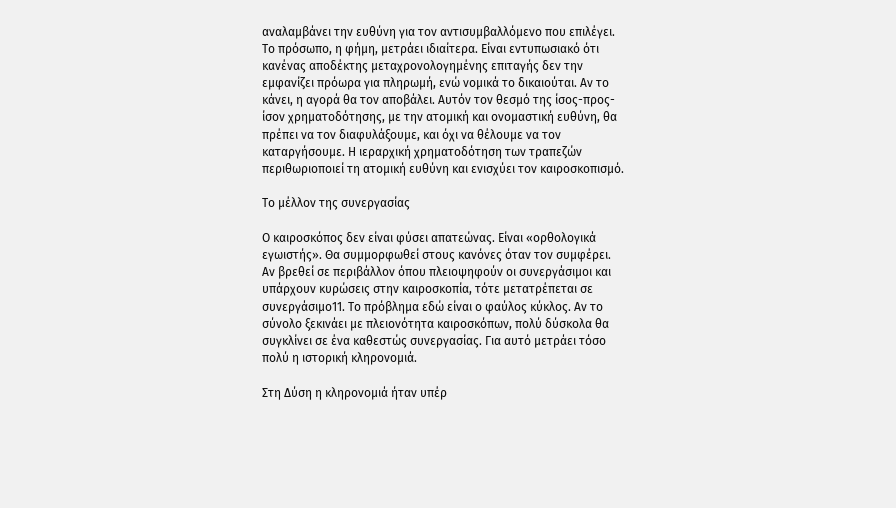αναλαμβάνει την ευθύνη για τον αντισυμβαλλόμενο που επιλέγει. Το πρόσωπο, η φήμη, μετράει ιδιαίτερα. Είναι εντυπωσιακό ότι κανένας αποδέκτης μεταχρονολογημένης επιταγής δεν την εμφανίζει πρόωρα για πληρωμή, ενώ νομικά το δικαιούται. Αν το κάνει, η αγορά θα τον αποβάλει. Αυτόν τον θεσμό της ίσος-προς-ίσον χρηματοδότησης, με την ατομική και ονομαστική ευθύνη, θα πρέπει να τον διαφυλάξουμε, και όχι να θέλουμε να τον καταργήσουμε. Η ιεραρχική χρηματοδότηση των τραπεζών περιθωριοποιεί τη ατομική ευθύνη και ενισχύει τον καιροσκοπισμό.

Το μέλλον της συνεργασίας

Ο καιροσκόπος δεν είναι φύσει απατεώνας. Είναι «ορθολογικά εγωιστής». Θα συμμορφωθεί στους κανόνες όταν τον συμφέρει. Αν βρεθεί σε περιβάλλον όπου πλειοψηφούν οι συνεργάσιμοι και υπάρχουν κυρώσεις στην καιροσκοπία, τότε μετατρέπεται σε συνεργάσιμο11. Το πρόβλημα εδώ είναι ο φαύλος κύκλος. Αν το σύνολο ξεκινάει με πλειονότητα καιροσκόπων, πολύ δύσκολα θα συγκλίνει σε ένα καθεστώς συνεργασίας. Για αυτό μετράει τόσο πολύ η ιστορική κληρονομιά.

Στη Δύση η κληρονομιά ήταν υπέρ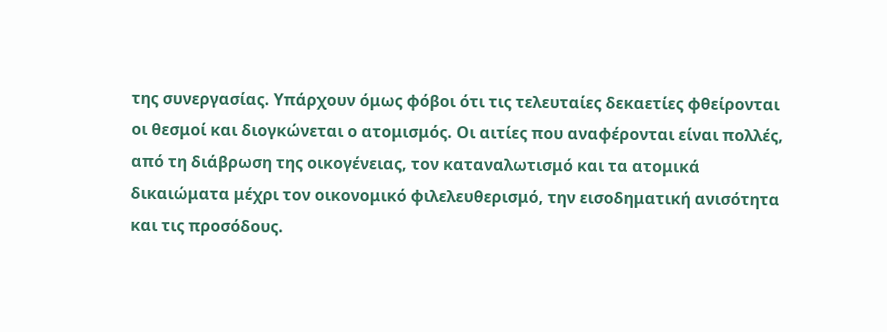της συνεργασίας. Υπάρχουν όμως φόβοι ότι τις τελευταίες δεκαετίες φθείρονται οι θεσμοί και διογκώνεται ο ατομισμός. Οι αιτίες που αναφέρονται είναι πολλές, από τη διάβρωση της οικογένειας, τον καταναλωτισμό και τα ατομικά δικαιώματα μέχρι τον οικονομικό φιλελευθερισμό, την εισοδηματική ανισότητα και τις προσόδους.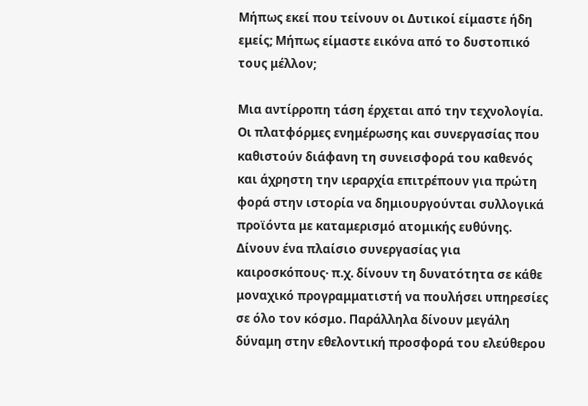Μήπως εκεί που τείνουν οι Δυτικοί είμαστε ήδη εμείς; Μήπως είμαστε εικόνα από το δυστοπικό τους μέλλον;

Μια αντίρροπη τάση έρχεται από την τεχνολογία. Οι πλατφόρμες ενημέρωσης και συνεργασίας που καθιστούν διάφανη τη συνεισφορά του καθενός και άχρηστη την ιεραρχία επιτρέπουν για πρώτη φορά στην ιστορία να δημιουργούνται συλλογικά προϊόντα με καταμερισμό ατομικής ευθύνης. Δίνουν ένα πλαίσιο συνεργασίας για καιροσκόπους· π.χ. δίνουν τη δυνατότητα σε κάθε μοναχικό προγραμματιστή να πουλήσει υπηρεσίες σε όλο τον κόσμο. Παράλληλα δίνουν μεγάλη δύναμη στην εθελοντική προσφορά του ελεύθερου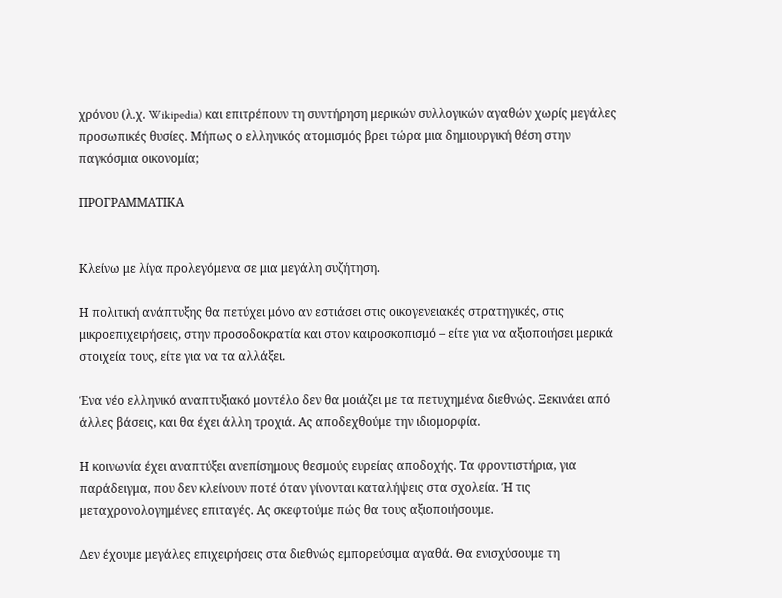χρόνου (λ.χ. Wikipedia) και επιτρέπουν τη συντήρηση μερικών συλλογικών αγαθών χωρίς μεγάλες προσωπικές θυσίες. Μήπως ο ελληνικός ατομισμός βρει τώρα μια δημιουργική θέση στην παγκόσμια οικονομία;

ΠΡΟΓΡΑΜΜΑΤΙΚΑ


Κλείνω με λίγα προλεγόμενα σε μια μεγάλη συζήτηση.

Η πολιτική ανάπτυξης θα πετύχει μόνο αν εστιάσει στις οικογενειακές στρατηγικές, στις μικροεπιχειρήσεις, στην προσοδοκρατία και στον καιροσκοπισμό – είτε για να αξιοποιήσει μερικά στοιχεία τους, είτε για να τα αλλάξει.

Ένα νέο ελληνικό αναπτυξιακό μοντέλο δεν θα μοιάζει με τα πετυχημένα διεθνώς. Ξεκινάει από άλλες βάσεις, και θα έχει άλλη τροχιά. Ας αποδεχθούμε την ιδιομορφία.

Η κοινωνία έχει αναπτύξει ανεπίσημους θεσμούς ευρείας αποδοχής. Τα φροντιστήρια, για παράδειγμα, που δεν κλείνουν ποτέ όταν γίνονται καταλήψεις στα σχολεία. Ή τις μεταχρονολογημένες επιταγές. Ας σκεφτούμε πώς θα τους αξιοποιήσουμε.

Δεν έχουμε μεγάλες επιχειρήσεις στα διεθνώς εμπορεύσιμα αγαθά. Θα ενισχύσουμε τη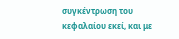συγκέντρωση του κεφαλαίου εκεί, και με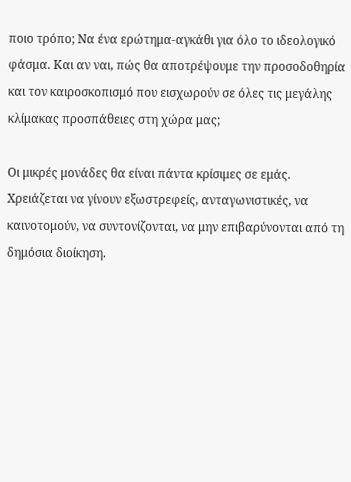ποιο τρόπο; Να ένα ερώτημα-αγκάθι για όλο το ιδεολογικό φάσμα. Και αν ναι, πώς θα αποτρέψουμε την προσοδοθηρία και τον καιροσκοπισμό που εισχωρούν σε όλες τις μεγάλης κλίμακας προσπάθειες στη χώρα μας;

Οι μικρές μονάδες θα είναι πάντα κρίσιμες σε εμάς. Χρειάζεται να γίνουν εξωστρεφείς, ανταγωνιστικές, να καινοτομούν, να συντονίζονται, να μην επιβαρύνονται από τη δημόσια διοίκηση.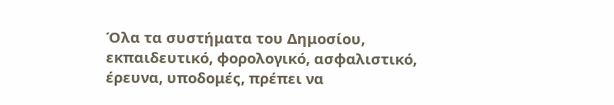Όλα τα συστήματα του Δημοσίου, εκπαιδευτικό, φορολογικό, ασφαλιστικό, έρευνα, υποδομές, πρέπει να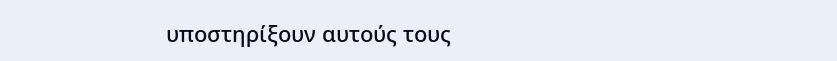υποστηρίξουν αυτούς τους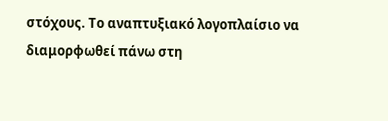στόχους. Το αναπτυξιακό λογοπλαίσιο να διαμορφωθεί πάνω στη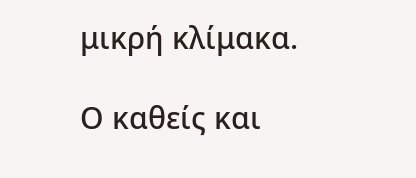μικρή κλίμακα.

Ο καθείς και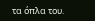τα όπλα του.